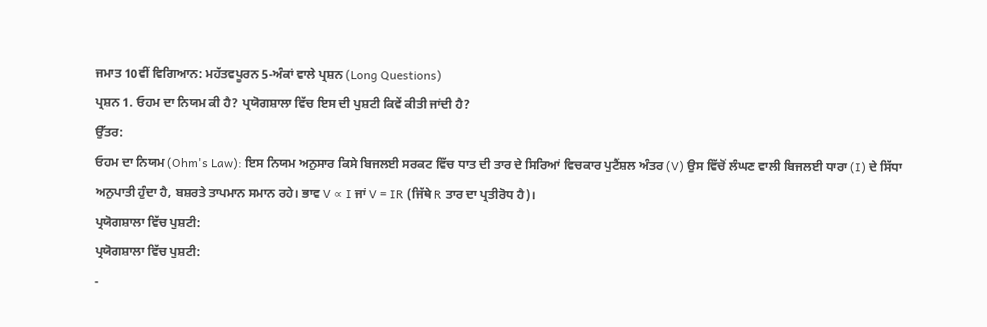ਜਮਾਤ 10ਵੀਂ ਵਿਗਿਆਨ: ਮਹੱਤਵਪੂਰਨ 5-ਅੰਕਾਂ ਵਾਲੇ ਪ੍ਰਸ਼ਨ (Long Questions)
ਪ੍ਰਸ਼ਨ 1. ਓਹਮ ਦਾ ਨਿਯਮ ਕੀ ਹੈ? ਪ੍ਰਯੋਗਸ਼ਾਲਾ ਵਿੱਚ ਇਸ ਦੀ ਪੁਸ਼ਟੀ ਕਿਵੇਂ ਕੀਤੀ ਜਾਂਦੀ ਹੈ?
ਉੱਤਰ:
ਓਹਮ ਦਾ ਨਿਯਮ (Ohm's Law): ਇਸ ਨਿਯਮ ਅਨੁਸਾਰ ਕਿਸੇ ਬਿਜਲਈ ਸਰਕਟ ਵਿੱਚ ਧਾਤ ਦੀ ਤਾਰ ਦੇ ਸਿਰਿਆਂ ਵਿਚਕਾਰ ਪੁਟੈਂਸ਼ਲ ਅੰਤਰ (V) ਉਸ ਵਿੱਚੋਂ ਲੰਘਣ ਵਾਲੀ ਬਿਜਲਈ ਧਾਰਾ (I) ਦੇ ਸਿੱਧਾ ਅਨੁਪਾਤੀ ਹੁੰਦਾ ਹੈ, ਬਸ਼ਰਤੇ ਤਾਪਮਾਨ ਸਮਾਨ ਰਹੇ। ਭਾਵ V ∝ I ਜਾਂ V = IR (ਜਿੱਥੇ R ਤਾਰ ਦਾ ਪ੍ਰਤੀਰੋਧ ਹੈ)।
ਪ੍ਰਯੋਗਸ਼ਾਲਾ ਵਿੱਚ ਪੁਸ਼ਟੀ:
ਪ੍ਰਯੋਗਸ਼ਾਲਾ ਵਿੱਚ ਪੁਸ਼ਟੀ:
-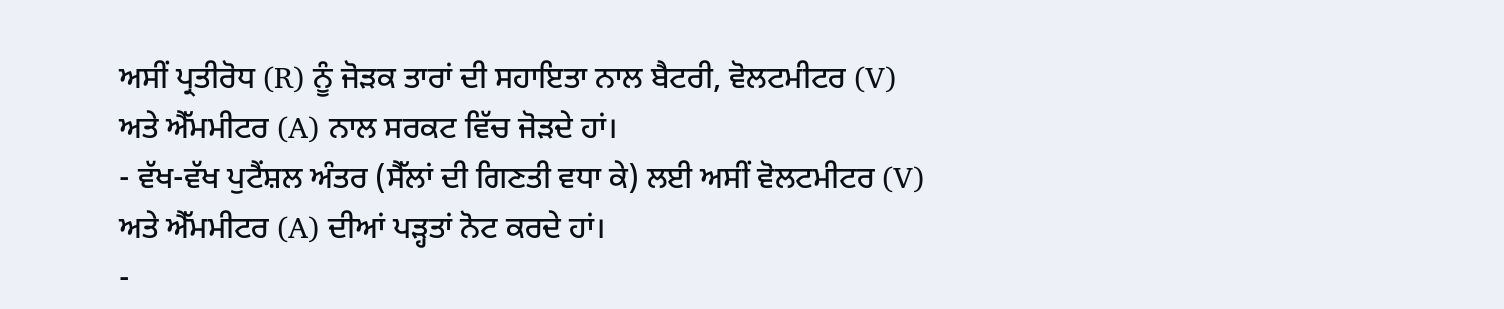ਅਸੀਂ ਪ੍ਰਤੀਰੋਧ (R) ਨੂੰ ਜੋੜਕ ਤਾਰਾਂ ਦੀ ਸਹਾਇਤਾ ਨਾਲ ਬੈਟਰੀ, ਵੋਲਟਮੀਟਰ (V) ਅਤੇ ਐੱਮਮੀਟਰ (A) ਨਾਲ ਸਰਕਟ ਵਿੱਚ ਜੋੜਦੇ ਹਾਂ।
- ਵੱਖ-ਵੱਖ ਪੁਟੈਂਸ਼ਲ ਅੰਤਰ (ਸੈੱਲਾਂ ਦੀ ਗਿਣਤੀ ਵਧਾ ਕੇ) ਲਈ ਅਸੀਂ ਵੋਲਟਮੀਟਰ (V) ਅਤੇ ਐੱਮਮੀਟਰ (A) ਦੀਆਂ ਪੜ੍ਹਤਾਂ ਨੋਟ ਕਰਦੇ ਹਾਂ।
-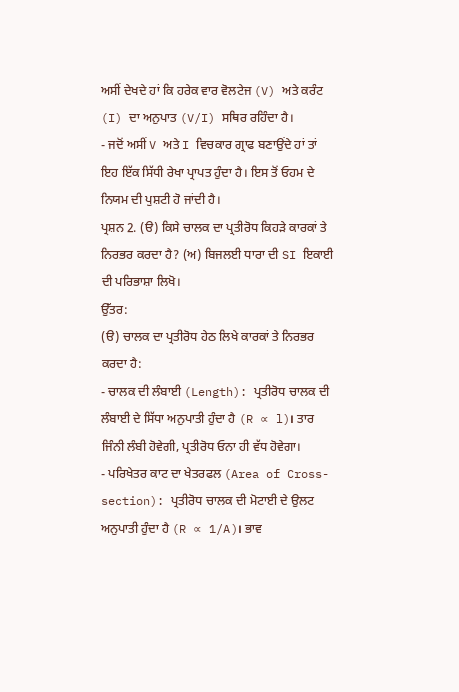ਅਸੀਂ ਦੇਖਦੇ ਹਾਂ ਕਿ ਹਰੇਕ ਵਾਰ ਵੋਲਟੇਜ (V) ਅਤੇ ਕਰੰਟ (I) ਦਾ ਅਨੁਪਾਤ (V/I) ਸਥਿਰ ਰਹਿੰਦਾ ਹੈ।
- ਜਦੋਂ ਅਸੀਂ V ਅਤੇ I ਵਿਚਕਾਰ ਗ੍ਰਾਫ ਬਣਾਉਂਦੇ ਹਾਂ ਤਾਂ ਇਹ ਇੱਕ ਸਿੱਧੀ ਰੇਖਾ ਪ੍ਰਾਪਤ ਹੁੰਦਾ ਹੈ। ਇਸ ਤੋਂ ਓਹਮ ਦੇ ਨਿਯਮ ਦੀ ਪੁਸ਼ਟੀ ਹੋ ਜਾਂਦੀ ਹੈ।
ਪ੍ਰਸ਼ਨ 2. (ੳ) ਕਿਸੇ ਚਾਲਕ ਦਾ ਪ੍ਰਤੀਰੋਧ ਕਿਹੜੇ ਕਾਰਕਾਂ ਤੇ ਨਿਰਭਰ ਕਰਦਾ ਹੈ? (ਅ) ਬਿਜਲਈ ਧਾਰਾ ਦੀ SI ਇਕਾਈ ਦੀ ਪਰਿਭਾਸ਼ਾ ਲਿਖੋ।
ਉੱਤਰ:
(ੳ) ਚਾਲਕ ਦਾ ਪ੍ਰਤੀਰੋਧ ਹੇਠ ਲਿਖੇ ਕਾਰਕਾਂ ਤੇ ਨਿਰਭਰ ਕਰਦਾ ਹੈ:
- ਚਾਲਕ ਦੀ ਲੰਬਾਈ (Length): ਪ੍ਰਤੀਰੋਧ ਚਾਲਕ ਦੀ ਲੰਬਾਈ ਦੇ ਸਿੱਧਾ ਅਨੁਪਾਤੀ ਹੁੰਦਾ ਹੈ (R ∝ l)। ਤਾਰ ਜਿੰਨੀ ਲੰਬੀ ਹੋਵੇਗੀ, ਪ੍ਰਤੀਰੋਧ ਓਨਾ ਹੀ ਵੱਧ ਹੋਵੇਗਾ।
- ਪਰਿਖੇਤਰ ਕਾਟ ਦਾ ਖੇਤਰਫਲ (Area of Cross-section): ਪ੍ਰਤੀਰੋਧ ਚਾਲਕ ਦੀ ਮੋਟਾਈ ਦੇ ਉਲਟ ਅਨੁਪਾਤੀ ਹੁੰਦਾ ਹੈ (R ∝ 1/A)। ਭਾਵ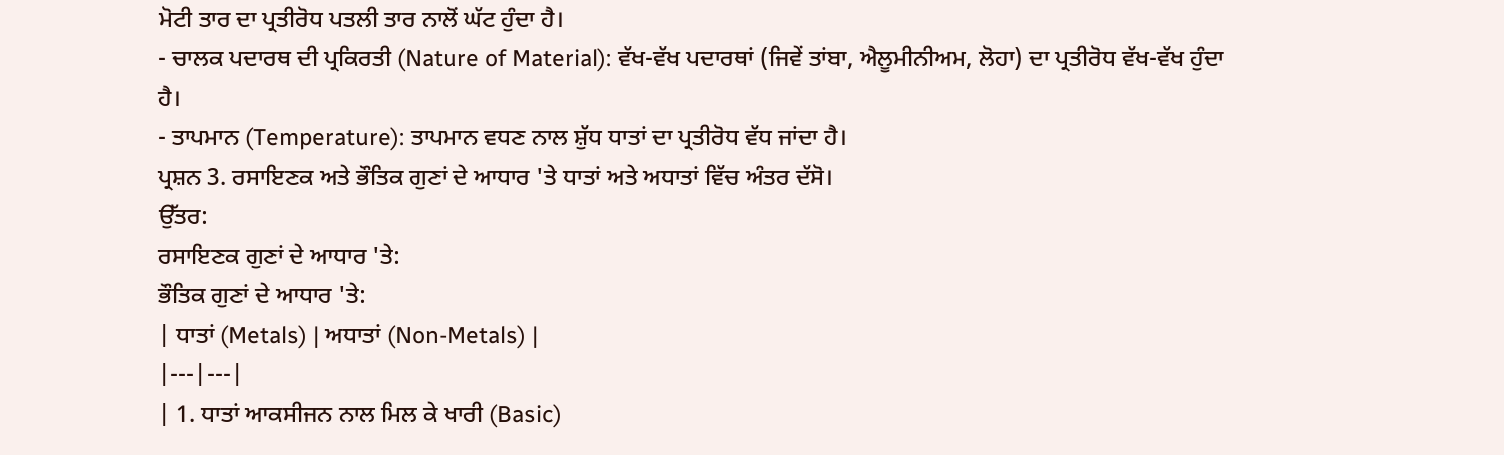ਮੋਟੀ ਤਾਰ ਦਾ ਪ੍ਰਤੀਰੋਧ ਪਤਲੀ ਤਾਰ ਨਾਲੋਂ ਘੱਟ ਹੁੰਦਾ ਹੈ।
- ਚਾਲਕ ਪਦਾਰਥ ਦੀ ਪ੍ਰਕਿਰਤੀ (Nature of Material): ਵੱਖ-ਵੱਖ ਪਦਾਰਥਾਂ (ਜਿਵੇਂ ਤਾਂਬਾ, ਐਲੂਮੀਨੀਅਮ, ਲੋਹਾ) ਦਾ ਪ੍ਰਤੀਰੋਧ ਵੱਖ-ਵੱਖ ਹੁੰਦਾ ਹੈ।
- ਤਾਪਮਾਨ (Temperature): ਤਾਪਮਾਨ ਵਧਣ ਨਾਲ ਸ਼ੁੱਧ ਧਾਤਾਂ ਦਾ ਪ੍ਰਤੀਰੋਧ ਵੱਧ ਜਾਂਦਾ ਹੈ।
ਪ੍ਰਸ਼ਨ 3. ਰਸਾਇਣਕ ਅਤੇ ਭੌਤਿਕ ਗੁਣਾਂ ਦੇ ਆਧਾਰ 'ਤੇ ਧਾਤਾਂ ਅਤੇ ਅਧਾਤਾਂ ਵਿੱਚ ਅੰਤਰ ਦੱਸੋ।
ਉੱਤਰ:
ਰਸਾਇਣਕ ਗੁਣਾਂ ਦੇ ਆਧਾਰ 'ਤੇ:
ਭੌਤਿਕ ਗੁਣਾਂ ਦੇ ਆਧਾਰ 'ਤੇ:
| ਧਾਤਾਂ (Metals) | ਅਧਾਤਾਂ (Non-Metals) |
|---|---|
| 1. ਧਾਤਾਂ ਆਕਸੀਜਨ ਨਾਲ ਮਿਲ ਕੇ ਖਾਰੀ (Basic)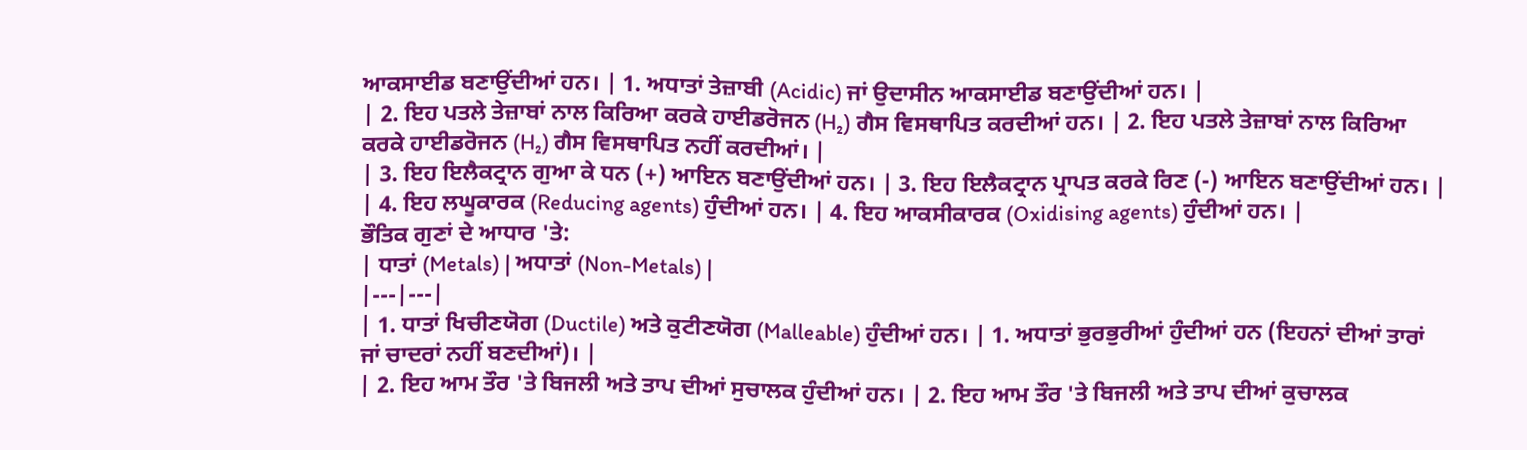ਆਕਸਾਈਡ ਬਣਾਉਂਦੀਆਂ ਹਨ। | 1. ਅਧਾਤਾਂ ਤੇਜ਼ਾਬੀ (Acidic) ਜਾਂ ਉਦਾਸੀਨ ਆਕਸਾਈਡ ਬਣਾਉਂਦੀਆਂ ਹਨ। |
| 2. ਇਹ ਪਤਲੇ ਤੇਜ਼ਾਬਾਂ ਨਾਲ ਕਿਰਿਆ ਕਰਕੇ ਹਾਈਡਰੋਜਨ (H₂) ਗੈਸ ਵਿਸਥਾਪਿਤ ਕਰਦੀਆਂ ਹਨ। | 2. ਇਹ ਪਤਲੇ ਤੇਜ਼ਾਬਾਂ ਨਾਲ ਕਿਰਿਆ ਕਰਕੇ ਹਾਈਡਰੋਜਨ (H₂) ਗੈਸ ਵਿਸਥਾਪਿਤ ਨਹੀਂ ਕਰਦੀਆਂ। |
| 3. ਇਹ ਇਲੈਕਟ੍ਰਾਨ ਗੁਆ ਕੇ ਧਨ (+) ਆਇਨ ਬਣਾਉਂਦੀਆਂ ਹਨ। | 3. ਇਹ ਇਲੈਕਟ੍ਰਾਨ ਪ੍ਰਾਪਤ ਕਰਕੇ ਰਿਣ (-) ਆਇਨ ਬਣਾਉਂਦੀਆਂ ਹਨ। |
| 4. ਇਹ ਲਘੂਕਾਰਕ (Reducing agents) ਹੁੰਦੀਆਂ ਹਨ। | 4. ਇਹ ਆਕਸੀਕਾਰਕ (Oxidising agents) ਹੁੰਦੀਆਂ ਹਨ। |
ਭੌਤਿਕ ਗੁਣਾਂ ਦੇ ਆਧਾਰ 'ਤੇ:
| ਧਾਤਾਂ (Metals) | ਅਧਾਤਾਂ (Non-Metals) |
|---|---|
| 1. ਧਾਤਾਂ ਖਿਚੀਣਯੋਗ (Ductile) ਅਤੇ ਕੁਟੀਣਯੋਗ (Malleable) ਹੁੰਦੀਆਂ ਹਨ। | 1. ਅਧਾਤਾਂ ਭੁਰਭੁਰੀਆਂ ਹੁੰਦੀਆਂ ਹਨ (ਇਹਨਾਂ ਦੀਆਂ ਤਾਰਾਂ ਜਾਂ ਚਾਦਰਾਂ ਨਹੀਂ ਬਣਦੀਆਂ)। |
| 2. ਇਹ ਆਮ ਤੌਰ 'ਤੇ ਬਿਜਲੀ ਅਤੇ ਤਾਪ ਦੀਆਂ ਸੁਚਾਲਕ ਹੁੰਦੀਆਂ ਹਨ। | 2. ਇਹ ਆਮ ਤੌਰ 'ਤੇ ਬਿਜਲੀ ਅਤੇ ਤਾਪ ਦੀਆਂ ਕੁਚਾਲਕ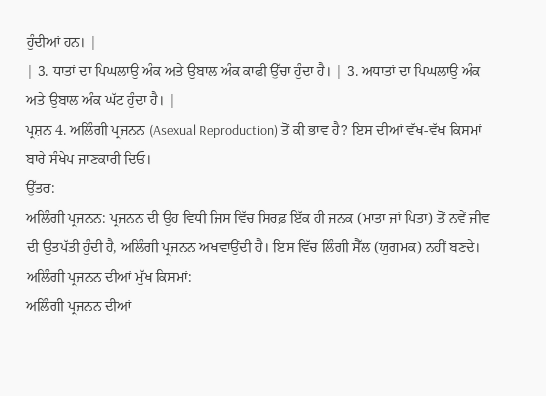ਹੁੰਦੀਆਂ ਹਨ। |
| 3. ਧਾਤਾਂ ਦਾ ਪਿਘਲਾਉ ਅੰਕ ਅਤੇ ਉਬਾਲ ਅੰਕ ਕਾਫੀ ਉੱਚਾ ਹੁੰਦਾ ਹੈ। | 3. ਅਧਾਤਾਂ ਦਾ ਪਿਘਲਾਉ ਅੰਕ ਅਤੇ ਉਬਾਲ ਅੰਕ ਘੱਟ ਹੁੰਦਾ ਹੈ। |
ਪ੍ਰਸ਼ਨ 4. ਅਲਿੰਗੀ ਪ੍ਰਜਨਨ (Asexual Reproduction) ਤੋਂ ਕੀ ਭਾਵ ਹੈ? ਇਸ ਦੀਆਂ ਵੱਖ-ਵੱਖ ਕਿਸਮਾਂ ਬਾਰੇ ਸੰਖੇਪ ਜਾਣਕਾਰੀ ਦਿਓ।
ਉੱਤਰ:
ਅਲਿੰਗੀ ਪ੍ਰਜਨਨ: ਪ੍ਰਜਨਨ ਦੀ ਉਹ ਵਿਧੀ ਜਿਸ ਵਿੱਚ ਸਿਰਫ਼ ਇੱਕ ਹੀ ਜਨਕ (ਮਾਤਾ ਜਾਂ ਪਿਤਾ) ਤੋਂ ਨਵੇਂ ਜੀਵ ਦੀ ਉਤਪੱਤੀ ਹੁੰਦੀ ਹੈ, ਅਲਿੰਗੀ ਪ੍ਰਜਨਨ ਅਖਵਾਉਂਦੀ ਹੈ। ਇਸ ਵਿੱਚ ਲਿੰਗੀ ਸੈੱਲ (ਯੁਗਮਕ) ਨਹੀਂ ਬਣਦੇ।
ਅਲਿੰਗੀ ਪ੍ਰਜਨਨ ਦੀਆਂ ਮੁੱਖ ਕਿਸਮਾਂ:
ਅਲਿੰਗੀ ਪ੍ਰਜਨਨ ਦੀਆਂ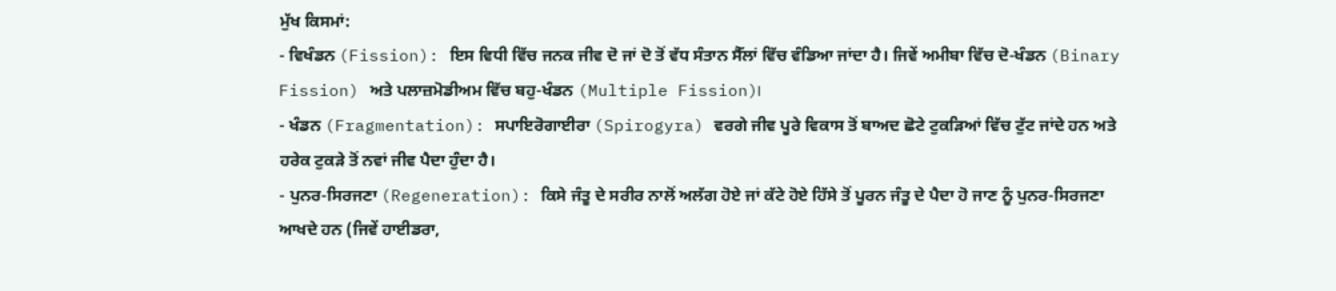ਮੁੱਖ ਕਿਸਮਾਂ:
- ਵਿਖੰਡਨ (Fission): ਇਸ ਵਿਧੀ ਵਿੱਚ ਜਨਕ ਜੀਵ ਦੋ ਜਾਂ ਦੋ ਤੋਂ ਵੱਧ ਸੰਤਾਨ ਸੈੱਲਾਂ ਵਿੱਚ ਵੰਡਿਆ ਜਾਂਦਾ ਹੈ। ਜਿਵੇਂ ਅਮੀਬਾ ਵਿੱਚ ਦੋ-ਖੰਡਨ (Binary Fission) ਅਤੇ ਪਲਾਜ਼ਮੋਡੀਅਮ ਵਿੱਚ ਬਹੁ-ਖੰਡਨ (Multiple Fission)।
- ਖੰਡਨ (Fragmentation): ਸਪਾਇਰੋਗਾਈਰਾ (Spirogyra) ਵਰਗੇ ਜੀਵ ਪੂਰੇ ਵਿਕਾਸ ਤੋਂ ਬਾਅਦ ਛੋਟੇ ਟੁਕੜਿਆਂ ਵਿੱਚ ਟੁੱਟ ਜਾਂਦੇ ਹਨ ਅਤੇ ਹਰੇਕ ਟੁਕੜੇ ਤੋਂ ਨਵਾਂ ਜੀਵ ਪੈਦਾ ਹੁੰਦਾ ਹੈ।
- ਪੁਨਰ-ਸਿਰਜਣਾ (Regeneration): ਕਿਸੇ ਜੰਤੂ ਦੇ ਸਰੀਰ ਨਾਲੋਂ ਅਲੱਗ ਹੋਏ ਜਾਂ ਕੱਟੇ ਹੋਏ ਹਿੱਸੇ ਤੋਂ ਪੂਰਨ ਜੰਤੂ ਦੇ ਪੈਦਾ ਹੋ ਜਾਣ ਨੂੰ ਪੁਨਰ-ਸਿਰਜਣਾ ਆਖਦੇ ਹਨ (ਜਿਵੇਂ ਹਾਈਡਰਾ,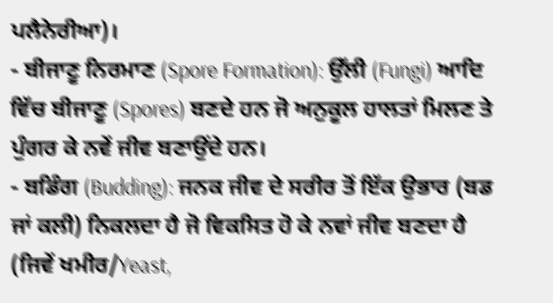ਪਲੈਨੇਰੀਆ)।
- ਬੀਜਾਣੂ ਨਿਰਮਾਣ (Spore Formation): ਉੱਲੀ (Fungi) ਆਦਿ ਵਿੱਚ ਬੀਜਾਣੂ (Spores) ਬਣਦੇ ਹਨ ਜੋ ਅਨੁਕੂਲ ਹਾਲਤਾਂ ਮਿਲਣ ਤੇ ਪੁੰਗਰ ਕੇ ਨਵੇਂ ਜੀਵ ਬਣਾਉਂਦੇ ਹਨ।
- ਬਡਿੰਗ (Budding): ਜਨਕ ਜੀਵ ਦੇ ਸਰੀਰ ਤੋਂ ਇੱਕ ਉਭਾਰ (ਬਡ ਜਾਂ ਕਲੀ) ਨਿਕਲਦਾ ਹੈ ਜੋ ਵਿਕਸਿਤ ਹੋ ਕੇ ਨਵਾਂ ਜੀਵ ਬਣਦਾ ਹੈ (ਜਿਵੇਂ ਖਮੀਰ/Yeast,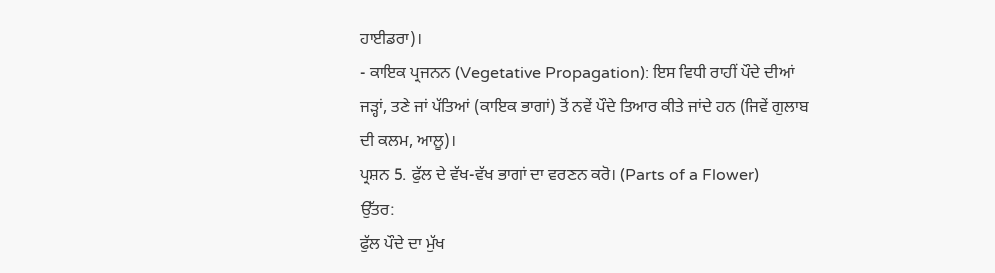ਹਾਈਡਰਾ)।
- ਕਾਇਕ ਪ੍ਰਜਨਨ (Vegetative Propagation): ਇਸ ਵਿਧੀ ਰਾਹੀਂ ਪੌਦੇ ਦੀਆਂ ਜੜ੍ਹਾਂ, ਤਣੇ ਜਾਂ ਪੱਤਿਆਂ (ਕਾਇਕ ਭਾਗਾਂ) ਤੋਂ ਨਵੇਂ ਪੌਦੇ ਤਿਆਰ ਕੀਤੇ ਜਾਂਦੇ ਹਨ (ਜਿਵੇਂ ਗੁਲਾਬ ਦੀ ਕਲਮ, ਆਲੂ)।
ਪ੍ਰਸ਼ਨ 5. ਫੁੱਲ ਦੇ ਵੱਖ-ਵੱਖ ਭਾਗਾਂ ਦਾ ਵਰਣਨ ਕਰੋ। (Parts of a Flower)
ਉੱਤਰ:
ਫੁੱਲ ਪੌਦੇ ਦਾ ਮੁੱਖ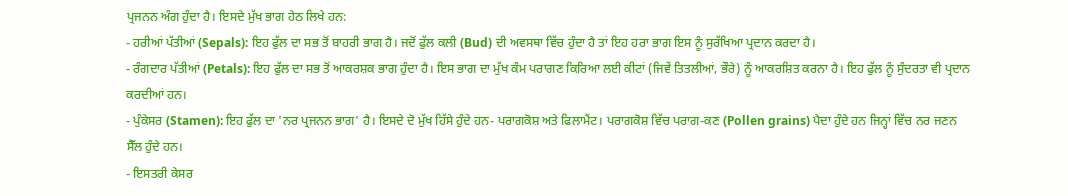ਪ੍ਰਜਨਨ ਅੰਗ ਹੁੰਦਾ ਹੈ। ਇਸਦੇ ਮੁੱਖ ਭਾਗ ਹੇਠ ਲਿਖੇ ਹਨ:
- ਹਰੀਆਂ ਪੱਤੀਆਂ (Sepals): ਇਹ ਫੁੱਲ ਦਾ ਸਭ ਤੋਂ ਬਾਹਰੀ ਭਾਗ ਹੈ। ਜਦੋਂ ਫੁੱਲ ਕਲੀ (Bud) ਦੀ ਅਵਸਥਾ ਵਿੱਚ ਹੁੰਦਾ ਹੈ ਤਾਂ ਇਹ ਹਰਾ ਭਾਗ ਇਸ ਨੂੰ ਸੁਰੱਖਿਆ ਪ੍ਰਦਾਨ ਕਰਦਾ ਹੈ।
- ਰੰਗਦਾਰ ਪੱਤੀਆਂ (Petals): ਇਹ ਫੁੱਲ ਦਾ ਸਭ ਤੋਂ ਆਕਰਸ਼ਕ ਭਾਗ ਹੁੰਦਾ ਹੈ। ਇਸ ਭਾਗ ਦਾ ਮੁੱਖ ਕੰਮ ਪਰਾਗਣ ਕਿਰਿਆ ਲਈ ਕੀਟਾਂ (ਜਿਵੇਂ ਤਿਤਲੀਆਂ, ਭੌਰੇ) ਨੂੰ ਆਕਰਸ਼ਿਤ ਕਰਨਾ ਹੈ। ਇਹ ਫੁੱਲ ਨੂੰ ਸੁੰਦਰਤਾ ਵੀ ਪ੍ਰਦਾਨ ਕਰਦੀਆਂ ਹਨ।
- ਪੁੰਕੇਸਰ (Stamen): ਇਹ ਫੁੱਲ ਦਾ 'ਨਰ ਪ੍ਰਜਨਨ ਭਾਗ' ਹੈ। ਇਸਦੇ ਦੋ ਮੁੱਖ ਹਿੱਸੇ ਹੁੰਦੇ ਹਨ- ਪਰਾਗਕੋਸ਼ ਅਤੇ ਫਿਲਾਮੈਂਟ। ਪਰਾਗਕੋਸ਼ ਵਿੱਚ ਪਰਾਗ-ਕਣ (Pollen grains) ਪੈਦਾ ਹੁੰਦੇ ਹਨ ਜਿਨ੍ਹਾਂ ਵਿੱਚ ਨਰ ਜਣਨ ਸੈੱਲ ਹੁੰਦੇ ਹਨ।
- ਇਸਤਰੀ ਕੇਸਰ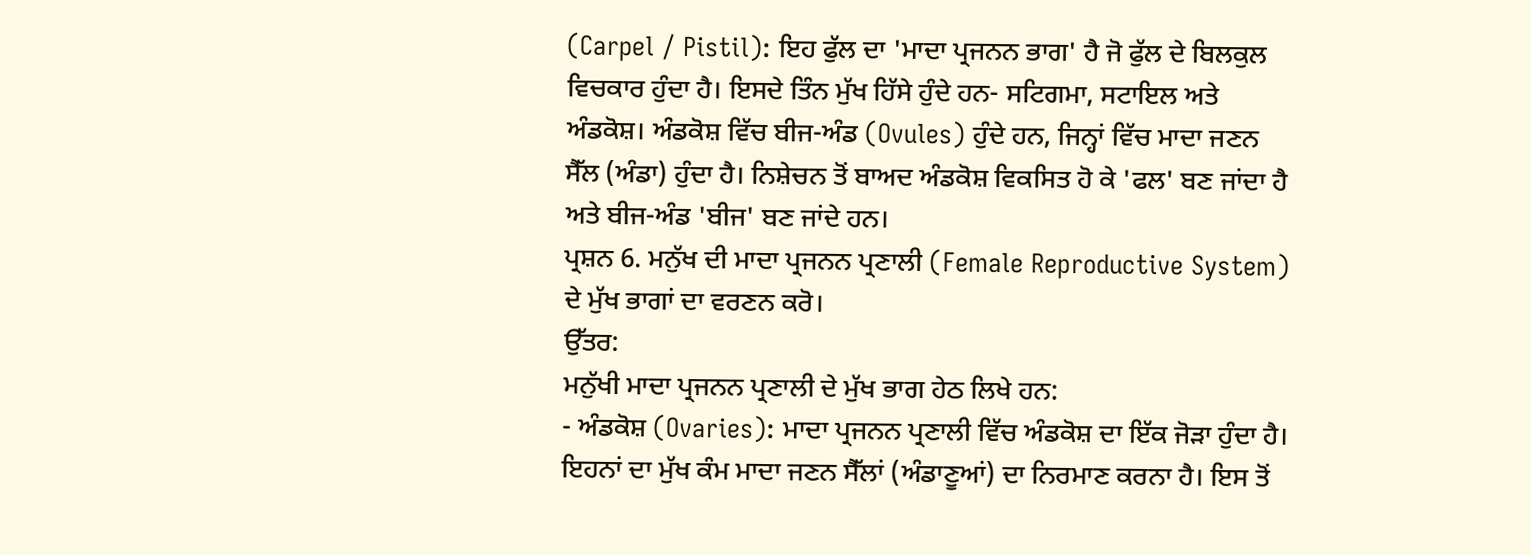(Carpel / Pistil): ਇਹ ਫੁੱਲ ਦਾ 'ਮਾਦਾ ਪ੍ਰਜਨਨ ਭਾਗ' ਹੈ ਜੋ ਫੁੱਲ ਦੇ ਬਿਲਕੁਲ ਵਿਚਕਾਰ ਹੁੰਦਾ ਹੈ। ਇਸਦੇ ਤਿੰਨ ਮੁੱਖ ਹਿੱਸੇ ਹੁੰਦੇ ਹਨ- ਸਟਿਗਮਾ, ਸਟਾਇਲ ਅਤੇ ਅੰਡਕੋਸ਼। ਅੰਡਕੋਸ਼ ਵਿੱਚ ਬੀਜ-ਅੰਡ (Ovules) ਹੁੰਦੇ ਹਨ, ਜਿਨ੍ਹਾਂ ਵਿੱਚ ਮਾਦਾ ਜਣਨ ਸੈੱਲ (ਅੰਡਾ) ਹੁੰਦਾ ਹੈ। ਨਿਸ਼ੇਚਨ ਤੋਂ ਬਾਅਦ ਅੰਡਕੋਸ਼ ਵਿਕਸਿਤ ਹੋ ਕੇ 'ਫਲ' ਬਣ ਜਾਂਦਾ ਹੈ ਅਤੇ ਬੀਜ-ਅੰਡ 'ਬੀਜ' ਬਣ ਜਾਂਦੇ ਹਨ।
ਪ੍ਰਸ਼ਨ 6. ਮਨੁੱਖ ਦੀ ਮਾਦਾ ਪ੍ਰਜਨਨ ਪ੍ਰਣਾਲੀ (Female Reproductive System) ਦੇ ਮੁੱਖ ਭਾਗਾਂ ਦਾ ਵਰਣਨ ਕਰੋ।
ਉੱਤਰ:
ਮਨੁੱਖੀ ਮਾਦਾ ਪ੍ਰਜਨਨ ਪ੍ਰਣਾਲੀ ਦੇ ਮੁੱਖ ਭਾਗ ਹੇਠ ਲਿਖੇ ਹਨ:
- ਅੰਡਕੋਸ਼ (Ovaries): ਮਾਦਾ ਪ੍ਰਜਨਨ ਪ੍ਰਣਾਲੀ ਵਿੱਚ ਅੰਡਕੋਸ਼ ਦਾ ਇੱਕ ਜੋੜਾ ਹੁੰਦਾ ਹੈ। ਇਹਨਾਂ ਦਾ ਮੁੱਖ ਕੰਮ ਮਾਦਾ ਜਣਨ ਸੈੱਲਾਂ (ਅੰਡਾਣੂਆਂ) ਦਾ ਨਿਰਮਾਣ ਕਰਨਾ ਹੈ। ਇਸ ਤੋਂ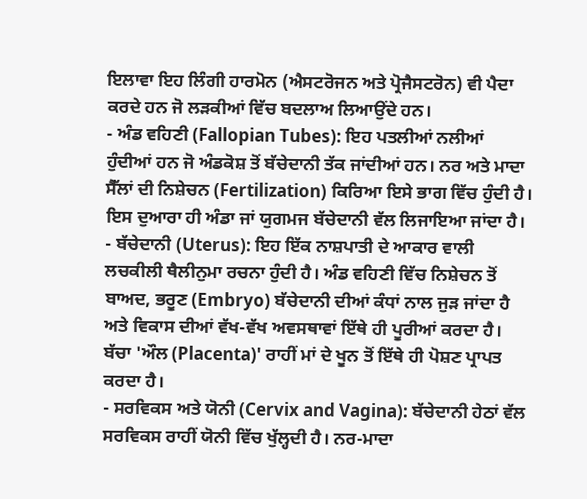ਇਲਾਵਾ ਇਹ ਲਿੰਗੀ ਹਾਰਮੋਨ (ਐਸਟਰੋਜਨ ਅਤੇ ਪ੍ਰੋਜੈਸਟਰੋਨ) ਵੀ ਪੈਦਾ ਕਰਦੇ ਹਨ ਜੋ ਲੜਕੀਆਂ ਵਿੱਚ ਬਦਲਾਅ ਲਿਆਉਂਦੇ ਹਨ।
- ਅੰਡ ਵਹਿਣੀ (Fallopian Tubes): ਇਹ ਪਤਲੀਆਂ ਨਲੀਆਂ ਹੁੰਦੀਆਂ ਹਨ ਜੋ ਅੰਡਕੋਸ਼ ਤੋਂ ਬੱਚੇਦਾਨੀ ਤੱਕ ਜਾਂਦੀਆਂ ਹਨ। ਨਰ ਅਤੇ ਮਾਦਾ ਸੈੱਲਾਂ ਦੀ ਨਿਸ਼ੇਚਨ (Fertilization) ਕਿਰਿਆ ਇਸੇ ਭਾਗ ਵਿੱਚ ਹੁੰਦੀ ਹੈ। ਇਸ ਦੁਆਰਾ ਹੀ ਅੰਡਾ ਜਾਂ ਯੁਗਮਜ ਬੱਚੇਦਾਨੀ ਵੱਲ ਲਿਜਾਇਆ ਜਾਂਦਾ ਹੈ।
- ਬੱਚੇਦਾਨੀ (Uterus): ਇਹ ਇੱਕ ਨਾਸ਼ਪਾਤੀ ਦੇ ਆਕਾਰ ਵਾਲੀ ਲਚਕੀਲੀ ਥੈਲੀਨੁਮਾ ਰਚਨਾ ਹੁੰਦੀ ਹੈ। ਅੰਡ ਵਹਿਣੀ ਵਿੱਚ ਨਿਸ਼ੇਚਨ ਤੋਂ ਬਾਅਦ, ਭਰੂਣ (Embryo) ਬੱਚੇਦਾਨੀ ਦੀਆਂ ਕੰਧਾਂ ਨਾਲ ਜੁੜ ਜਾਂਦਾ ਹੈ ਅਤੇ ਵਿਕਾਸ ਦੀਆਂ ਵੱਖ-ਵੱਖ ਅਵਸਥਾਵਾਂ ਇੱਥੇ ਹੀ ਪੂਰੀਆਂ ਕਰਦਾ ਹੈ। ਬੱਚਾ 'ਔਲ (Placenta)' ਰਾਹੀਂ ਮਾਂ ਦੇ ਖੂਨ ਤੋਂ ਇੱਥੇ ਹੀ ਪੋਸ਼ਣ ਪ੍ਰਾਪਤ ਕਰਦਾ ਹੈ।
- ਸਰਵਿਕਸ ਅਤੇ ਯੋਨੀ (Cervix and Vagina): ਬੱਚੇਦਾਨੀ ਹੇਠਾਂ ਵੱਲ ਸਰਵਿਕਸ ਰਾਹੀਂ ਯੋਨੀ ਵਿੱਚ ਖੁੱਲ੍ਹਦੀ ਹੈ। ਨਰ-ਮਾਦਾ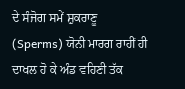ਦੇ ਸੰਜੋਗ ਸਮੇਂ ਸ਼ੁਕਰਾਣੂ (Sperms) ਯੋਨੀ ਮਾਰਗ ਰਾਹੀਂ ਹੀ ਦਾਖਲ ਹੋ ਕੇ ਅੰਡ ਵਹਿਣੀ ਤੱਕ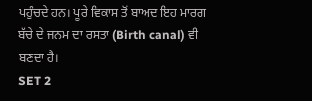ਪਹੁੰਚਦੇ ਹਨ। ਪੂਰੇ ਵਿਕਾਸ ਤੋਂ ਬਾਅਦ ਇਹ ਮਾਰਗ ਬੱਚੇ ਦੇ ਜਨਮ ਦਾ ਰਸਤਾ (Birth canal) ਵੀ ਬਣਦਾ ਹੈ।
SET 2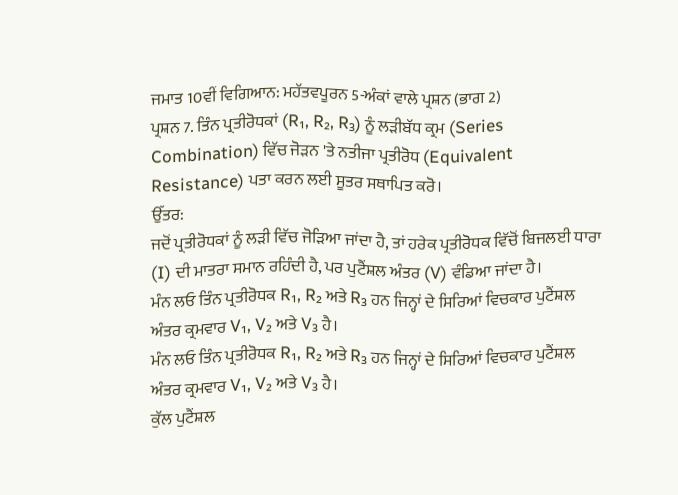ਜਮਾਤ 10ਵੀਂ ਵਿਗਿਆਨ: ਮਹੱਤਵਪੂਰਨ 5-ਅੰਕਾਂ ਵਾਲੇ ਪ੍ਰਸ਼ਨ (ਭਾਗ 2)
ਪ੍ਰਸ਼ਨ 7. ਤਿੰਨ ਪ੍ਰਤੀਰੋਧਕਾਂ (R₁, R₂, R₃) ਨੂੰ ਲੜੀਬੱਧ ਕ੍ਰਮ (Series Combination) ਵਿੱਚ ਜੋੜਨ 'ਤੇ ਨਤੀਜਾ ਪ੍ਰਤੀਰੋਧ (Equivalent Resistance) ਪਤਾ ਕਰਨ ਲਈ ਸੂਤਰ ਸਥਾਪਿਤ ਕਰੋ।
ਉੱਤਰ:
ਜਦੋਂ ਪ੍ਰਤੀਰੋਧਕਾਂ ਨੂੰ ਲੜੀ ਵਿੱਚ ਜੋੜਿਆ ਜਾਂਦਾ ਹੈ, ਤਾਂ ਹਰੇਕ ਪ੍ਰਤੀਰੋਧਕ ਵਿੱਚੋਂ ਬਿਜਲਈ ਧਾਰਾ (I) ਦੀ ਮਾਤਰਾ ਸਮਾਨ ਰਹਿੰਦੀ ਹੈ, ਪਰ ਪੁਟੈਂਸ਼ਲ ਅੰਤਰ (V) ਵੰਡਿਆ ਜਾਂਦਾ ਹੈ।
ਮੰਨ ਲਓ ਤਿੰਨ ਪ੍ਰਤੀਰੋਧਕ R₁, R₂ ਅਤੇ R₃ ਹਨ ਜਿਨ੍ਹਾਂ ਦੇ ਸਿਰਿਆਂ ਵਿਚਕਾਰ ਪੁਟੈਂਸ਼ਲ ਅੰਤਰ ਕ੍ਰਮਵਾਰ V₁, V₂ ਅਤੇ V₃ ਹੈ।
ਮੰਨ ਲਓ ਤਿੰਨ ਪ੍ਰਤੀਰੋਧਕ R₁, R₂ ਅਤੇ R₃ ਹਨ ਜਿਨ੍ਹਾਂ ਦੇ ਸਿਰਿਆਂ ਵਿਚਕਾਰ ਪੁਟੈਂਸ਼ਲ ਅੰਤਰ ਕ੍ਰਮਵਾਰ V₁, V₂ ਅਤੇ V₃ ਹੈ।
ਕੁੱਲ ਪੁਟੈਂਸ਼ਲ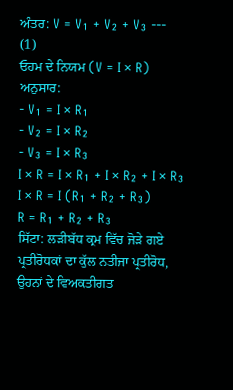ਅੰਤਰ: V = V₁ + V₂ + V₃ --- (1)
ਓਹਮ ਦੇ ਨਿਯਮ (V = I × R) ਅਨੁਸਾਰ:
- V₁ = I × R₁
- V₂ = I × R₂
- V₃ = I × R₃
I × R = I × R₁ + I × R₂ + I × R₃
I × R = I (R₁ + R₂ + R₃)
R = R₁ + R₂ + R₃
ਸਿੱਟਾ: ਲੜੀਬੱਧ ਕ੍ਰਮ ਵਿੱਚ ਜੋੜੇ ਗਏ ਪ੍ਰਤੀਰੋਧਕਾਂ ਦਾ ਕੁੱਲ ਨਤੀਜਾ ਪ੍ਰਤੀਰੋਧ, ਉਹਨਾਂ ਦੇ ਵਿਅਕਤੀਗਤ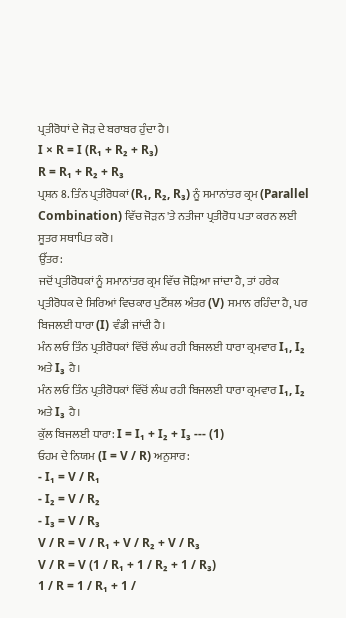ਪ੍ਰਤੀਰੋਧਾਂ ਦੇ ਜੋੜ ਦੇ ਬਰਾਬਰ ਹੁੰਦਾ ਹੈ।
I × R = I (R₁ + R₂ + R₃)
R = R₁ + R₂ + R₃
ਪ੍ਰਸ਼ਨ 8. ਤਿੰਨ ਪ੍ਰਤੀਰੋਧਕਾਂ (R₁, R₂, R₃) ਨੂੰ ਸਮਾਨਾਂਤਰ ਕ੍ਰਮ (Parallel Combination) ਵਿੱਚ ਜੋੜਨ 'ਤੇ ਨਤੀਜਾ ਪ੍ਰਤੀਰੋਧ ਪਤਾ ਕਰਨ ਲਈ ਸੂਤਰ ਸਥਾਪਿਤ ਕਰੋ।
ਉੱਤਰ:
ਜਦੋਂ ਪ੍ਰਤੀਰੋਧਕਾਂ ਨੂੰ ਸਮਾਨਾਂਤਰ ਕ੍ਰਮ ਵਿੱਚ ਜੋੜਿਆ ਜਾਂਦਾ ਹੈ, ਤਾਂ ਹਰੇਕ ਪ੍ਰਤੀਰੋਧਕ ਦੇ ਸਿਰਿਆਂ ਵਿਚਕਾਰ ਪੁਟੈਂਸ਼ਲ ਅੰਤਰ (V) ਸਮਾਨ ਰਹਿੰਦਾ ਹੈ, ਪਰ ਬਿਜਲਈ ਧਾਰਾ (I) ਵੰਡੀ ਜਾਂਦੀ ਹੈ।
ਮੰਨ ਲਓ ਤਿੰਨ ਪ੍ਰਤੀਰੋਧਕਾਂ ਵਿੱਚੋਂ ਲੰਘ ਰਹੀ ਬਿਜਲਈ ਧਾਰਾ ਕ੍ਰਮਵਾਰ I₁, I₂ ਅਤੇ I₃ ਹੈ।
ਮੰਨ ਲਓ ਤਿੰਨ ਪ੍ਰਤੀਰੋਧਕਾਂ ਵਿੱਚੋਂ ਲੰਘ ਰਹੀ ਬਿਜਲਈ ਧਾਰਾ ਕ੍ਰਮਵਾਰ I₁, I₂ ਅਤੇ I₃ ਹੈ।
ਕੁੱਲ ਬਿਜਲਈ ਧਾਰਾ: I = I₁ + I₂ + I₃ --- (1)
ਓਹਮ ਦੇ ਨਿਯਮ (I = V / R) ਅਨੁਸਾਰ:
- I₁ = V / R₁
- I₂ = V / R₂
- I₃ = V / R₃
V / R = V / R₁ + V / R₂ + V / R₃
V / R = V (1 / R₁ + 1 / R₂ + 1 / R₃)
1 / R = 1 / R₁ + 1 /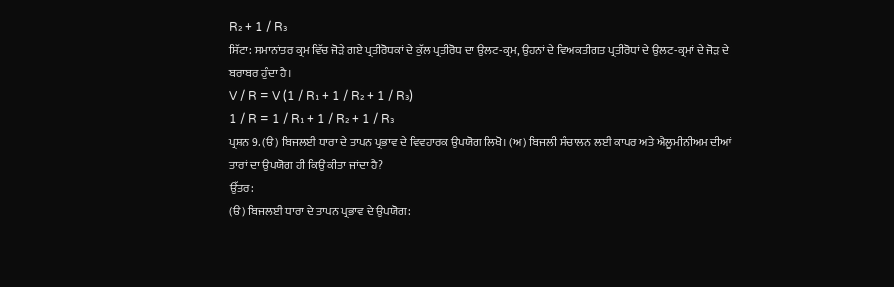R₂ + 1 / R₃
ਸਿੱਟਾ: ਸਮਾਨਾਂਤਰ ਕ੍ਰਮ ਵਿੱਚ ਜੋੜੇ ਗਏ ਪ੍ਰਤੀਰੋਧਕਾਂ ਦੇ ਕੁੱਲ ਪ੍ਰਤੀਰੋਧ ਦਾ ਉਲਟ-ਕ੍ਰਮ, ਉਹਨਾਂ ਦੇ ਵਿਅਕਤੀਗਤ ਪ੍ਰਤੀਰੋਧਾਂ ਦੇ ਉਲਟ-ਕ੍ਰਮਾਂ ਦੇ ਜੋੜ ਦੇ ਬਰਾਬਰ ਹੁੰਦਾ ਹੈ।
V / R = V (1 / R₁ + 1 / R₂ + 1 / R₃)
1 / R = 1 / R₁ + 1 / R₂ + 1 / R₃
ਪ੍ਰਸ਼ਨ 9. (ੳ) ਬਿਜਲਈ ਧਾਰਾ ਦੇ ਤਾਪਨ ਪ੍ਰਭਾਵ ਦੇ ਵਿਵਹਾਰਕ ਉਪਯੋਗ ਲਿਖੋ। (ਅ) ਬਿਜਲੀ ਸੰਚਾਲਨ ਲਈ ਕਾਪਰ ਅਤੇ ਐਲੂਮੀਨੀਅਮ ਦੀਆਂ ਤਾਰਾਂ ਦਾ ਉਪਯੋਗ ਹੀ ਕਿਉਂ ਕੀਤਾ ਜਾਂਦਾ ਹੈ?
ਉੱਤਰ:
(ੳ) ਬਿਜਲਈ ਧਾਰਾ ਦੇ ਤਾਪਨ ਪ੍ਰਭਾਵ ਦੇ ਉਪਯੋਗ: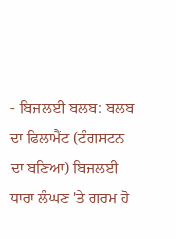- ਬਿਜਲਈ ਬਲਬ: ਬਲਬ ਦਾ ਫਿਲਾਮੈਂਟ (ਟੰਗਸਟਨ ਦਾ ਬਣਿਆ) ਬਿਜਲਈ ਧਾਰਾ ਲੰਘਣ 'ਤੇ ਗਰਮ ਹੋ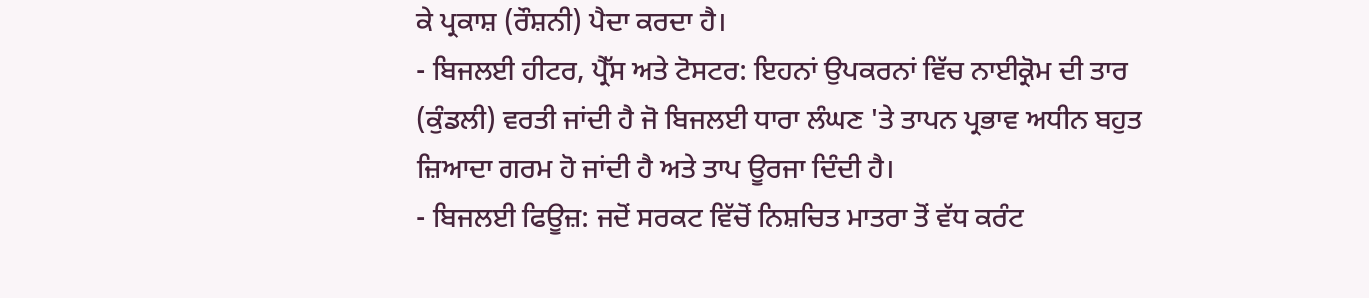ਕੇ ਪ੍ਰਕਾਸ਼ (ਰੌਸ਼ਨੀ) ਪੈਦਾ ਕਰਦਾ ਹੈ।
- ਬਿਜਲਈ ਹੀਟਰ, ਪ੍ਰੈੱਸ ਅਤੇ ਟੋਸਟਰ: ਇਹਨਾਂ ਉਪਕਰਨਾਂ ਵਿੱਚ ਨਾਈਕ੍ਰੋਮ ਦੀ ਤਾਰ (ਕੁੰਡਲੀ) ਵਰਤੀ ਜਾਂਦੀ ਹੈ ਜੋ ਬਿਜਲਈ ਧਾਰਾ ਲੰਘਣ 'ਤੇ ਤਾਪਨ ਪ੍ਰਭਾਵ ਅਧੀਨ ਬਹੁਤ ਜ਼ਿਆਦਾ ਗਰਮ ਹੋ ਜਾਂਦੀ ਹੈ ਅਤੇ ਤਾਪ ਊਰਜਾ ਦਿੰਦੀ ਹੈ।
- ਬਿਜਲਈ ਫਿਊਜ਼: ਜਦੋਂ ਸਰਕਟ ਵਿੱਚੋਂ ਨਿਸ਼ਚਿਤ ਮਾਤਰਾ ਤੋਂ ਵੱਧ ਕਰੰਟ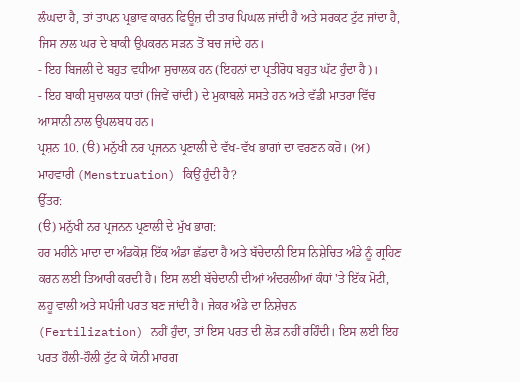ਲੰਘਦਾ ਹੈ, ਤਾਂ ਤਾਪਨ ਪ੍ਰਭਾਵ ਕਾਰਨ ਫਿਊਜ਼ ਦੀ ਤਾਰ ਪਿਘਲ ਜਾਂਦੀ ਹੈ ਅਤੇ ਸਰਕਟ ਟੁੱਟ ਜਾਂਦਾ ਹੈ, ਜਿਸ ਨਾਲ ਘਰ ਦੇ ਬਾਕੀ ਉਪਕਰਨ ਸੜਨ ਤੋਂ ਬਚ ਜਾਂਦੇ ਹਨ।
- ਇਹ ਬਿਜਲੀ ਦੇ ਬਹੁਤ ਵਧੀਆ ਸੁਚਾਲਕ ਹਨ (ਇਹਨਾਂ ਦਾ ਪ੍ਰਤੀਰੋਧ ਬਹੁਤ ਘੱਟ ਹੁੰਦਾ ਹੈ)।
- ਇਹ ਬਾਕੀ ਸੁਚਾਲਕ ਧਾਤਾਂ (ਜਿਵੇਂ ਚਾਂਦੀ) ਦੇ ਮੁਕਾਬਲੇ ਸਸਤੇ ਹਨ ਅਤੇ ਵੱਡੀ ਮਾਤਰਾ ਵਿੱਚ ਆਸਾਨੀ ਨਾਲ ਉਪਲਬਧ ਹਨ।
ਪ੍ਰਸ਼ਨ 10. (ੳ) ਮਨੁੱਖੀ ਨਰ ਪ੍ਰਜਨਨ ਪ੍ਰਣਾਲੀ ਦੇ ਵੱਖ-ਵੱਖ ਭਾਗਾਂ ਦਾ ਵਰਣਨ ਕਰੋ। (ਅ) ਮਾਹਵਾਰੀ (Menstruation) ਕਿਉਂ ਹੁੰਦੀ ਹੈ?
ਉੱਤਰ:
(ੳ) ਮਨੁੱਖੀ ਨਰ ਪ੍ਰਜਨਨ ਪ੍ਰਣਾਲੀ ਦੇ ਮੁੱਖ ਭਾਗ:
ਹਰ ਮਹੀਨੇ ਮਾਦਾ ਦਾ ਅੰਡਕੋਸ਼ ਇੱਕ ਅੰਡਾ ਛੱਡਦਾ ਹੈ ਅਤੇ ਬੱਚੇਦਾਨੀ ਇਸ ਨਿਸ਼ੇਚਿਤ ਅੰਡੇ ਨੂੰ ਗ੍ਰਹਿਣ ਕਰਨ ਲਈ ਤਿਆਰੀ ਕਰਦੀ ਹੈ। ਇਸ ਲਈ ਬੱਚੇਦਾਨੀ ਦੀਆਂ ਅੰਦਰਲੀਆਂ ਕੰਧਾਂ 'ਤੇ ਇੱਕ ਮੋਟੀ, ਲਹੂ ਵਾਲੀ ਅਤੇ ਸਪੰਜੀ ਪਰਤ ਬਣ ਜਾਂਦੀ ਹੈ। ਜੇਕਰ ਅੰਡੇ ਦਾ ਨਿਸ਼ੇਚਨ (Fertilization) ਨਹੀਂ ਹੁੰਦਾ, ਤਾਂ ਇਸ ਪਰਤ ਦੀ ਲੋੜ ਨਹੀਂ ਰਹਿੰਦੀ। ਇਸ ਲਈ ਇਹ ਪਰਤ ਹੌਲੀ-ਹੌਲੀ ਟੁੱਟ ਕੇ ਯੋਨੀ ਮਾਰਗ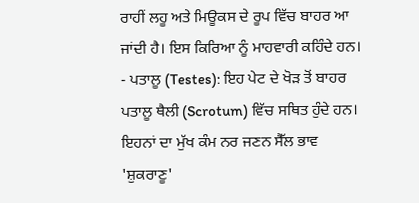ਰਾਹੀਂ ਲਹੂ ਅਤੇ ਮਿਊਕਸ ਦੇ ਰੂਪ ਵਿੱਚ ਬਾਹਰ ਆ ਜਾਂਦੀ ਹੈ। ਇਸ ਕਿਰਿਆ ਨੂੰ ਮਾਹਵਾਰੀ ਕਹਿੰਦੇ ਹਨ।
- ਪਤਾਲੂ (Testes): ਇਹ ਪੇਟ ਦੇ ਖੋੜ ਤੋਂ ਬਾਹਰ ਪਤਾਲੂ ਥੈਲੀ (Scrotum) ਵਿੱਚ ਸਥਿਤ ਹੁੰਦੇ ਹਨ। ਇਹਨਾਂ ਦਾ ਮੁੱਖ ਕੰਮ ਨਰ ਜਣਨ ਸੈੱਲ ਭਾਵ 'ਸ਼ੁਕਰਾਣੂ'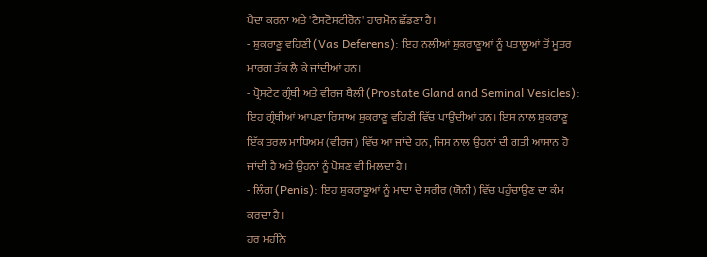ਪੈਦਾ ਕਰਨਾ ਅਤੇ 'ਟੈਸਟੋਸਟੀਰੋਨ' ਹਾਰਮੋਨ ਛੱਡਣਾ ਹੈ।
- ਸ਼ੁਕਰਾਣੂ ਵਹਿਣੀ (Vas Deferens): ਇਹ ਨਲੀਆਂ ਸ਼ੁਕਰਾਣੂਆਂ ਨੂੰ ਪਤਾਲੂਆਂ ਤੋਂ ਮੂਤਰ ਮਾਰਗ ਤੱਕ ਲੈ ਕੇ ਜਾਂਦੀਆਂ ਹਨ।
- ਪ੍ਰੋਸਟੇਟ ਗ੍ਰੰਥੀ ਅਤੇ ਵੀਰਜ ਥੈਲੀ (Prostate Gland and Seminal Vesicles): ਇਹ ਗ੍ਰੰਥੀਆਂ ਆਪਣਾ ਰਿਸਾਅ ਸ਼ੁਕਰਾਣੂ ਵਹਿਣੀ ਵਿੱਚ ਪਾਉਂਦੀਆਂ ਹਨ। ਇਸ ਨਾਲ ਸ਼ੁਕਰਾਣੂ ਇੱਕ ਤਰਲ ਮਾਧਿਅਮ (ਵੀਰਜ) ਵਿੱਚ ਆ ਜਾਂਦੇ ਹਨ, ਜਿਸ ਨਾਲ ਉਹਨਾਂ ਦੀ ਗਤੀ ਆਸਾਨ ਹੋ ਜਾਂਦੀ ਹੈ ਅਤੇ ਉਹਨਾਂ ਨੂੰ ਪੋਸ਼ਣ ਵੀ ਮਿਲਦਾ ਹੈ।
- ਲਿੰਗ (Penis): ਇਹ ਸ਼ੁਕਰਾਣੂਆਂ ਨੂੰ ਮਾਦਾ ਦੇ ਸਰੀਰ (ਯੋਨੀ) ਵਿੱਚ ਪਹੁੰਚਾਉਣ ਦਾ ਕੰਮ ਕਰਦਾ ਹੈ।
ਹਰ ਮਹੀਨੇ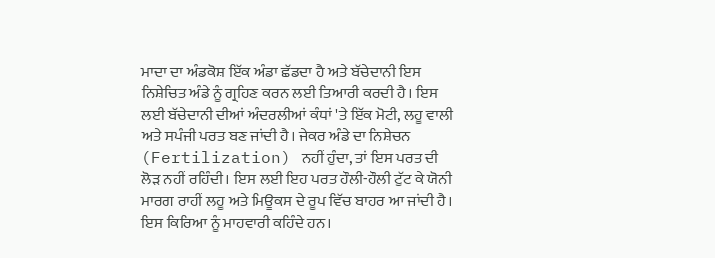ਮਾਦਾ ਦਾ ਅੰਡਕੋਸ਼ ਇੱਕ ਅੰਡਾ ਛੱਡਦਾ ਹੈ ਅਤੇ ਬੱਚੇਦਾਨੀ ਇਸ ਨਿਸ਼ੇਚਿਤ ਅੰਡੇ ਨੂੰ ਗ੍ਰਹਿਣ ਕਰਨ ਲਈ ਤਿਆਰੀ ਕਰਦੀ ਹੈ। ਇਸ ਲਈ ਬੱਚੇਦਾਨੀ ਦੀਆਂ ਅੰਦਰਲੀਆਂ ਕੰਧਾਂ 'ਤੇ ਇੱਕ ਮੋਟੀ, ਲਹੂ ਵਾਲੀ ਅਤੇ ਸਪੰਜੀ ਪਰਤ ਬਣ ਜਾਂਦੀ ਹੈ। ਜੇਕਰ ਅੰਡੇ ਦਾ ਨਿਸ਼ੇਚਨ (Fertilization) ਨਹੀਂ ਹੁੰਦਾ, ਤਾਂ ਇਸ ਪਰਤ ਦੀ ਲੋੜ ਨਹੀਂ ਰਹਿੰਦੀ। ਇਸ ਲਈ ਇਹ ਪਰਤ ਹੌਲੀ-ਹੌਲੀ ਟੁੱਟ ਕੇ ਯੋਨੀ ਮਾਰਗ ਰਾਹੀਂ ਲਹੂ ਅਤੇ ਮਿਊਕਸ ਦੇ ਰੂਪ ਵਿੱਚ ਬਾਹਰ ਆ ਜਾਂਦੀ ਹੈ। ਇਸ ਕਿਰਿਆ ਨੂੰ ਮਾਹਵਾਰੀ ਕਹਿੰਦੇ ਹਨ।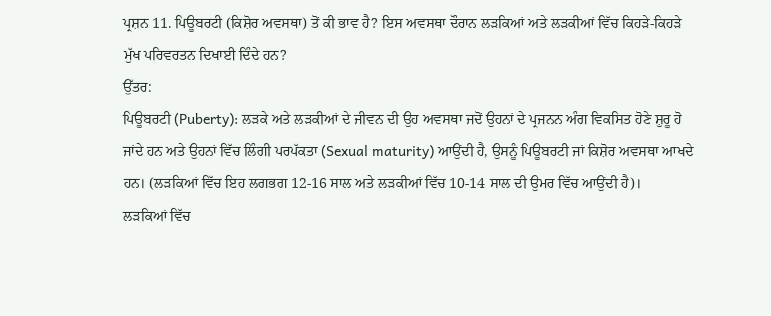ਪ੍ਰਸ਼ਨ 11. ਪਿਊਬਰਟੀ (ਕਿਸ਼ੋਰ ਅਵਸਥਾ) ਤੋਂ ਕੀ ਭਾਵ ਹੈ? ਇਸ ਅਵਸਥਾ ਦੌਰਾਨ ਲੜਕਿਆਂ ਅਤੇ ਲੜਕੀਆਂ ਵਿੱਚ ਕਿਹੜੇ-ਕਿਹੜੇ ਮੁੱਖ ਪਰਿਵਰਤਨ ਦਿਖਾਈ ਦਿੰਦੇ ਹਨ?
ਉੱਤਰ:
ਪਿਊਬਰਟੀ (Puberty): ਲੜਕੇ ਅਤੇ ਲੜਕੀਆਂ ਦੇ ਜੀਵਨ ਦੀ ਉਹ ਅਵਸਥਾ ਜਦੋਂ ਉਹਨਾਂ ਦੇ ਪ੍ਰਜਨਨ ਅੰਗ ਵਿਕਸਿਤ ਹੋਣੇ ਸ਼ੁਰੂ ਹੋ ਜਾਂਦੇ ਹਨ ਅਤੇ ਉਹਨਾਂ ਵਿੱਚ ਲਿੰਗੀ ਪਰਪੱਕਤਾ (Sexual maturity) ਆਉਂਦੀ ਹੈ, ਉਸਨੂੰ ਪਿਊਬਰਟੀ ਜਾਂ ਕਿਸ਼ੋਰ ਅਵਸਥਾ ਆਖਦੇ ਹਨ। (ਲੜਕਿਆਂ ਵਿੱਚ ਇਹ ਲਗਭਗ 12-16 ਸਾਲ ਅਤੇ ਲੜਕੀਆਂ ਵਿੱਚ 10-14 ਸਾਲ ਦੀ ਉਮਰ ਵਿੱਚ ਆਉਂਦੀ ਹੈ)।
ਲੜਕਿਆਂ ਵਿੱਚ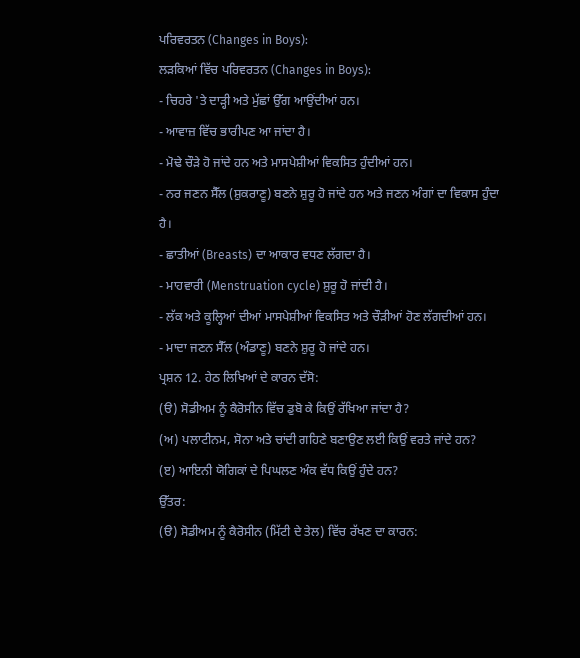ਪਰਿਵਰਤਨ (Changes in Boys):
ਲੜਕਿਆਂ ਵਿੱਚ ਪਰਿਵਰਤਨ (Changes in Boys):
- ਚਿਹਰੇ 'ਤੇ ਦਾੜ੍ਹੀ ਅਤੇ ਮੁੱਛਾਂ ਉੱਗ ਆਉਂਦੀਆਂ ਹਨ।
- ਆਵਾਜ਼ ਵਿੱਚ ਭਾਰੀਪਣ ਆ ਜਾਂਦਾ ਹੈ।
- ਮੋਢੇ ਚੌੜੇ ਹੋ ਜਾਂਦੇ ਹਨ ਅਤੇ ਮਾਸਪੇਸ਼ੀਆਂ ਵਿਕਸਿਤ ਹੁੰਦੀਆਂ ਹਨ।
- ਨਰ ਜਣਨ ਸੈੱਲ (ਸ਼ੁਕਰਾਣੂ) ਬਣਨੇ ਸ਼ੁਰੂ ਹੋ ਜਾਂਦੇ ਹਨ ਅਤੇ ਜਣਨ ਅੰਗਾਂ ਦਾ ਵਿਕਾਸ ਹੁੰਦਾ ਹੈ।
- ਛਾਤੀਆਂ (Breasts) ਦਾ ਆਕਾਰ ਵਧਣ ਲੱਗਦਾ ਹੈ।
- ਮਾਹਵਾਰੀ (Menstruation cycle) ਸ਼ੁਰੂ ਹੋ ਜਾਂਦੀ ਹੈ।
- ਲੱਕ ਅਤੇ ਕੂਲ੍ਹਿਆਂ ਦੀਆਂ ਮਾਸਪੇਸ਼ੀਆਂ ਵਿਕਸਿਤ ਅਤੇ ਚੌੜੀਆਂ ਹੋਣ ਲੱਗਦੀਆਂ ਹਨ।
- ਮਾਦਾ ਜਣਨ ਸੈੱਲ (ਅੰਡਾਣੂ) ਬਣਨੇ ਸ਼ੁਰੂ ਹੋ ਜਾਂਦੇ ਹਨ।
ਪ੍ਰਸ਼ਨ 12. ਹੇਠ ਲਿਖਿਆਂ ਦੇ ਕਾਰਨ ਦੱਸੋ:
(ੳ) ਸੋਡੀਅਮ ਨੂੰ ਕੈਰੋਸੀਨ ਵਿੱਚ ਡੁਬੋ ਕੇ ਕਿਉਂ ਰੱਖਿਆ ਜਾਂਦਾ ਹੈ?
(ਅ) ਪਲਾਟੀਨਮ, ਸੋਨਾ ਅਤੇ ਚਾਂਦੀ ਗਹਿਣੇ ਬਣਾਉਣ ਲਈ ਕਿਉਂ ਵਰਤੇ ਜਾਂਦੇ ਹਨ?
(ੲ) ਆਇਨੀ ਯੋਗਿਕਾਂ ਦੇ ਪਿਘਲਣ ਅੰਕ ਵੱਧ ਕਿਉਂ ਹੁੰਦੇ ਹਨ?
ਉੱਤਰ:
(ੳ) ਸੋਡੀਅਮ ਨੂੰ ਕੈਰੋਸੀਨ (ਮਿੱਟੀ ਦੇ ਤੇਲ) ਵਿੱਚ ਰੱਖਣ ਦਾ ਕਾਰਨ: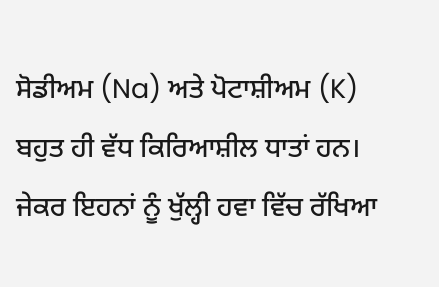ਸੋਡੀਅਮ (Na) ਅਤੇ ਪੋਟਾਸ਼ੀਅਮ (K) ਬਹੁਤ ਹੀ ਵੱਧ ਕਿਰਿਆਸ਼ੀਲ ਧਾਤਾਂ ਹਨ। ਜੇਕਰ ਇਹਨਾਂ ਨੂੰ ਖੁੱਲ੍ਹੀ ਹਵਾ ਵਿੱਚ ਰੱਖਿਆ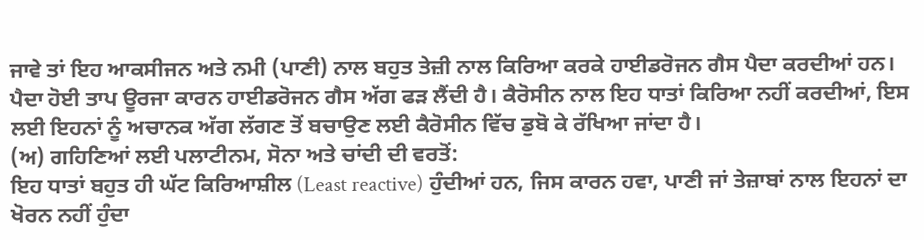ਜਾਵੇ ਤਾਂ ਇਹ ਆਕਸੀਜਨ ਅਤੇ ਨਮੀ (ਪਾਣੀ) ਨਾਲ ਬਹੁਤ ਤੇਜ਼ੀ ਨਾਲ ਕਿਰਿਆ ਕਰਕੇ ਹਾਈਡਰੋਜਨ ਗੈਸ ਪੈਦਾ ਕਰਦੀਆਂ ਹਨ। ਪੈਦਾ ਹੋਈ ਤਾਪ ਊਰਜਾ ਕਾਰਨ ਹਾਈਡਰੋਜਨ ਗੈਸ ਅੱਗ ਫੜ ਲੈਂਦੀ ਹੈ। ਕੈਰੋਸੀਨ ਨਾਲ ਇਹ ਧਾਤਾਂ ਕਿਰਿਆ ਨਹੀਂ ਕਰਦੀਆਂ, ਇਸ ਲਈ ਇਹਨਾਂ ਨੂੰ ਅਚਾਨਕ ਅੱਗ ਲੱਗਣ ਤੋਂ ਬਚਾਉਣ ਲਈ ਕੈਰੋਸੀਨ ਵਿੱਚ ਡੁਬੋ ਕੇ ਰੱਖਿਆ ਜਾਂਦਾ ਹੈ।
(ਅ) ਗਹਿਣਿਆਂ ਲਈ ਪਲਾਟੀਨਮ, ਸੋਨਾ ਅਤੇ ਚਾਂਦੀ ਦੀ ਵਰਤੋਂ:
ਇਹ ਧਾਤਾਂ ਬਹੁਤ ਹੀ ਘੱਟ ਕਿਰਿਆਸ਼ੀਲ (Least reactive) ਹੁੰਦੀਆਂ ਹਨ, ਜਿਸ ਕਾਰਨ ਹਵਾ, ਪਾਣੀ ਜਾਂ ਤੇਜ਼ਾਬਾਂ ਨਾਲ ਇਹਨਾਂ ਦਾ ਖੋਰਨ ਨਹੀਂ ਹੁੰਦਾ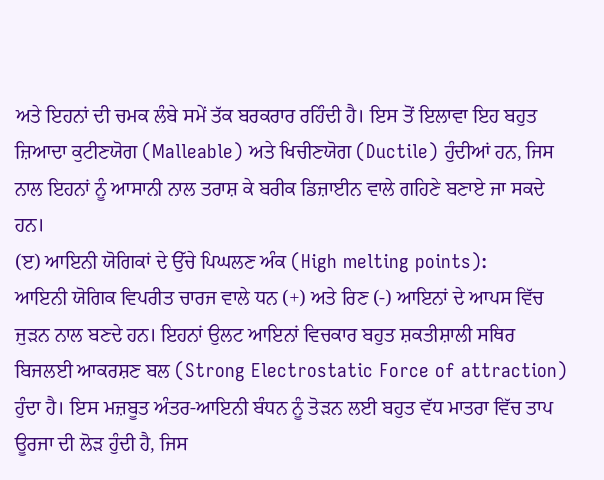ਅਤੇ ਇਹਨਾਂ ਦੀ ਚਮਕ ਲੰਬੇ ਸਮੇਂ ਤੱਕ ਬਰਕਰਾਰ ਰਹਿੰਦੀ ਹੈ। ਇਸ ਤੋਂ ਇਲਾਵਾ ਇਹ ਬਹੁਤ ਜ਼ਿਆਦਾ ਕੁਟੀਣਯੋਗ (Malleable) ਅਤੇ ਖਿਚੀਣਯੋਗ (Ductile) ਹੁੰਦੀਆਂ ਹਨ, ਜਿਸ ਨਾਲ ਇਹਨਾਂ ਨੂੰ ਆਸਾਨੀ ਨਾਲ ਤਰਾਸ਼ ਕੇ ਬਰੀਕ ਡਿਜ਼ਾਈਨ ਵਾਲੇ ਗਹਿਣੇ ਬਣਾਏ ਜਾ ਸਕਦੇ ਹਨ।
(ੲ) ਆਇਨੀ ਯੋਗਿਕਾਂ ਦੇ ਉੱਚੇ ਪਿਘਲਣ ਅੰਕ (High melting points):
ਆਇਨੀ ਯੋਗਿਕ ਵਿਪਰੀਤ ਚਾਰਜ ਵਾਲੇ ਧਨ (+) ਅਤੇ ਰਿਣ (-) ਆਇਨਾਂ ਦੇ ਆਪਸ ਵਿੱਚ ਜੁੜਨ ਨਾਲ ਬਣਦੇ ਹਨ। ਇਹਨਾਂ ਉਲਟ ਆਇਨਾਂ ਵਿਚਕਾਰ ਬਹੁਤ ਸ਼ਕਤੀਸ਼ਾਲੀ ਸਥਿਰ ਬਿਜਲਈ ਆਕਰਸ਼ਣ ਬਲ (Strong Electrostatic Force of attraction) ਹੁੰਦਾ ਹੈ। ਇਸ ਮਜ਼ਬੂਤ ਅੰਤਰ-ਆਇਨੀ ਬੰਧਨ ਨੂੰ ਤੋੜਨ ਲਈ ਬਹੁਤ ਵੱਧ ਮਾਤਰਾ ਵਿੱਚ ਤਾਪ ਊਰਜਾ ਦੀ ਲੋੜ ਹੁੰਦੀ ਹੈ, ਜਿਸ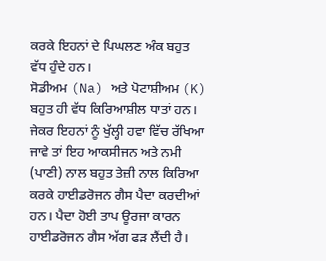ਕਰਕੇ ਇਹਨਾਂ ਦੇ ਪਿਘਲਣ ਅੰਕ ਬਹੁਤ ਵੱਧ ਹੁੰਦੇ ਹਨ।
ਸੋਡੀਅਮ (Na) ਅਤੇ ਪੋਟਾਸ਼ੀਅਮ (K) ਬਹੁਤ ਹੀ ਵੱਧ ਕਿਰਿਆਸ਼ੀਲ ਧਾਤਾਂ ਹਨ। ਜੇਕਰ ਇਹਨਾਂ ਨੂੰ ਖੁੱਲ੍ਹੀ ਹਵਾ ਵਿੱਚ ਰੱਖਿਆ ਜਾਵੇ ਤਾਂ ਇਹ ਆਕਸੀਜਨ ਅਤੇ ਨਮੀ (ਪਾਣੀ) ਨਾਲ ਬਹੁਤ ਤੇਜ਼ੀ ਨਾਲ ਕਿਰਿਆ ਕਰਕੇ ਹਾਈਡਰੋਜਨ ਗੈਸ ਪੈਦਾ ਕਰਦੀਆਂ ਹਨ। ਪੈਦਾ ਹੋਈ ਤਾਪ ਊਰਜਾ ਕਾਰਨ ਹਾਈਡਰੋਜਨ ਗੈਸ ਅੱਗ ਫੜ ਲੈਂਦੀ ਹੈ।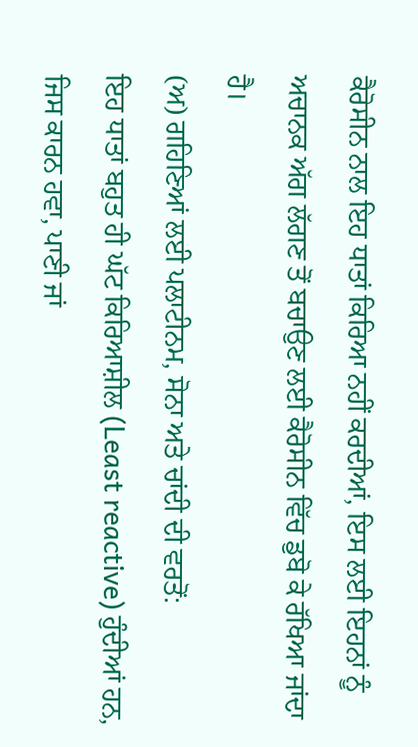ਕੈਰੋਸੀਨ ਨਾਲ ਇਹ ਧਾਤਾਂ ਕਿਰਿਆ ਨਹੀਂ ਕਰਦੀਆਂ, ਇਸ ਲਈ ਇਹਨਾਂ ਨੂੰ ਅਚਾਨਕ ਅੱਗ ਲੱਗਣ ਤੋਂ ਬਚਾਉਣ ਲਈ ਕੈਰੋਸੀਨ ਵਿੱਚ ਡੁਬੋ ਕੇ ਰੱਖਿਆ ਜਾਂਦਾ ਹੈ।
(ਅ) ਗਹਿਣਿਆਂ ਲਈ ਪਲਾਟੀਨਮ, ਸੋਨਾ ਅਤੇ ਚਾਂਦੀ ਦੀ ਵਰਤੋਂ:
ਇਹ ਧਾਤਾਂ ਬਹੁਤ ਹੀ ਘੱਟ ਕਿਰਿਆਸ਼ੀਲ (Least reactive) ਹੁੰਦੀਆਂ ਹਨ, ਜਿਸ ਕਾਰਨ ਹਵਾ, ਪਾਣੀ ਜਾਂ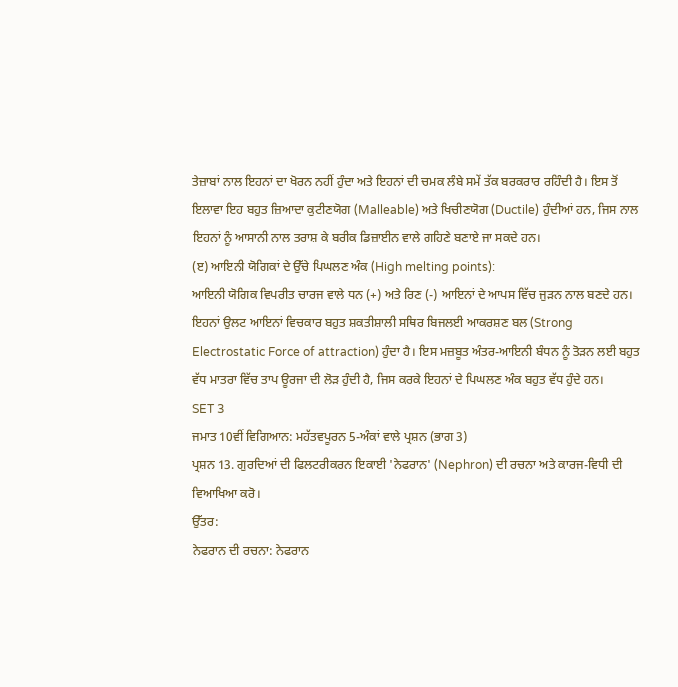ਤੇਜ਼ਾਬਾਂ ਨਾਲ ਇਹਨਾਂ ਦਾ ਖੋਰਨ ਨਹੀਂ ਹੁੰਦਾ ਅਤੇ ਇਹਨਾਂ ਦੀ ਚਮਕ ਲੰਬੇ ਸਮੇਂ ਤੱਕ ਬਰਕਰਾਰ ਰਹਿੰਦੀ ਹੈ। ਇਸ ਤੋਂ ਇਲਾਵਾ ਇਹ ਬਹੁਤ ਜ਼ਿਆਦਾ ਕੁਟੀਣਯੋਗ (Malleable) ਅਤੇ ਖਿਚੀਣਯੋਗ (Ductile) ਹੁੰਦੀਆਂ ਹਨ, ਜਿਸ ਨਾਲ ਇਹਨਾਂ ਨੂੰ ਆਸਾਨੀ ਨਾਲ ਤਰਾਸ਼ ਕੇ ਬਰੀਕ ਡਿਜ਼ਾਈਨ ਵਾਲੇ ਗਹਿਣੇ ਬਣਾਏ ਜਾ ਸਕਦੇ ਹਨ।
(ੲ) ਆਇਨੀ ਯੋਗਿਕਾਂ ਦੇ ਉੱਚੇ ਪਿਘਲਣ ਅੰਕ (High melting points):
ਆਇਨੀ ਯੋਗਿਕ ਵਿਪਰੀਤ ਚਾਰਜ ਵਾਲੇ ਧਨ (+) ਅਤੇ ਰਿਣ (-) ਆਇਨਾਂ ਦੇ ਆਪਸ ਵਿੱਚ ਜੁੜਨ ਨਾਲ ਬਣਦੇ ਹਨ। ਇਹਨਾਂ ਉਲਟ ਆਇਨਾਂ ਵਿਚਕਾਰ ਬਹੁਤ ਸ਼ਕਤੀਸ਼ਾਲੀ ਸਥਿਰ ਬਿਜਲਈ ਆਕਰਸ਼ਣ ਬਲ (Strong Electrostatic Force of attraction) ਹੁੰਦਾ ਹੈ। ਇਸ ਮਜ਼ਬੂਤ ਅੰਤਰ-ਆਇਨੀ ਬੰਧਨ ਨੂੰ ਤੋੜਨ ਲਈ ਬਹੁਤ ਵੱਧ ਮਾਤਰਾ ਵਿੱਚ ਤਾਪ ਊਰਜਾ ਦੀ ਲੋੜ ਹੁੰਦੀ ਹੈ, ਜਿਸ ਕਰਕੇ ਇਹਨਾਂ ਦੇ ਪਿਘਲਣ ਅੰਕ ਬਹੁਤ ਵੱਧ ਹੁੰਦੇ ਹਨ।
SET 3
ਜਮਾਤ 10ਵੀਂ ਵਿਗਿਆਨ: ਮਹੱਤਵਪੂਰਨ 5-ਅੰਕਾਂ ਵਾਲੇ ਪ੍ਰਸ਼ਨ (ਭਾਗ 3)
ਪ੍ਰਸ਼ਨ 13. ਗੁਰਦਿਆਂ ਦੀ ਫਿਲਟਰੀਕਰਨ ਇਕਾਈ 'ਨੇਫਰਾਨ' (Nephron) ਦੀ ਰਚਨਾ ਅਤੇ ਕਾਰਜ-ਵਿਧੀ ਦੀ ਵਿਆਖਿਆ ਕਰੋ।
ਉੱਤਰ:
ਨੇਫਰਾਨ ਦੀ ਰਚਨਾ: ਨੇਫਰਾਨ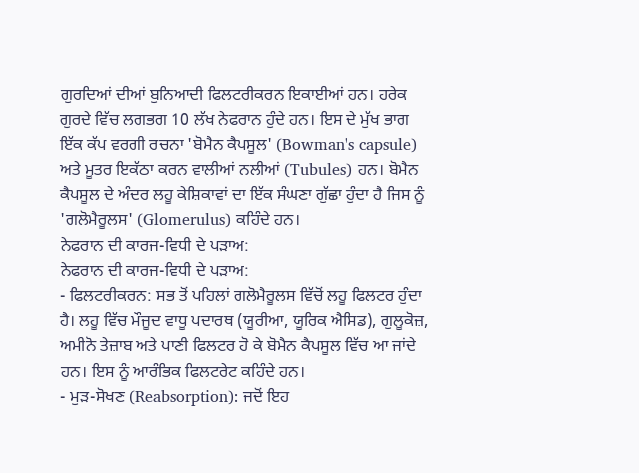ਗੁਰਦਿਆਂ ਦੀਆਂ ਬੁਨਿਆਦੀ ਫਿਲਟਰੀਕਰਨ ਇਕਾਈਆਂ ਹਨ। ਹਰੇਕ ਗੁਰਦੇ ਵਿੱਚ ਲਗਭਗ 10 ਲੱਖ ਨੇਫਰਾਨ ਹੁੰਦੇ ਹਨ। ਇਸ ਦੇ ਮੁੱਖ ਭਾਗ ਇੱਕ ਕੱਪ ਵਰਗੀ ਰਚਨਾ 'ਬੋਮੈਨ ਕੈਪਸੂਲ' (Bowman's capsule) ਅਤੇ ਮੂਤਰ ਇਕੱਠਾ ਕਰਨ ਵਾਲੀਆਂ ਨਲੀਆਂ (Tubules) ਹਨ। ਬੋਮੈਨ ਕੈਪਸੂਲ ਦੇ ਅੰਦਰ ਲਹੂ ਕੇਸ਼ਿਕਾਵਾਂ ਦਾ ਇੱਕ ਸੰਘਣਾ ਗੁੱਛਾ ਹੁੰਦਾ ਹੈ ਜਿਸ ਨੂੰ 'ਗਲੋਮੈਰੂਲਸ' (Glomerulus) ਕਹਿੰਦੇ ਹਨ।
ਨੇਫਰਾਨ ਦੀ ਕਾਰਜ-ਵਿਧੀ ਦੇ ਪੜਾਅ:
ਨੇਫਰਾਨ ਦੀ ਕਾਰਜ-ਵਿਧੀ ਦੇ ਪੜਾਅ:
- ਫਿਲਟਰੀਕਰਨ: ਸਭ ਤੋਂ ਪਹਿਲਾਂ ਗਲੋਮੈਰੂਲਸ ਵਿੱਚੋਂ ਲਹੂ ਫਿਲਟਰ ਹੁੰਦਾ ਹੈ। ਲਹੂ ਵਿੱਚ ਮੌਜੂਦ ਵਾਧੂ ਪਦਾਰਥ (ਯੂਰੀਆ, ਯੂਰਿਕ ਐਸਿਡ), ਗੁਲੂਕੋਜ਼, ਅਮੀਨੋ ਤੇਜ਼ਾਬ ਅਤੇ ਪਾਣੀ ਫਿਲਟਰ ਹੋ ਕੇ ਬੋਮੈਨ ਕੈਪਸੂਲ ਵਿੱਚ ਆ ਜਾਂਦੇ ਹਨ। ਇਸ ਨੂੰ ਆਰੰਭਿਕ ਫਿਲਟਰੇਟ ਕਹਿੰਦੇ ਹਨ।
- ਮੁੜ-ਸੋਖਣ (Reabsorption): ਜਦੋਂ ਇਹ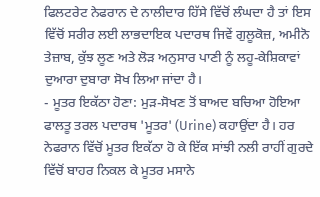ਫਿਲਟਰੇਟ ਨੇਫਰਾਨ ਦੇ ਨਾਲੀਦਾਰ ਹਿੱਸੇ ਵਿੱਚੋਂ ਲੰਘਦਾ ਹੈ ਤਾਂ ਇਸ ਵਿੱਚੋਂ ਸਰੀਰ ਲਈ ਲਾਭਦਾਇਕ ਪਦਾਰਥ ਜਿਵੇਂ ਗੁਲੂਕੋਜ਼, ਅਮੀਨੋ ਤੇਜ਼ਾਬ, ਕੁੱਝ ਲੂਣ ਅਤੇ ਲੋੜ ਅਨੁਸਾਰ ਪਾਣੀ ਨੂੰ ਲਹੂ-ਕੇਸ਼ਿਕਾਵਾਂ ਦੁਆਰਾ ਦੁਬਾਰਾ ਸੋਖ ਲਿਆ ਜਾਂਦਾ ਹੈ।
- ਮੂਤਰ ਇਕੱਠਾ ਹੋਣਾ: ਮੁੜ-ਸੋਖਣ ਤੋਂ ਬਾਅਦ ਬਚਿਆ ਹੋਇਆ ਫਾਲਤੂ ਤਰਲ ਪਦਾਰਥ 'ਮੂਤਰ' (Urine) ਕਹਾਉਂਦਾ ਹੈ। ਹਰ ਨੇਫਰਾਨ ਵਿੱਚੋਂ ਮੂਤਰ ਇਕੱਠਾ ਹੋ ਕੇ ਇੱਕ ਸਾਂਝੀ ਨਲੀ ਰਾਹੀਂ ਗੁਰਦੇ ਵਿੱਚੋਂ ਬਾਹਰ ਨਿਕਲ ਕੇ ਮੂਤਰ ਮਸਾਨੇ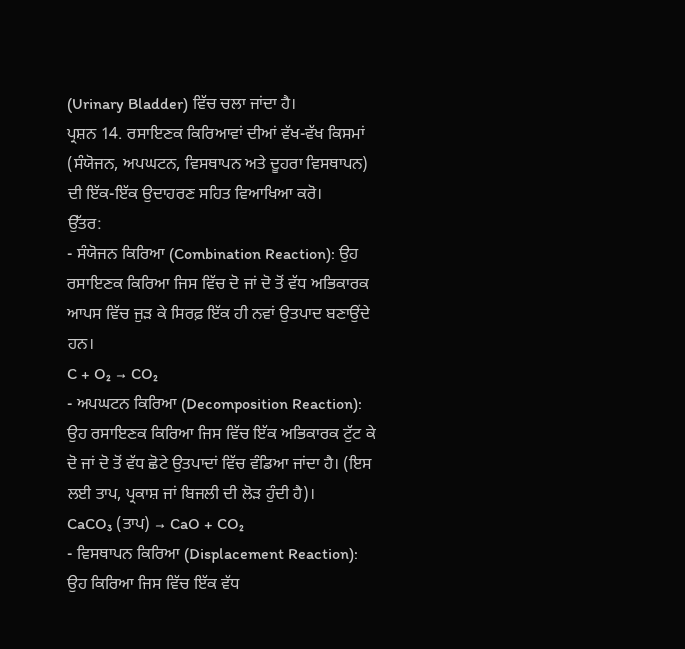(Urinary Bladder) ਵਿੱਚ ਚਲਾ ਜਾਂਦਾ ਹੈ।
ਪ੍ਰਸ਼ਨ 14. ਰਸਾਇਣਕ ਕਿਰਿਆਵਾਂ ਦੀਆਂ ਵੱਖ-ਵੱਖ ਕਿਸਮਾਂ (ਸੰਯੋਜਨ, ਅਪਘਟਨ, ਵਿਸਥਾਪਨ ਅਤੇ ਦੂਹਰਾ ਵਿਸਥਾਪਨ) ਦੀ ਇੱਕ-ਇੱਕ ਉਦਾਹਰਣ ਸਹਿਤ ਵਿਆਖਿਆ ਕਰੋ।
ਉੱਤਰ:
- ਸੰਯੋਜਨ ਕਿਰਿਆ (Combination Reaction): ਉਹ ਰਸਾਇਣਕ ਕਿਰਿਆ ਜਿਸ ਵਿੱਚ ਦੋ ਜਾਂ ਦੋ ਤੋਂ ਵੱਧ ਅਭਿਕਾਰਕ ਆਪਸ ਵਿੱਚ ਜੁੜ ਕੇ ਸਿਰਫ਼ ਇੱਕ ਹੀ ਨਵਾਂ ਉਤਪਾਦ ਬਣਾਉਂਦੇ ਹਨ।
C + O₂ → CO₂
- ਅਪਘਟਨ ਕਿਰਿਆ (Decomposition Reaction): ਉਹ ਰਸਾਇਣਕ ਕਿਰਿਆ ਜਿਸ ਵਿੱਚ ਇੱਕ ਅਭਿਕਾਰਕ ਟੁੱਟ ਕੇ ਦੋ ਜਾਂ ਦੋ ਤੋਂ ਵੱਧ ਛੋਟੇ ਉਤਪਾਦਾਂ ਵਿੱਚ ਵੰਡਿਆ ਜਾਂਦਾ ਹੈ। (ਇਸ ਲਈ ਤਾਪ, ਪ੍ਰਕਾਸ਼ ਜਾਂ ਬਿਜਲੀ ਦੀ ਲੋੜ ਹੁੰਦੀ ਹੈ)।
CaCO₃ (ਤਾਪ) → CaO + CO₂
- ਵਿਸਥਾਪਨ ਕਿਰਿਆ (Displacement Reaction): ਉਹ ਕਿਰਿਆ ਜਿਸ ਵਿੱਚ ਇੱਕ ਵੱਧ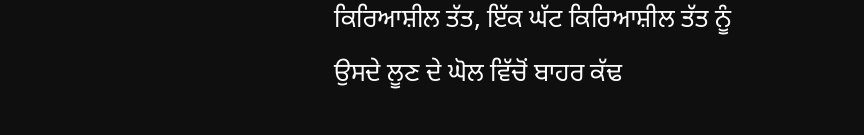ਕਿਰਿਆਸ਼ੀਲ ਤੱਤ, ਇੱਕ ਘੱਟ ਕਿਰਿਆਸ਼ੀਲ ਤੱਤ ਨੂੰ ਉਸਦੇ ਲੂਣ ਦੇ ਘੋਲ ਵਿੱਚੋਂ ਬਾਹਰ ਕੱਢ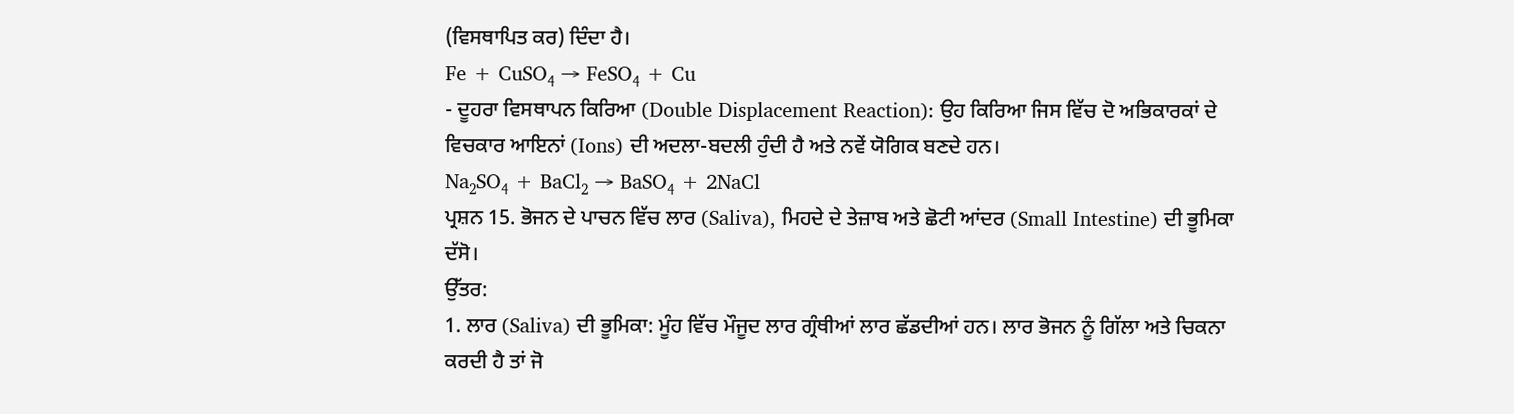(ਵਿਸਥਾਪਿਤ ਕਰ) ਦਿੰਦਾ ਹੈ।
Fe + CuSO₄ → FeSO₄ + Cu
- ਦੂਹਰਾ ਵਿਸਥਾਪਨ ਕਿਰਿਆ (Double Displacement Reaction): ਉਹ ਕਿਰਿਆ ਜਿਸ ਵਿੱਚ ਦੋ ਅਭਿਕਾਰਕਾਂ ਦੇ ਵਿਚਕਾਰ ਆਇਨਾਂ (Ions) ਦੀ ਅਦਲਾ-ਬਦਲੀ ਹੁੰਦੀ ਹੈ ਅਤੇ ਨਵੇਂ ਯੋਗਿਕ ਬਣਦੇ ਹਨ।
Na₂SO₄ + BaCl₂ → BaSO₄ + 2NaCl
ਪ੍ਰਸ਼ਨ 15. ਭੋਜਨ ਦੇ ਪਾਚਨ ਵਿੱਚ ਲਾਰ (Saliva), ਮਿਹਦੇ ਦੇ ਤੇਜ਼ਾਬ ਅਤੇ ਛੋਟੀ ਆਂਦਰ (Small Intestine) ਦੀ ਭੂਮਿਕਾ ਦੱਸੋ।
ਉੱਤਰ:
1. ਲਾਰ (Saliva) ਦੀ ਭੂਮਿਕਾ: ਮੂੰਹ ਵਿੱਚ ਮੌਜੂਦ ਲਾਰ ਗ੍ਰੰਥੀਆਂ ਲਾਰ ਛੱਡਦੀਆਂ ਹਨ। ਲਾਰ ਭੋਜਨ ਨੂੰ ਗਿੱਲਾ ਅਤੇ ਚਿਕਨਾ ਕਰਦੀ ਹੈ ਤਾਂ ਜੋ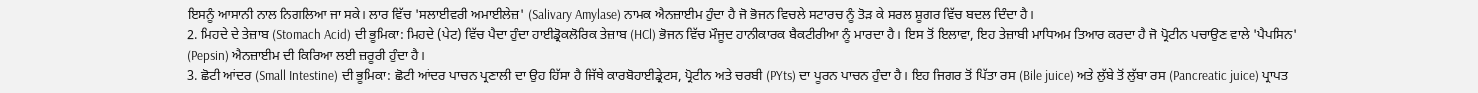ਇਸਨੂੰ ਆਸਾਨੀ ਨਾਲ ਨਿਗਲਿਆ ਜਾ ਸਕੇ। ਲਾਰ ਵਿੱਚ 'ਸਲਾਈਵਰੀ ਅਮਾਈਲੇਜ਼' (Salivary Amylase) ਨਾਮਕ ਐਨਜ਼ਾਈਮ ਹੁੰਦਾ ਹੈ ਜੋ ਭੋਜਨ ਵਿਚਲੇ ਸਟਾਰਚ ਨੂੰ ਤੋੜ ਕੇ ਸਰਲ ਸ਼ੂਗਰ ਵਿੱਚ ਬਦਲ ਦਿੰਦਾ ਹੈ।
2. ਮਿਹਦੇ ਦੇ ਤੇਜ਼ਾਬ (Stomach Acid) ਦੀ ਭੂਮਿਕਾ: ਮਿਹਦੇ (ਪੇਟ) ਵਿੱਚ ਪੈਦਾ ਹੁੰਦਾ ਹਾਈਡ੍ਰੋਕਲੋਰਿਕ ਤੇਜ਼ਾਬ (HCl) ਭੋਜਨ ਵਿੱਚ ਮੌਜੂਦ ਹਾਨੀਕਾਰਕ ਬੈਕਟੀਰੀਆ ਨੂੰ ਮਾਰਦਾ ਹੈ। ਇਸ ਤੋਂ ਇਲਾਵਾ, ਇਹ ਤੇਜ਼ਾਬੀ ਮਾਧਿਅਮ ਤਿਆਰ ਕਰਦਾ ਹੈ ਜੋ ਪ੍ਰੋਟੀਨ ਪਚਾਉਣ ਵਾਲੇ 'ਪੈਪਸਿਨ' (Pepsin) ਐਨਜ਼ਾਈਮ ਦੀ ਕਿਰਿਆ ਲਈ ਜ਼ਰੂਰੀ ਹੁੰਦਾ ਹੈ।
3. ਛੋਟੀ ਆਂਦਰ (Small Intestine) ਦੀ ਭੂਮਿਕਾ: ਛੋਟੀ ਆਂਦਰ ਪਾਚਨ ਪ੍ਰਣਾਲੀ ਦਾ ਉਹ ਹਿੱਸਾ ਹੈ ਜਿੱਥੇ ਕਾਰਬੋਹਾਈਡ੍ਰੇਟਸ, ਪ੍ਰੋਟੀਨ ਅਤੇ ਚਰਬੀ (PYts) ਦਾ ਪੂਰਨ ਪਾਚਨ ਹੁੰਦਾ ਹੈ। ਇਹ ਜਿਗਰ ਤੋਂ ਪਿੱਤਾ ਰਸ (Bile juice) ਅਤੇ ਲੁੱਬੇ ਤੋਂ ਲੁੱਬਾ ਰਸ (Pancreatic juice) ਪ੍ਰਾਪਤ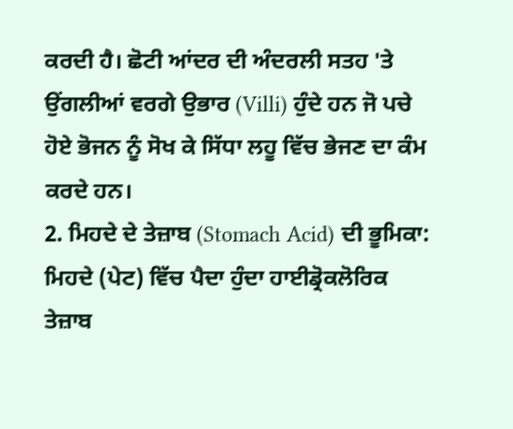ਕਰਦੀ ਹੈ। ਛੋਟੀ ਆਂਦਰ ਦੀ ਅੰਦਰਲੀ ਸਤਹ 'ਤੇ ਉਂਗਲੀਆਂ ਵਰਗੇ ਉਭਾਰ (Villi) ਹੁੰਦੇ ਹਨ ਜੋ ਪਚੇ ਹੋਏ ਭੋਜਨ ਨੂੰ ਸੋਖ ਕੇ ਸਿੱਧਾ ਲਹੂ ਵਿੱਚ ਭੇਜਣ ਦਾ ਕੰਮ ਕਰਦੇ ਹਨ।
2. ਮਿਹਦੇ ਦੇ ਤੇਜ਼ਾਬ (Stomach Acid) ਦੀ ਭੂਮਿਕਾ: ਮਿਹਦੇ (ਪੇਟ) ਵਿੱਚ ਪੈਦਾ ਹੁੰਦਾ ਹਾਈਡ੍ਰੋਕਲੋਰਿਕ ਤੇਜ਼ਾਬ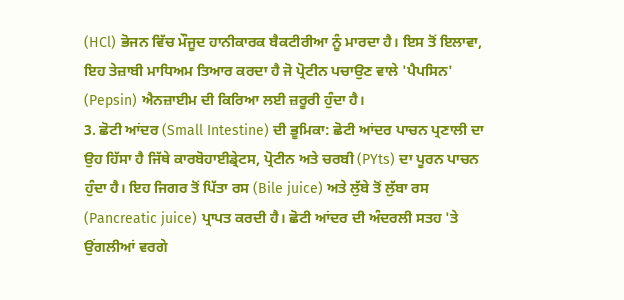(HCl) ਭੋਜਨ ਵਿੱਚ ਮੌਜੂਦ ਹਾਨੀਕਾਰਕ ਬੈਕਟੀਰੀਆ ਨੂੰ ਮਾਰਦਾ ਹੈ। ਇਸ ਤੋਂ ਇਲਾਵਾ, ਇਹ ਤੇਜ਼ਾਬੀ ਮਾਧਿਅਮ ਤਿਆਰ ਕਰਦਾ ਹੈ ਜੋ ਪ੍ਰੋਟੀਨ ਪਚਾਉਣ ਵਾਲੇ 'ਪੈਪਸਿਨ' (Pepsin) ਐਨਜ਼ਾਈਮ ਦੀ ਕਿਰਿਆ ਲਈ ਜ਼ਰੂਰੀ ਹੁੰਦਾ ਹੈ।
3. ਛੋਟੀ ਆਂਦਰ (Small Intestine) ਦੀ ਭੂਮਿਕਾ: ਛੋਟੀ ਆਂਦਰ ਪਾਚਨ ਪ੍ਰਣਾਲੀ ਦਾ ਉਹ ਹਿੱਸਾ ਹੈ ਜਿੱਥੇ ਕਾਰਬੋਹਾਈਡ੍ਰੇਟਸ, ਪ੍ਰੋਟੀਨ ਅਤੇ ਚਰਬੀ (PYts) ਦਾ ਪੂਰਨ ਪਾਚਨ ਹੁੰਦਾ ਹੈ। ਇਹ ਜਿਗਰ ਤੋਂ ਪਿੱਤਾ ਰਸ (Bile juice) ਅਤੇ ਲੁੱਬੇ ਤੋਂ ਲੁੱਬਾ ਰਸ (Pancreatic juice) ਪ੍ਰਾਪਤ ਕਰਦੀ ਹੈ। ਛੋਟੀ ਆਂਦਰ ਦੀ ਅੰਦਰਲੀ ਸਤਹ 'ਤੇ ਉਂਗਲੀਆਂ ਵਰਗੇ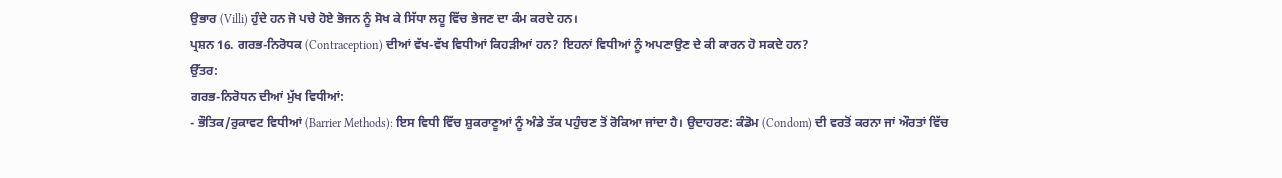ਉਭਾਰ (Villi) ਹੁੰਦੇ ਹਨ ਜੋ ਪਚੇ ਹੋਏ ਭੋਜਨ ਨੂੰ ਸੋਖ ਕੇ ਸਿੱਧਾ ਲਹੂ ਵਿੱਚ ਭੇਜਣ ਦਾ ਕੰਮ ਕਰਦੇ ਹਨ।
ਪ੍ਰਸ਼ਨ 16. ਗਰਭ-ਨਿਰੋਧਕ (Contraception) ਦੀਆਂ ਵੱਖ-ਵੱਖ ਵਿਧੀਆਂ ਕਿਹੜੀਆਂ ਹਨ? ਇਹਨਾਂ ਵਿਧੀਆਂ ਨੂੰ ਅਪਣਾਉਣ ਦੇ ਕੀ ਕਾਰਨ ਹੋ ਸਕਦੇ ਹਨ?
ਉੱਤਰ:
ਗਰਭ-ਨਿਰੋਧਨ ਦੀਆਂ ਮੁੱਖ ਵਿਧੀਆਂ:
- ਭੌਤਿਕ/ਰੁਕਾਵਟ ਵਿਧੀਆਂ (Barrier Methods): ਇਸ ਵਿਧੀ ਵਿੱਚ ਸ਼ੁਕਰਾਣੂਆਂ ਨੂੰ ਅੰਡੇ ਤੱਕ ਪਹੁੰਚਣ ਤੋਂ ਰੋਕਿਆ ਜਾਂਦਾ ਹੈ। ਉਦਾਹਰਣ: ਕੰਡੋਮ (Condom) ਦੀ ਵਰਤੋਂ ਕਰਨਾ ਜਾਂ ਔਰਤਾਂ ਵਿੱਚ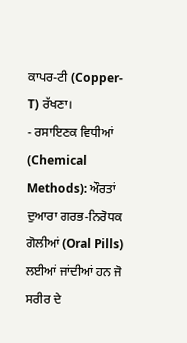ਕਾਪਰ-ਟੀ (Copper-T) ਰੱਖਣਾ।
- ਰਸਾਇਣਕ ਵਿਧੀਆਂ (Chemical Methods): ਔਰਤਾਂ ਦੁਆਰਾ ਗਰਭ-ਨਿਰੋਧਕ ਗੋਲੀਆਂ (Oral Pills) ਲਈਆਂ ਜਾਂਦੀਆਂ ਹਨ ਜੋ ਸਰੀਰ ਦੇ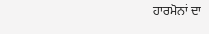ਹਾਰਮੋਨਾਂ ਦਾ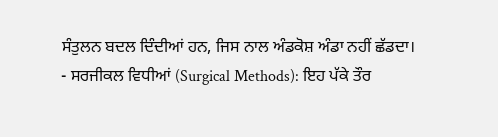ਸੰਤੁਲਨ ਬਦਲ ਦਿੰਦੀਆਂ ਹਨ, ਜਿਸ ਨਾਲ ਅੰਡਕੋਸ਼ ਅੰਡਾ ਨਹੀਂ ਛੱਡਦਾ।
- ਸਰਜੀਕਲ ਵਿਧੀਆਂ (Surgical Methods): ਇਹ ਪੱਕੇ ਤੌਰ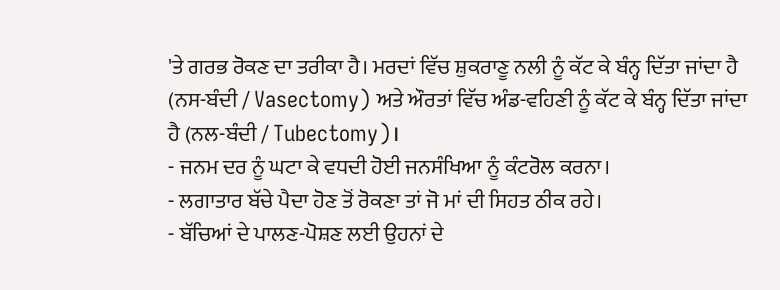'ਤੇ ਗਰਭ ਰੋਕਣ ਦਾ ਤਰੀਕਾ ਹੈ। ਮਰਦਾਂ ਵਿੱਚ ਸ਼ੁਕਰਾਣੂ ਨਲੀ ਨੂੰ ਕੱਟ ਕੇ ਬੰਨ੍ਹ ਦਿੱਤਾ ਜਾਂਦਾ ਹੈ (ਨਸ-ਬੰਦੀ / Vasectomy) ਅਤੇ ਔਰਤਾਂ ਵਿੱਚ ਅੰਡ-ਵਹਿਣੀ ਨੂੰ ਕੱਟ ਕੇ ਬੰਨ੍ਹ ਦਿੱਤਾ ਜਾਂਦਾ ਹੈ (ਨਲ-ਬੰਦੀ / Tubectomy)।
- ਜਨਮ ਦਰ ਨੂੰ ਘਟਾ ਕੇ ਵਧਦੀ ਹੋਈ ਜਨਸੰਖਿਆ ਨੂੰ ਕੰਟਰੋਲ ਕਰਨਾ।
- ਲਗਾਤਾਰ ਬੱਚੇ ਪੈਦਾ ਹੋਣ ਤੋਂ ਰੋਕਣਾ ਤਾਂ ਜੋ ਮਾਂ ਦੀ ਸਿਹਤ ਠੀਕ ਰਹੇ।
- ਬੱਚਿਆਂ ਦੇ ਪਾਲਣ-ਪੋਸ਼ਣ ਲਈ ਉਹਨਾਂ ਦੇ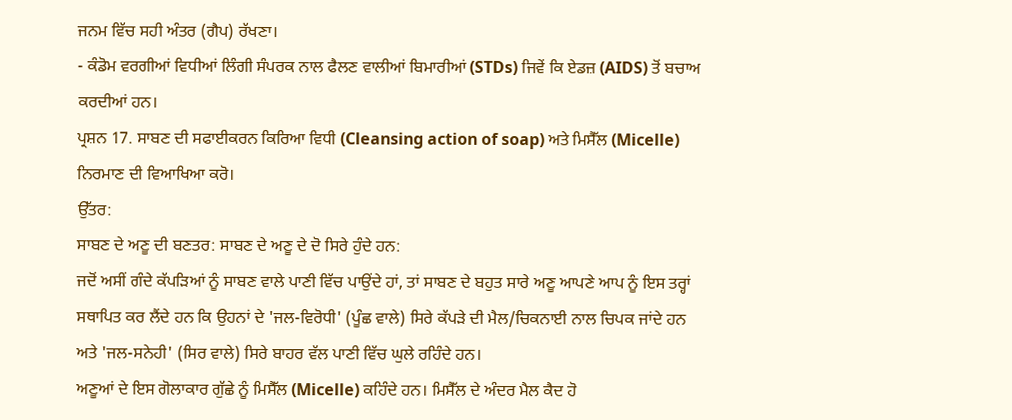ਜਨਮ ਵਿੱਚ ਸਹੀ ਅੰਤਰ (ਗੈਪ) ਰੱਖਣਾ।
- ਕੰਡੋਮ ਵਰਗੀਆਂ ਵਿਧੀਆਂ ਲਿੰਗੀ ਸੰਪਰਕ ਨਾਲ ਫੈਲਣ ਵਾਲੀਆਂ ਬਿਮਾਰੀਆਂ (STDs) ਜਿਵੇਂ ਕਿ ਏਡਜ਼ (AIDS) ਤੋਂ ਬਚਾਅ ਕਰਦੀਆਂ ਹਨ।
ਪ੍ਰਸ਼ਨ 17. ਸਾਬਣ ਦੀ ਸਫਾਈਕਰਨ ਕਿਰਿਆ ਵਿਧੀ (Cleansing action of soap) ਅਤੇ ਮਿਸੈੱਲ (Micelle) ਨਿਰਮਾਣ ਦੀ ਵਿਆਖਿਆ ਕਰੋ।
ਉੱਤਰ:
ਸਾਬਣ ਦੇ ਅਣੂ ਦੀ ਬਣਤਰ: ਸਾਬਣ ਦੇ ਅਣੂ ਦੇ ਦੋ ਸਿਰੇ ਹੁੰਦੇ ਹਨ:
ਜਦੋਂ ਅਸੀਂ ਗੰਦੇ ਕੱਪੜਿਆਂ ਨੂੰ ਸਾਬਣ ਵਾਲੇ ਪਾਣੀ ਵਿੱਚ ਪਾਉਂਦੇ ਹਾਂ, ਤਾਂ ਸਾਬਣ ਦੇ ਬਹੁਤ ਸਾਰੇ ਅਣੂ ਆਪਣੇ ਆਪ ਨੂੰ ਇਸ ਤਰ੍ਹਾਂ ਸਥਾਪਿਤ ਕਰ ਲੈਂਦੇ ਹਨ ਕਿ ਉਹਨਾਂ ਦੇ 'ਜਲ-ਵਿਰੋਧੀ' (ਪੂੰਛ ਵਾਲੇ) ਸਿਰੇ ਕੱਪੜੇ ਦੀ ਮੈਲ/ਚਿਕਨਾਈ ਨਾਲ ਚਿਪਕ ਜਾਂਦੇ ਹਨ ਅਤੇ 'ਜਲ-ਸਨੇਹੀ' (ਸਿਰ ਵਾਲੇ) ਸਿਰੇ ਬਾਹਰ ਵੱਲ ਪਾਣੀ ਵਿੱਚ ਘੁਲੇ ਰਹਿੰਦੇ ਹਨ।
ਅਣੂਆਂ ਦੇ ਇਸ ਗੋਲਾਕਾਰ ਗੁੱਛੇ ਨੂੰ ਮਿਸੈੱਲ (Micelle) ਕਹਿੰਦੇ ਹਨ। ਮਿਸੈੱਲ ਦੇ ਅੰਦਰ ਮੈਲ ਕੈਦ ਹੋ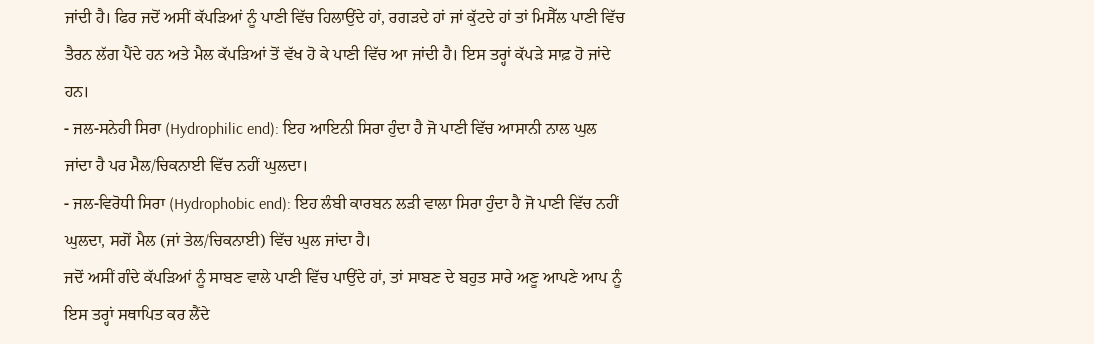ਜਾਂਦੀ ਹੈ। ਫਿਰ ਜਦੋਂ ਅਸੀਂ ਕੱਪੜਿਆਂ ਨੂੰ ਪਾਣੀ ਵਿੱਚ ਹਿਲਾਉਂਦੇ ਹਾਂ, ਰਗੜਦੇ ਹਾਂ ਜਾਂ ਕੁੱਟਦੇ ਹਾਂ ਤਾਂ ਮਿਸੈੱਲ ਪਾਣੀ ਵਿੱਚ ਤੈਰਨ ਲੱਗ ਪੈਂਦੇ ਹਨ ਅਤੇ ਮੈਲ ਕੱਪੜਿਆਂ ਤੋਂ ਵੱਖ ਹੋ ਕੇ ਪਾਣੀ ਵਿੱਚ ਆ ਜਾਂਦੀ ਹੈ। ਇਸ ਤਰ੍ਹਾਂ ਕੱਪੜੇ ਸਾਫ਼ ਹੋ ਜਾਂਦੇ ਹਨ।
- ਜਲ-ਸਨੇਹੀ ਸਿਰਾ (Hydrophilic end): ਇਹ ਆਇਨੀ ਸਿਰਾ ਹੁੰਦਾ ਹੈ ਜੋ ਪਾਣੀ ਵਿੱਚ ਆਸਾਨੀ ਨਾਲ ਘੁਲ ਜਾਂਦਾ ਹੈ ਪਰ ਮੈਲ/ਚਿਕਨਾਈ ਵਿੱਚ ਨਹੀਂ ਘੁਲਦਾ।
- ਜਲ-ਵਿਰੋਧੀ ਸਿਰਾ (Hydrophobic end): ਇਹ ਲੰਬੀ ਕਾਰਬਨ ਲੜੀ ਵਾਲਾ ਸਿਰਾ ਹੁੰਦਾ ਹੈ ਜੋ ਪਾਣੀ ਵਿੱਚ ਨਹੀਂ ਘੁਲਦਾ, ਸਗੋਂ ਮੈਲ (ਜਾਂ ਤੇਲ/ਚਿਕਨਾਈ) ਵਿੱਚ ਘੁਲ ਜਾਂਦਾ ਹੈ।
ਜਦੋਂ ਅਸੀਂ ਗੰਦੇ ਕੱਪੜਿਆਂ ਨੂੰ ਸਾਬਣ ਵਾਲੇ ਪਾਣੀ ਵਿੱਚ ਪਾਉਂਦੇ ਹਾਂ, ਤਾਂ ਸਾਬਣ ਦੇ ਬਹੁਤ ਸਾਰੇ ਅਣੂ ਆਪਣੇ ਆਪ ਨੂੰ ਇਸ ਤਰ੍ਹਾਂ ਸਥਾਪਿਤ ਕਰ ਲੈਂਦੇ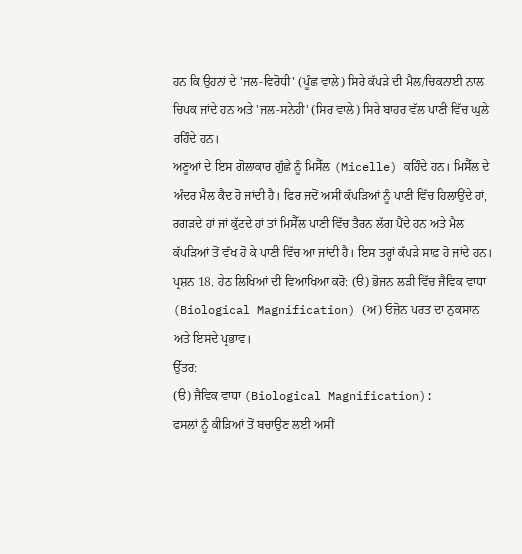ਹਨ ਕਿ ਉਹਨਾਂ ਦੇ 'ਜਲ-ਵਿਰੋਧੀ' (ਪੂੰਛ ਵਾਲੇ) ਸਿਰੇ ਕੱਪੜੇ ਦੀ ਮੈਲ/ਚਿਕਨਾਈ ਨਾਲ ਚਿਪਕ ਜਾਂਦੇ ਹਨ ਅਤੇ 'ਜਲ-ਸਨੇਹੀ' (ਸਿਰ ਵਾਲੇ) ਸਿਰੇ ਬਾਹਰ ਵੱਲ ਪਾਣੀ ਵਿੱਚ ਘੁਲੇ ਰਹਿੰਦੇ ਹਨ।
ਅਣੂਆਂ ਦੇ ਇਸ ਗੋਲਾਕਾਰ ਗੁੱਛੇ ਨੂੰ ਮਿਸੈੱਲ (Micelle) ਕਹਿੰਦੇ ਹਨ। ਮਿਸੈੱਲ ਦੇ ਅੰਦਰ ਮੈਲ ਕੈਦ ਹੋ ਜਾਂਦੀ ਹੈ। ਫਿਰ ਜਦੋਂ ਅਸੀਂ ਕੱਪੜਿਆਂ ਨੂੰ ਪਾਣੀ ਵਿੱਚ ਹਿਲਾਉਂਦੇ ਹਾਂ, ਰਗੜਦੇ ਹਾਂ ਜਾਂ ਕੁੱਟਦੇ ਹਾਂ ਤਾਂ ਮਿਸੈੱਲ ਪਾਣੀ ਵਿੱਚ ਤੈਰਨ ਲੱਗ ਪੈਂਦੇ ਹਨ ਅਤੇ ਮੈਲ ਕੱਪੜਿਆਂ ਤੋਂ ਵੱਖ ਹੋ ਕੇ ਪਾਣੀ ਵਿੱਚ ਆ ਜਾਂਦੀ ਹੈ। ਇਸ ਤਰ੍ਹਾਂ ਕੱਪੜੇ ਸਾਫ਼ ਹੋ ਜਾਂਦੇ ਹਨ।
ਪ੍ਰਸ਼ਨ 18. ਹੇਠ ਲਿਖਿਆਂ ਦੀ ਵਿਆਖਿਆ ਕਰੋ: (ੳ) ਭੋਜਨ ਲੜੀ ਵਿੱਚ ਜੈਵਿਕ ਵਾਧਾ (Biological Magnification) (ਅ) ਓਜ਼ੋਨ ਪਰਤ ਦਾ ਨੁਕਸਾਨ ਅਤੇ ਇਸਦੇ ਪ੍ਰਭਾਵ।
ਉੱਤਰ:
(ੳ) ਜੈਵਿਕ ਵਾਧਾ (Biological Magnification):
ਫਸਲਾਂ ਨੂੰ ਕੀੜਿਆਂ ਤੋਂ ਬਚਾਉਣ ਲਈ ਅਸੀਂ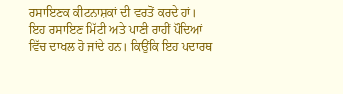ਰਸਾਇਣਕ ਕੀਟਨਾਸ਼ਕਾਂ ਦੀ ਵਰਤੋਂ ਕਰਦੇ ਹਾਂ। ਇਹ ਰਸਾਇਣ ਮਿੱਟੀ ਅਤੇ ਪਾਣੀ ਰਾਹੀਂ ਪੌਦਿਆਂ ਵਿੱਚ ਦਾਖਲ ਹੋ ਜਾਂਦੇ ਹਨ। ਕਿਉਂਕਿ ਇਹ ਪਦਾਰਥ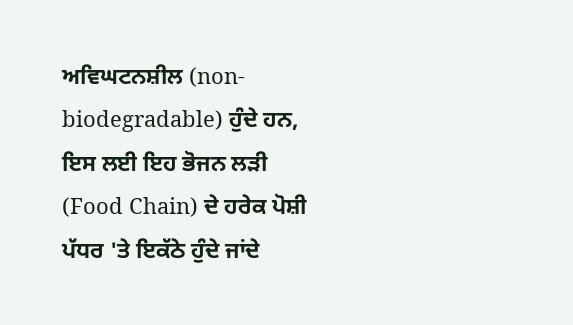ਅਵਿਘਟਨਸ਼ੀਲ (non-biodegradable) ਹੁੰਦੇ ਹਨ, ਇਸ ਲਈ ਇਹ ਭੋਜਨ ਲੜੀ (Food Chain) ਦੇ ਹਰੇਕ ਪੋਸ਼ੀ ਪੱਧਰ 'ਤੇ ਇਕੱਠੇ ਹੁੰਦੇ ਜਾਂਦੇ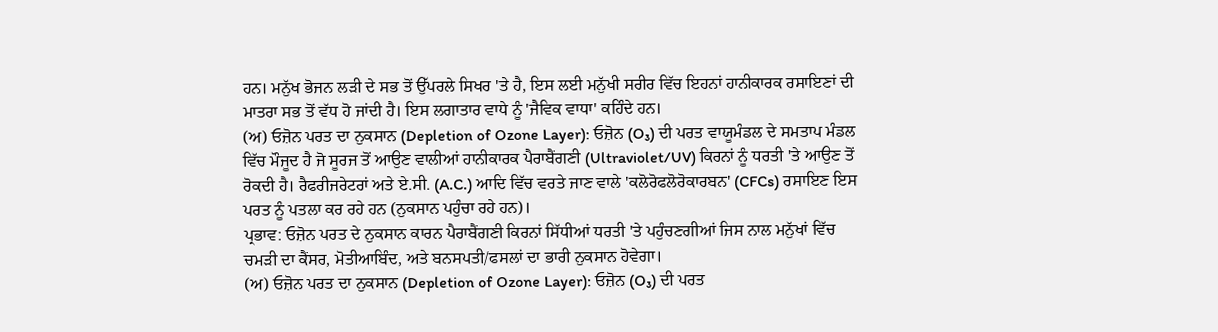ਹਨ। ਮਨੁੱਖ ਭੋਜਨ ਲੜੀ ਦੇ ਸਭ ਤੋਂ ਉੱਪਰਲੇ ਸਿਖਰ 'ਤੇ ਹੈ, ਇਸ ਲਈ ਮਨੁੱਖੀ ਸਰੀਰ ਵਿੱਚ ਇਹਨਾਂ ਹਾਨੀਕਾਰਕ ਰਸਾਇਣਾਂ ਦੀ ਮਾਤਰਾ ਸਭ ਤੋਂ ਵੱਧ ਹੋ ਜਾਂਦੀ ਹੈ। ਇਸ ਲਗਾਤਾਰ ਵਾਧੇ ਨੂੰ 'ਜੈਵਿਕ ਵਾਧਾ' ਕਹਿੰਦੇ ਹਨ।
(ਅ) ਓਜ਼ੋਨ ਪਰਤ ਦਾ ਨੁਕਸਾਨ (Depletion of Ozone Layer): ਓਜ਼ੋਨ (O₃) ਦੀ ਪਰਤ ਵਾਯੂਮੰਡਲ ਦੇ ਸਮਤਾਪ ਮੰਡਲ ਵਿੱਚ ਮੌਜੂਦ ਹੈ ਜੋ ਸੂਰਜ ਤੋਂ ਆਉਣ ਵਾਲੀਆਂ ਹਾਨੀਕਾਰਕ ਪੈਰਾਬੈਂਗਣੀ (Ultraviolet/UV) ਕਿਰਨਾਂ ਨੂੰ ਧਰਤੀ 'ਤੇ ਆਉਣ ਤੋਂ ਰੋਕਦੀ ਹੈ। ਰੈਫਰੀਜਰੇਟਰਾਂ ਅਤੇ ਏ.ਸੀ. (A.C.) ਆਦਿ ਵਿੱਚ ਵਰਤੇ ਜਾਣ ਵਾਲੇ 'ਕਲੋਰੋਫਲੋਰੋਕਾਰਬਨ' (CFCs) ਰਸਾਇਣ ਇਸ ਪਰਤ ਨੂੰ ਪਤਲਾ ਕਰ ਰਹੇ ਹਨ (ਨੁਕਸਾਨ ਪਹੁੰਚਾ ਰਹੇ ਹਨ)।
ਪ੍ਰਭਾਵ: ਓਜ਼ੋਨ ਪਰਤ ਦੇ ਨੁਕਸਾਨ ਕਾਰਨ ਪੈਰਾਬੈਂਗਣੀ ਕਿਰਨਾਂ ਸਿੱਧੀਆਂ ਧਰਤੀ 'ਤੇ ਪਹੁੰਚਣਗੀਆਂ ਜਿਸ ਨਾਲ ਮਨੁੱਖਾਂ ਵਿੱਚ ਚਮੜੀ ਦਾ ਕੈਂਸਰ, ਮੋਤੀਆਬਿੰਦ, ਅਤੇ ਬਨਸਪਤੀ/ਫਸਲਾਂ ਦਾ ਭਾਰੀ ਨੁਕਸਾਨ ਹੋਵੇਗਾ।
(ਅ) ਓਜ਼ੋਨ ਪਰਤ ਦਾ ਨੁਕਸਾਨ (Depletion of Ozone Layer): ਓਜ਼ੋਨ (O₃) ਦੀ ਪਰਤ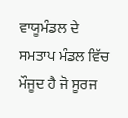ਵਾਯੂਮੰਡਲ ਦੇ ਸਮਤਾਪ ਮੰਡਲ ਵਿੱਚ ਮੌਜੂਦ ਹੈ ਜੋ ਸੂਰਜ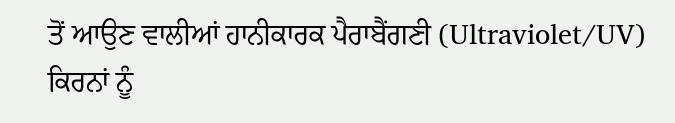ਤੋਂ ਆਉਣ ਵਾਲੀਆਂ ਹਾਨੀਕਾਰਕ ਪੈਰਾਬੈਂਗਣੀ (Ultraviolet/UV) ਕਿਰਨਾਂ ਨੂੰ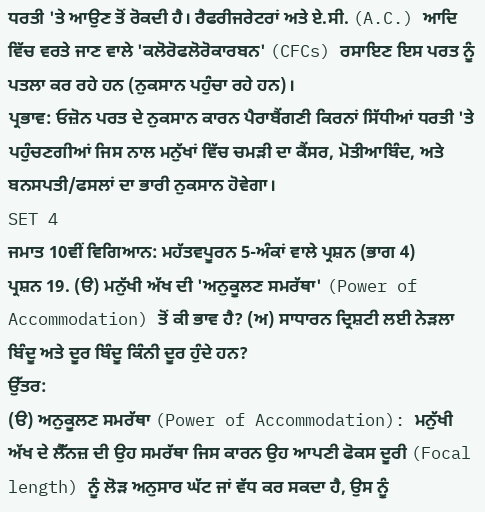ਧਰਤੀ 'ਤੇ ਆਉਣ ਤੋਂ ਰੋਕਦੀ ਹੈ। ਰੈਫਰੀਜਰੇਟਰਾਂ ਅਤੇ ਏ.ਸੀ. (A.C.) ਆਦਿ ਵਿੱਚ ਵਰਤੇ ਜਾਣ ਵਾਲੇ 'ਕਲੋਰੋਫਲੋਰੋਕਾਰਬਨ' (CFCs) ਰਸਾਇਣ ਇਸ ਪਰਤ ਨੂੰ ਪਤਲਾ ਕਰ ਰਹੇ ਹਨ (ਨੁਕਸਾਨ ਪਹੁੰਚਾ ਰਹੇ ਹਨ)।
ਪ੍ਰਭਾਵ: ਓਜ਼ੋਨ ਪਰਤ ਦੇ ਨੁਕਸਾਨ ਕਾਰਨ ਪੈਰਾਬੈਂਗਣੀ ਕਿਰਨਾਂ ਸਿੱਧੀਆਂ ਧਰਤੀ 'ਤੇ ਪਹੁੰਚਣਗੀਆਂ ਜਿਸ ਨਾਲ ਮਨੁੱਖਾਂ ਵਿੱਚ ਚਮੜੀ ਦਾ ਕੈਂਸਰ, ਮੋਤੀਆਬਿੰਦ, ਅਤੇ ਬਨਸਪਤੀ/ਫਸਲਾਂ ਦਾ ਭਾਰੀ ਨੁਕਸਾਨ ਹੋਵੇਗਾ।
SET 4
ਜਮਾਤ 10ਵੀਂ ਵਿਗਿਆਨ: ਮਹੱਤਵਪੂਰਨ 5-ਅੰਕਾਂ ਵਾਲੇ ਪ੍ਰਸ਼ਨ (ਭਾਗ 4)
ਪ੍ਰਸ਼ਨ 19. (ੳ) ਮਨੁੱਖੀ ਅੱਖ ਦੀ 'ਅਨੁਕੂਲਣ ਸਮਰੱਥਾ' (Power of Accommodation) ਤੋਂ ਕੀ ਭਾਵ ਹੈ? (ਅ) ਸਾਧਾਰਨ ਦ੍ਰਿਸ਼ਟੀ ਲਈ ਨੇੜਲਾ ਬਿੰਦੂ ਅਤੇ ਦੂਰ ਬਿੰਦੂ ਕਿੰਨੀ ਦੂਰ ਹੁੰਦੇ ਹਨ?
ਉੱਤਰ:
(ੳ) ਅਨੁਕੂਲਣ ਸਮਰੱਥਾ (Power of Accommodation): ਮਨੁੱਖੀ ਅੱਖ ਦੇ ਲੈੱਨਜ਼ ਦੀ ਉਹ ਸਮਰੱਥਾ ਜਿਸ ਕਾਰਨ ਉਹ ਆਪਣੀ ਫੋਕਸ ਦੂਰੀ (Focal length) ਨੂੰ ਲੋੜ ਅਨੁਸਾਰ ਘੱਟ ਜਾਂ ਵੱਧ ਕਰ ਸਕਦਾ ਹੈ, ਉਸ ਨੂੰ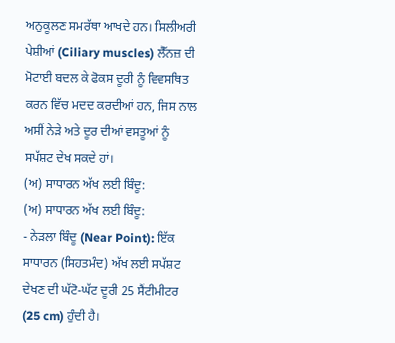ਅਨੁਕੂਲਣ ਸਮਰੱਥਾ ਆਖਦੇ ਹਨ। ਸਿਲੀਅਰੀ ਪੇਸ਼ੀਆਂ (Ciliary muscles) ਲੈੱਨਜ਼ ਦੀ ਮੋਟਾਈ ਬਦਲ ਕੇ ਫੋਕਸ ਦੂਰੀ ਨੂੰ ਵਿਵਸਥਿਤ ਕਰਨ ਵਿੱਚ ਮਦਦ ਕਰਦੀਆਂ ਹਨ, ਜਿਸ ਨਾਲ ਅਸੀਂ ਨੇੜੇ ਅਤੇ ਦੂਰ ਦੀਆਂ ਵਸਤੂਆਂ ਨੂੰ ਸਪੱਸ਼ਟ ਦੇਖ ਸਕਦੇ ਹਾਂ।
(ਅ) ਸਾਧਾਰਨ ਅੱਖ ਲਈ ਬਿੰਦੂ:
(ਅ) ਸਾਧਾਰਨ ਅੱਖ ਲਈ ਬਿੰਦੂ:
- ਨੇੜਲਾ ਬਿੰਦੂ (Near Point): ਇੱਕ ਸਾਧਾਰਨ (ਸਿਹਤਮੰਦ) ਅੱਖ ਲਈ ਸਪੱਸ਼ਟ ਦੇਖਣ ਦੀ ਘੱਟੋ-ਘੱਟ ਦੂਰੀ 25 ਸੈਂਟੀਮੀਟਰ (25 cm) ਹੁੰਦੀ ਹੈ।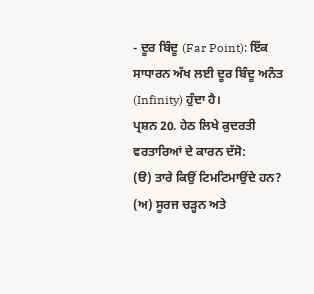- ਦੂਰ ਬਿੰਦੂ (Far Point): ਇੱਕ ਸਾਧਾਰਨ ਅੱਖ ਲਈ ਦੂਰ ਬਿੰਦੂ ਅਨੰਤ (Infinity) ਹੁੰਦਾ ਹੈ।
ਪ੍ਰਸ਼ਨ 20. ਹੇਠ ਲਿਖੇ ਕੁਦਰਤੀ ਵਰਤਾਰਿਆਂ ਦੇ ਕਾਰਨ ਦੱਸੋ:
(ੳ) ਤਾਰੇ ਕਿਉਂ ਟਿਮਟਿਮਾਉਂਦੇ ਹਨ?
(ਅ) ਸੂਰਜ ਚੜ੍ਹਨ ਅਤੇ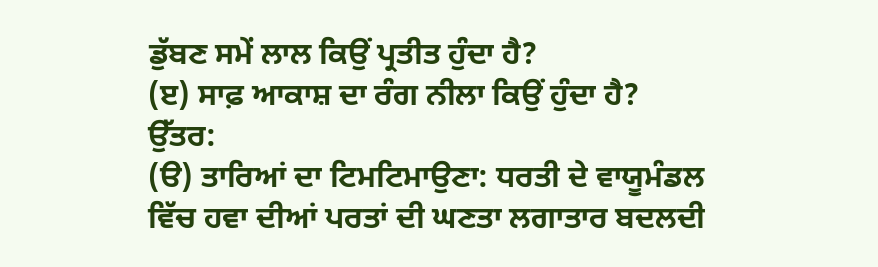ਡੁੱਬਣ ਸਮੇਂ ਲਾਲ ਕਿਉਂ ਪ੍ਰਤੀਤ ਹੁੰਦਾ ਹੈ?
(ੲ) ਸਾਫ਼ ਆਕਾਸ਼ ਦਾ ਰੰਗ ਨੀਲਾ ਕਿਉਂ ਹੁੰਦਾ ਹੈ?
ਉੱਤਰ:
(ੳ) ਤਾਰਿਆਂ ਦਾ ਟਿਮਟਿਮਾਉਣਾ: ਧਰਤੀ ਦੇ ਵਾਯੂਮੰਡਲ ਵਿੱਚ ਹਵਾ ਦੀਆਂ ਪਰਤਾਂ ਦੀ ਘਣਤਾ ਲਗਾਤਾਰ ਬਦਲਦੀ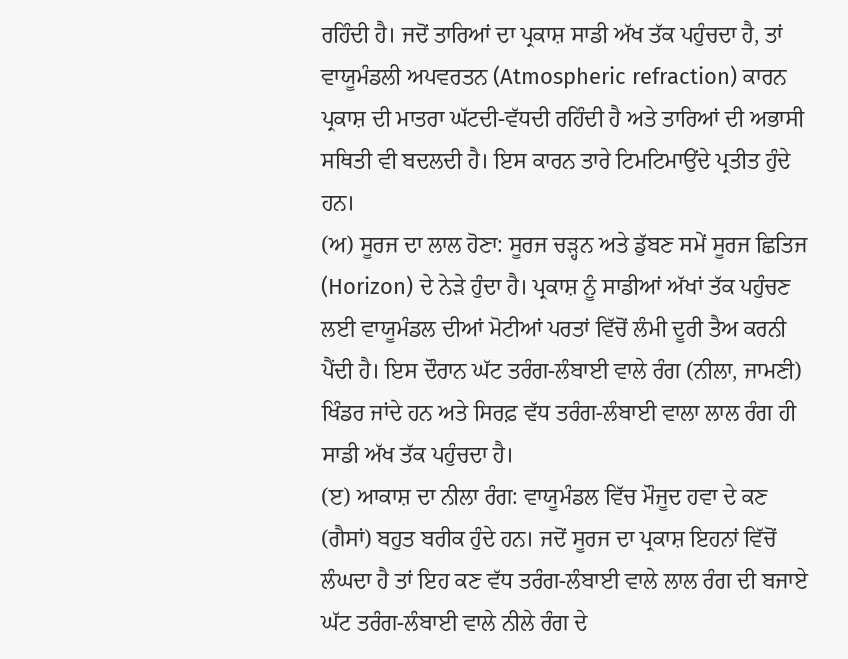ਰਹਿੰਦੀ ਹੈ। ਜਦੋਂ ਤਾਰਿਆਂ ਦਾ ਪ੍ਰਕਾਸ਼ ਸਾਡੀ ਅੱਖ ਤੱਕ ਪਹੁੰਚਦਾ ਹੈ, ਤਾਂ ਵਾਯੂਮੰਡਲੀ ਅਪਵਰਤਨ (Atmospheric refraction) ਕਾਰਨ ਪ੍ਰਕਾਸ਼ ਦੀ ਮਾਤਰਾ ਘੱਟਦੀ-ਵੱਧਦੀ ਰਹਿੰਦੀ ਹੈ ਅਤੇ ਤਾਰਿਆਂ ਦੀ ਅਭਾਸੀ ਸਥਿਤੀ ਵੀ ਬਦਲਦੀ ਹੈ। ਇਸ ਕਾਰਨ ਤਾਰੇ ਟਿਮਟਿਮਾਉਂਦੇ ਪ੍ਰਤੀਤ ਹੁੰਦੇ ਹਨ।
(ਅ) ਸੂਰਜ ਦਾ ਲਾਲ ਹੋਣਾ: ਸੂਰਜ ਚੜ੍ਹਨ ਅਤੇ ਡੁੱਬਣ ਸਮੇਂ ਸੂਰਜ ਛਿਤਿਜ (Horizon) ਦੇ ਨੇੜੇ ਹੁੰਦਾ ਹੈ। ਪ੍ਰਕਾਸ਼ ਨੂੰ ਸਾਡੀਆਂ ਅੱਖਾਂ ਤੱਕ ਪਹੁੰਚਣ ਲਈ ਵਾਯੂਮੰਡਲ ਦੀਆਂ ਮੋਟੀਆਂ ਪਰਤਾਂ ਵਿੱਚੋਂ ਲੰਮੀ ਦੂਰੀ ਤੈਅ ਕਰਨੀ ਪੈਂਦੀ ਹੈ। ਇਸ ਦੌਰਾਨ ਘੱਟ ਤਰੰਗ-ਲੰਬਾਈ ਵਾਲੇ ਰੰਗ (ਨੀਲਾ, ਜਾਮਣੀ) ਖਿੰਡਰ ਜਾਂਦੇ ਹਨ ਅਤੇ ਸਿਰਫ਼ ਵੱਧ ਤਰੰਗ-ਲੰਬਾਈ ਵਾਲਾ ਲਾਲ ਰੰਗ ਹੀ ਸਾਡੀ ਅੱਖ ਤੱਕ ਪਹੁੰਚਦਾ ਹੈ।
(ੲ) ਆਕਾਸ਼ ਦਾ ਨੀਲਾ ਰੰਗ: ਵਾਯੂਮੰਡਲ ਵਿੱਚ ਮੌਜੂਦ ਹਵਾ ਦੇ ਕਣ (ਗੈਸਾਂ) ਬਹੁਤ ਬਰੀਕ ਹੁੰਦੇ ਹਨ। ਜਦੋਂ ਸੂਰਜ ਦਾ ਪ੍ਰਕਾਸ਼ ਇਹਨਾਂ ਵਿੱਚੋਂ ਲੰਘਦਾ ਹੈ ਤਾਂ ਇਹ ਕਣ ਵੱਧ ਤਰੰਗ-ਲੰਬਾਈ ਵਾਲੇ ਲਾਲ ਰੰਗ ਦੀ ਬਜਾਏ ਘੱਟ ਤਰੰਗ-ਲੰਬਾਈ ਵਾਲੇ ਨੀਲੇ ਰੰਗ ਦੇ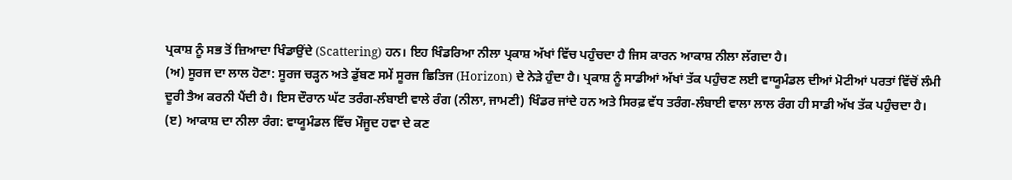ਪ੍ਰਕਾਸ਼ ਨੂੰ ਸਭ ਤੋਂ ਜ਼ਿਆਦਾ ਖਿੰਡਾਉਂਦੇ (Scattering) ਹਨ। ਇਹ ਖਿੰਡਰਿਆ ਨੀਲਾ ਪ੍ਰਕਾਸ਼ ਅੱਖਾਂ ਵਿੱਚ ਪਹੁੰਚਦਾ ਹੈ ਜਿਸ ਕਾਰਨ ਆਕਾਸ਼ ਨੀਲਾ ਲੱਗਦਾ ਹੈ।
(ਅ) ਸੂਰਜ ਦਾ ਲਾਲ ਹੋਣਾ: ਸੂਰਜ ਚੜ੍ਹਨ ਅਤੇ ਡੁੱਬਣ ਸਮੇਂ ਸੂਰਜ ਛਿਤਿਜ (Horizon) ਦੇ ਨੇੜੇ ਹੁੰਦਾ ਹੈ। ਪ੍ਰਕਾਸ਼ ਨੂੰ ਸਾਡੀਆਂ ਅੱਖਾਂ ਤੱਕ ਪਹੁੰਚਣ ਲਈ ਵਾਯੂਮੰਡਲ ਦੀਆਂ ਮੋਟੀਆਂ ਪਰਤਾਂ ਵਿੱਚੋਂ ਲੰਮੀ ਦੂਰੀ ਤੈਅ ਕਰਨੀ ਪੈਂਦੀ ਹੈ। ਇਸ ਦੌਰਾਨ ਘੱਟ ਤਰੰਗ-ਲੰਬਾਈ ਵਾਲੇ ਰੰਗ (ਨੀਲਾ, ਜਾਮਣੀ) ਖਿੰਡਰ ਜਾਂਦੇ ਹਨ ਅਤੇ ਸਿਰਫ਼ ਵੱਧ ਤਰੰਗ-ਲੰਬਾਈ ਵਾਲਾ ਲਾਲ ਰੰਗ ਹੀ ਸਾਡੀ ਅੱਖ ਤੱਕ ਪਹੁੰਚਦਾ ਹੈ।
(ੲ) ਆਕਾਸ਼ ਦਾ ਨੀਲਾ ਰੰਗ: ਵਾਯੂਮੰਡਲ ਵਿੱਚ ਮੌਜੂਦ ਹਵਾ ਦੇ ਕਣ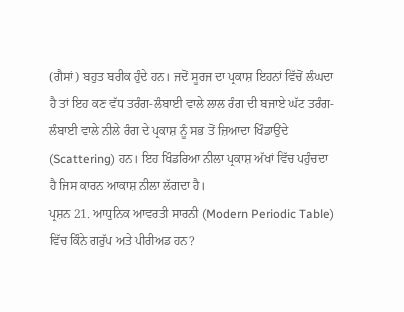(ਗੈਸਾਂ) ਬਹੁਤ ਬਰੀਕ ਹੁੰਦੇ ਹਨ। ਜਦੋਂ ਸੂਰਜ ਦਾ ਪ੍ਰਕਾਸ਼ ਇਹਨਾਂ ਵਿੱਚੋਂ ਲੰਘਦਾ ਹੈ ਤਾਂ ਇਹ ਕਣ ਵੱਧ ਤਰੰਗ-ਲੰਬਾਈ ਵਾਲੇ ਲਾਲ ਰੰਗ ਦੀ ਬਜਾਏ ਘੱਟ ਤਰੰਗ-ਲੰਬਾਈ ਵਾਲੇ ਨੀਲੇ ਰੰਗ ਦੇ ਪ੍ਰਕਾਸ਼ ਨੂੰ ਸਭ ਤੋਂ ਜ਼ਿਆਦਾ ਖਿੰਡਾਉਂਦੇ (Scattering) ਹਨ। ਇਹ ਖਿੰਡਰਿਆ ਨੀਲਾ ਪ੍ਰਕਾਸ਼ ਅੱਖਾਂ ਵਿੱਚ ਪਹੁੰਚਦਾ ਹੈ ਜਿਸ ਕਾਰਨ ਆਕਾਸ਼ ਨੀਲਾ ਲੱਗਦਾ ਹੈ।
ਪ੍ਰਸ਼ਨ 21. ਆਧੁਨਿਕ ਆਵਰਤੀ ਸਾਰਨੀ (Modern Periodic Table) ਵਿੱਚ ਕਿੰਨੇ ਗਰੁੱਪ ਅਤੇ ਪੀਰੀਅਡ ਹਨ?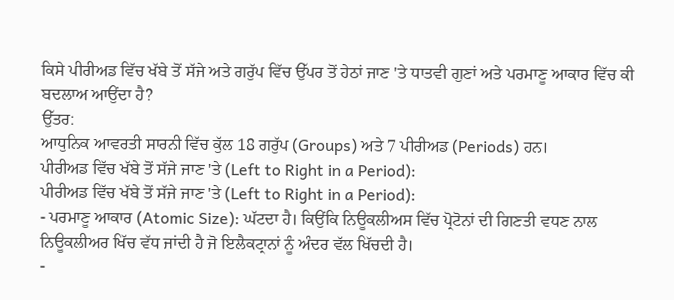ਕਿਸੇ ਪੀਰੀਅਡ ਵਿੱਚ ਖੱਬੇ ਤੋਂ ਸੱਜੇ ਅਤੇ ਗਰੁੱਪ ਵਿੱਚ ਉੱਪਰ ਤੋਂ ਹੇਠਾਂ ਜਾਣ 'ਤੇ ਧਾਤਵੀ ਗੁਣਾਂ ਅਤੇ ਪਰਮਾਣੂ ਆਕਾਰ ਵਿੱਚ ਕੀ ਬਦਲਾਅ ਆਉਂਦਾ ਹੈ?
ਉੱਤਰ:
ਆਧੁਨਿਕ ਆਵਰਤੀ ਸਾਰਨੀ ਵਿੱਚ ਕੁੱਲ 18 ਗਰੁੱਪ (Groups) ਅਤੇ 7 ਪੀਰੀਅਡ (Periods) ਹਨ।
ਪੀਰੀਅਡ ਵਿੱਚ ਖੱਬੇ ਤੋਂ ਸੱਜੇ ਜਾਣ 'ਤੇ (Left to Right in a Period):
ਪੀਰੀਅਡ ਵਿੱਚ ਖੱਬੇ ਤੋਂ ਸੱਜੇ ਜਾਣ 'ਤੇ (Left to Right in a Period):
- ਪਰਮਾਣੂ ਆਕਾਰ (Atomic Size): ਘੱਟਦਾ ਹੈ। ਕਿਉਂਕਿ ਨਿਊਕਲੀਅਸ ਵਿੱਚ ਪ੍ਰੋਟੋਨਾਂ ਦੀ ਗਿਣਤੀ ਵਧਣ ਨਾਲ ਨਿਊਕਲੀਅਰ ਖਿੱਚ ਵੱਧ ਜਾਂਦੀ ਹੈ ਜੋ ਇਲੈਕਟ੍ਰਾਨਾਂ ਨੂੰ ਅੰਦਰ ਵੱਲ ਖਿੱਚਦੀ ਹੈ।
-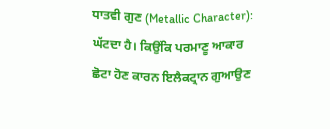ਧਾਤਵੀ ਗੁਣ (Metallic Character): ਘੱਟਦਾ ਹੈ। ਕਿਉਂਕਿ ਪਰਮਾਣੂ ਆਕਾਰ ਛੋਟਾ ਹੋਣ ਕਾਰਨ ਇਲੈਕਟ੍ਰਾਨ ਗੁਆਉਣ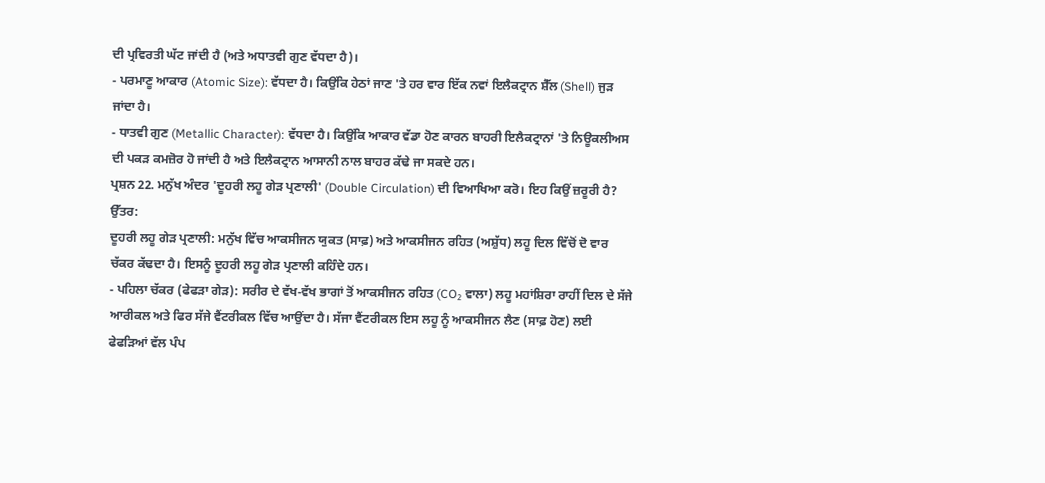ਦੀ ਪ੍ਰਵਿਰਤੀ ਘੱਟ ਜਾਂਦੀ ਹੈ (ਅਤੇ ਅਧਾਤਵੀ ਗੁਣ ਵੱਧਦਾ ਹੈ)।
- ਪਰਮਾਣੂ ਆਕਾਰ (Atomic Size): ਵੱਧਦਾ ਹੈ। ਕਿਉਂਕਿ ਹੇਠਾਂ ਜਾਣ 'ਤੇ ਹਰ ਵਾਰ ਇੱਕ ਨਵਾਂ ਇਲੈਕਟ੍ਰਾਨ ਸ਼ੈੱਲ (Shell) ਜੁੜ ਜਾਂਦਾ ਹੈ।
- ਧਾਤਵੀ ਗੁਣ (Metallic Character): ਵੱਧਦਾ ਹੈ। ਕਿਉਂਕਿ ਆਕਾਰ ਵੱਡਾ ਹੋਣ ਕਾਰਨ ਬਾਹਰੀ ਇਲੈਕਟ੍ਰਾਨਾਂ 'ਤੇ ਨਿਊਕਲੀਅਸ ਦੀ ਪਕੜ ਕਮਜ਼ੋਰ ਹੋ ਜਾਂਦੀ ਹੈ ਅਤੇ ਇਲੈਕਟ੍ਰਾਨ ਆਸਾਨੀ ਨਾਲ ਬਾਹਰ ਕੱਢੇ ਜਾ ਸਕਦੇ ਹਨ।
ਪ੍ਰਸ਼ਨ 22. ਮਨੁੱਖ ਅੰਦਰ 'ਦੂਹਰੀ ਲਹੂ ਗੇੜ ਪ੍ਰਣਾਲੀ' (Double Circulation) ਦੀ ਵਿਆਖਿਆ ਕਰੋ। ਇਹ ਕਿਉਂ ਜ਼ਰੂਰੀ ਹੈ?
ਉੱਤਰ:
ਦੂਹਰੀ ਲਹੂ ਗੇੜ ਪ੍ਰਣਾਲੀ: ਮਨੁੱਖ ਵਿੱਚ ਆਕਸੀਜਨ ਯੁਕਤ (ਸਾਫ਼) ਅਤੇ ਆਕਸੀਜਨ ਰਹਿਤ (ਅਸ਼ੁੱਧ) ਲਹੂ ਦਿਲ ਵਿੱਚੋਂ ਦੋ ਵਾਰ ਚੱਕਰ ਕੱਢਦਾ ਹੈ। ਇਸਨੂੰ ਦੂਹਰੀ ਲਹੂ ਗੇੜ ਪ੍ਰਣਾਲੀ ਕਹਿੰਦੇ ਹਨ।
- ਪਹਿਲਾ ਚੱਕਰ (ਫੇਫੜਾ ਗੇੜ): ਸਰੀਰ ਦੇ ਵੱਖ-ਵੱਖ ਭਾਗਾਂ ਤੋਂ ਆਕਸੀਜਨ ਰਹਿਤ (CO₂ ਵਾਲਾ) ਲਹੂ ਮਹਾਂਸ਼ਿਰਾ ਰਾਹੀਂ ਦਿਲ ਦੇ ਸੱਜੇ ਆਰੀਕਲ ਅਤੇ ਫਿਰ ਸੱਜੇ ਵੈਂਟਰੀਕਲ ਵਿੱਚ ਆਉਂਦਾ ਹੈ। ਸੱਜਾ ਵੈਂਟਰੀਕਲ ਇਸ ਲਹੂ ਨੂੰ ਆਕਸੀਜਨ ਲੈਣ (ਸਾਫ਼ ਹੋਣ) ਲਈ ਫੇਫੜਿਆਂ ਵੱਲ ਪੰਪ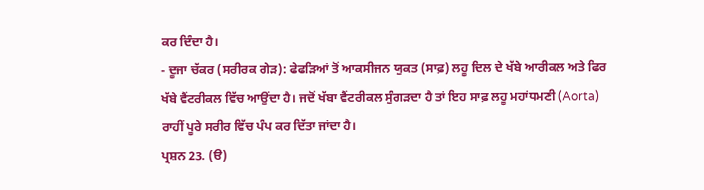ਕਰ ਦਿੰਦਾ ਹੈ।
- ਦੂਜਾ ਚੱਕਰ (ਸਰੀਰਕ ਗੇੜ): ਫੇਫੜਿਆਂ ਤੋਂ ਆਕਸੀਜਨ ਯੁਕਤ (ਸਾਫ਼) ਲਹੂ ਦਿਲ ਦੇ ਖੱਬੇ ਆਰੀਕਲ ਅਤੇ ਫਿਰ ਖੱਬੇ ਵੈਂਟਰੀਕਲ ਵਿੱਚ ਆਉਂਦਾ ਹੈ। ਜਦੋਂ ਖੱਬਾ ਵੈਂਟਰੀਕਲ ਸੁੰਗੜਦਾ ਹੈ ਤਾਂ ਇਹ ਸਾਫ਼ ਲਹੂ ਮਹਾਂਧਮਣੀ (Aorta) ਰਾਹੀਂ ਪੂਰੇ ਸਰੀਰ ਵਿੱਚ ਪੰਪ ਕਰ ਦਿੱਤਾ ਜਾਂਦਾ ਹੈ।
ਪ੍ਰਸ਼ਨ 23. (ੳ)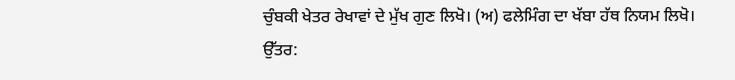ਚੁੰਬਕੀ ਖੇਤਰ ਰੇਖਾਵਾਂ ਦੇ ਮੁੱਖ ਗੁਣ ਲਿਖੋ। (ਅ) ਫਲੇਮਿੰਗ ਦਾ ਖੱਬਾ ਹੱਥ ਨਿਯਮ ਲਿਖੋ।
ਉੱਤਰ: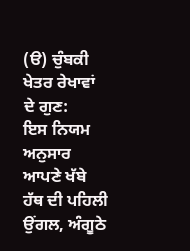(ੳ) ਚੁੰਬਕੀ ਖੇਤਰ ਰੇਖਾਵਾਂ ਦੇ ਗੁਣ:
ਇਸ ਨਿਯਮ ਅਨੁਸਾਰ ਆਪਣੇ ਖੱਬੇ ਹੱਥ ਦੀ ਪਹਿਲੀ ਉਂਗਲ, ਅੰਗੂਠੇ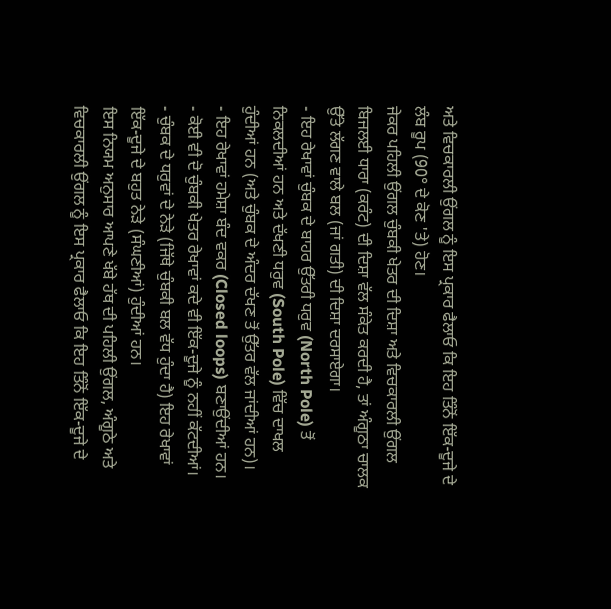ਅਤੇ ਵਿਚਕਾਰਲੀ ਉਂਗਲ ਨੂੰ ਇਸ ਪ੍ਰਕਾਰ ਫੈਲਾਓ ਕਿ ਇਹ ਤਿੰਨੋਂ ਇੱਕ-ਦੂਜੇ ਦੇ ਲੰਬ ਰੂਪ (90° ਦੇ ਕੋਣ 'ਤੇ) ਹੋਣ।
ਜੇਕਰ ਪਹਿਲੀ ਉਂਗਲ ਚੁੰਬਕੀ ਖੇਤਰ ਦੀ ਦਿਸ਼ਾ ਅਤੇ ਵਿਚਕਾਰਲੀ ਉਂਗਲ ਬਿਜਲਈ ਧਾਰਾ (ਕਰੰਟ) ਦੀ ਦਿਸ਼ਾ ਵੱਲ ਸੰਕੇਤ ਕਰਦੀ ਹੈ, ਤਾਂ ਅੰਗੂਠਾ ਚਾਲਕ ਉੱਤੇ ਲੱਗਣ ਵਾਲੇ ਬਲ (ਜਾਂ ਗਤੀ) ਦੀ ਦਿਸ਼ਾ ਦਰਸਾਏਗਾ।
- ਇਹ ਰੇਖਾਵਾਂ ਚੁੰਬਕ ਦੇ ਬਾਹਰ ਉੱਤਰੀ ਧਰੁਵ (North Pole) ਤੋਂ ਨਿਕਲਦੀਆਂ ਹਨ ਅਤੇ ਦੱਖਣੀ ਧਰੁਵ (South Pole) ਵਿੱਚ ਦਾਖਲ ਹੁੰਦੀਆਂ ਹਨ (ਅਤੇ ਚੁੰਬਕ ਦੇ ਅੰਦਰ ਦੱਖਣ ਤੋਂ ਉੱਤਰ ਵੱਲ ਜਾਂਦੀਆਂ ਹਨ)।
- ਇਹ ਰੇਖਾਵਾਂ ਹਮੇਸ਼ਾ ਬੰਦ ਵਕਰ (Closed loops) ਬਣਾਉਂਦੀਆਂ ਹਨ।
- ਕੋਈ ਵੀ ਦੋ ਚੁੰਬਕੀ ਖੇਤਰ ਰੇਖਾਵਾਂ ਕਦੇ ਵੀ ਇੱਕ-ਦੂਜੇ ਨੂੰ ਨਹੀਂ ਕੱਟਦੀਆਂ।
- ਚੁੰਬਕ ਦੇ ਧਰੁਵਾਂ ਦੇ ਨੇੜੇ (ਜਿੱਥੇ ਚੁੰਬਕੀ ਬਲ ਵੱਧ ਹੁੰਦਾ ਹੈ) ਇਹ ਰੇਖਾਵਾਂ ਇੱਕ-ਦੂਜੇ ਦੇ ਬਹੁਤ ਨੇੜੇ (ਸੰਘਣੀਆਂ) ਹੁੰਦੀਆਂ ਹਨ।
ਇਸ ਨਿਯਮ ਅਨੁਸਾਰ ਆਪਣੇ ਖੱਬੇ ਹੱਥ ਦੀ ਪਹਿਲੀ ਉਂਗਲ, ਅੰਗੂਠੇ ਅਤੇ ਵਿਚਕਾਰਲੀ ਉਂਗਲ ਨੂੰ ਇਸ ਪ੍ਰਕਾਰ ਫੈਲਾਓ ਕਿ ਇਹ ਤਿੰਨੋਂ ਇੱਕ-ਦੂਜੇ ਦੇ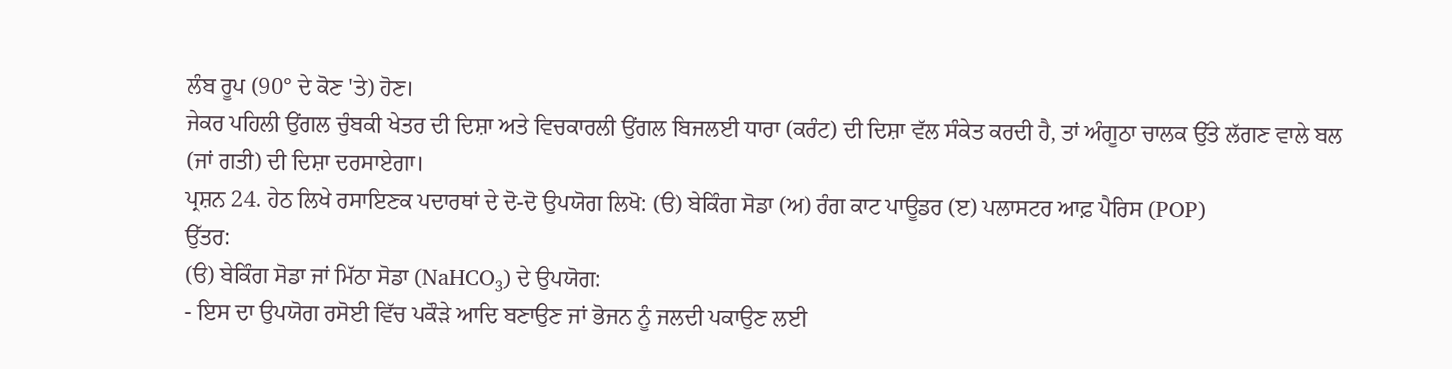ਲੰਬ ਰੂਪ (90° ਦੇ ਕੋਣ 'ਤੇ) ਹੋਣ।
ਜੇਕਰ ਪਹਿਲੀ ਉਂਗਲ ਚੁੰਬਕੀ ਖੇਤਰ ਦੀ ਦਿਸ਼ਾ ਅਤੇ ਵਿਚਕਾਰਲੀ ਉਂਗਲ ਬਿਜਲਈ ਧਾਰਾ (ਕਰੰਟ) ਦੀ ਦਿਸ਼ਾ ਵੱਲ ਸੰਕੇਤ ਕਰਦੀ ਹੈ, ਤਾਂ ਅੰਗੂਠਾ ਚਾਲਕ ਉੱਤੇ ਲੱਗਣ ਵਾਲੇ ਬਲ (ਜਾਂ ਗਤੀ) ਦੀ ਦਿਸ਼ਾ ਦਰਸਾਏਗਾ।
ਪ੍ਰਸ਼ਨ 24. ਹੇਠ ਲਿਖੇ ਰਸਾਇਣਕ ਪਦਾਰਥਾਂ ਦੇ ਦੋ-ਦੋ ਉਪਯੋਗ ਲਿਖੋ: (ੳ) ਬੇਕਿੰਗ ਸੋਡਾ (ਅ) ਰੰਗ ਕਾਟ ਪਾਊਡਰ (ੲ) ਪਲਾਸਟਰ ਆਫ਼ ਪੈਰਿਸ (POP)
ਉੱਤਰ:
(ੳ) ਬੇਕਿੰਗ ਸੋਡਾ ਜਾਂ ਮਿੱਠਾ ਸੋਡਾ (NaHCO₃) ਦੇ ਉਪਯੋਗ:
- ਇਸ ਦਾ ਉਪਯੋਗ ਰਸੋਈ ਵਿੱਚ ਪਕੌੜੇ ਆਦਿ ਬਣਾਉਣ ਜਾਂ ਭੋਜਨ ਨੂੰ ਜਲਦੀ ਪਕਾਉਣ ਲਈ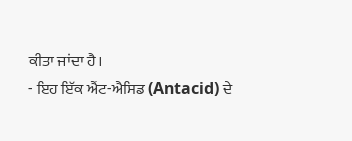ਕੀਤਾ ਜਾਂਦਾ ਹੈ।
- ਇਹ ਇੱਕ ਐਂਟ-ਐਸਿਡ (Antacid) ਦੇ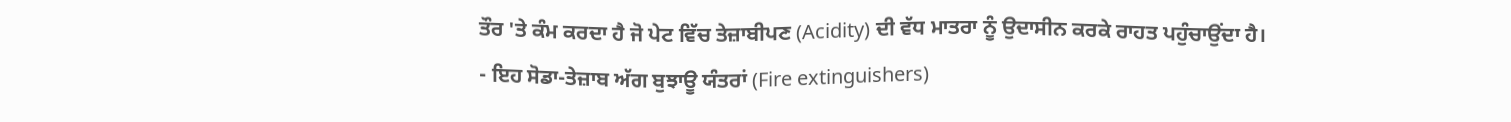ਤੌਰ 'ਤੇ ਕੰਮ ਕਰਦਾ ਹੈ ਜੋ ਪੇਟ ਵਿੱਚ ਤੇਜ਼ਾਬੀਪਣ (Acidity) ਦੀ ਵੱਧ ਮਾਤਰਾ ਨੂੰ ਉਦਾਸੀਨ ਕਰਕੇ ਰਾਹਤ ਪਹੁੰਚਾਉਂਦਾ ਹੈ।
- ਇਹ ਸੋਡਾ-ਤੇਜ਼ਾਬ ਅੱਗ ਬੁਝਾਊ ਯੰਤਰਾਂ (Fire extinguishers)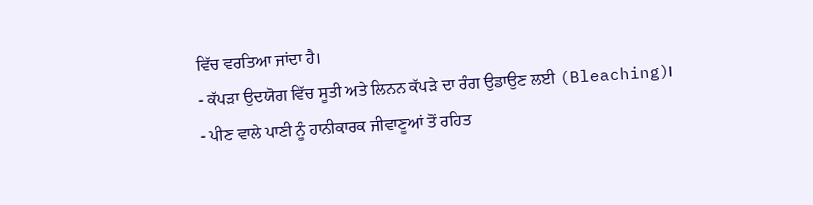ਵਿੱਚ ਵਰਤਿਆ ਜਾਂਦਾ ਹੈ।
- ਕੱਪੜਾ ਉਦਯੋਗ ਵਿੱਚ ਸੂਤੀ ਅਤੇ ਲਿਨਨ ਕੱਪੜੇ ਦਾ ਰੰਗ ਉਡਾਉਣ ਲਈ (Bleaching)।
- ਪੀਣ ਵਾਲੇ ਪਾਣੀ ਨੂੰ ਹਾਨੀਕਾਰਕ ਜੀਵਾਣੂਆਂ ਤੋਂ ਰਹਿਤ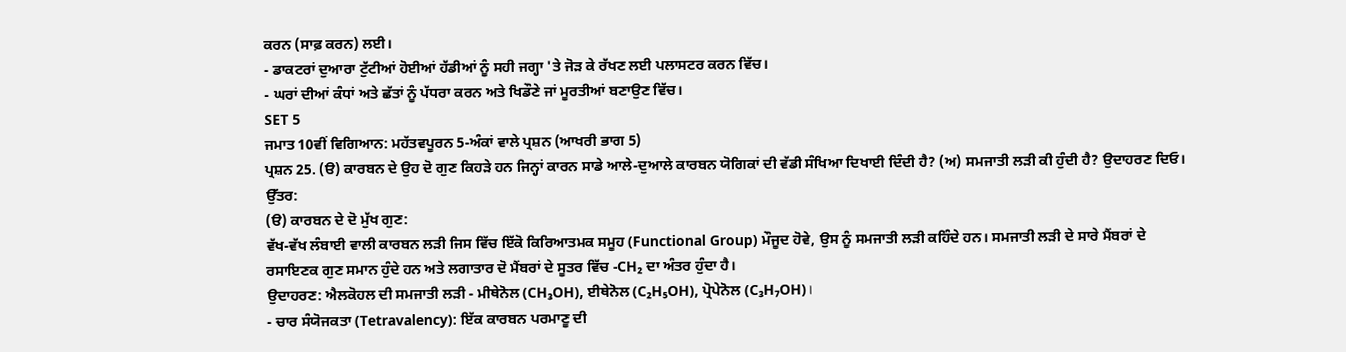ਕਰਨ (ਸਾਫ਼ ਕਰਨ) ਲਈ।
- ਡਾਕਟਰਾਂ ਦੁਆਰਾ ਟੁੱਟੀਆਂ ਹੋਈਆਂ ਹੱਡੀਆਂ ਨੂੰ ਸਹੀ ਜਗ੍ਹਾ 'ਤੇ ਜੋੜ ਕੇ ਰੱਖਣ ਲਈ ਪਲਾਸਟਰ ਕਰਨ ਵਿੱਚ।
- ਘਰਾਂ ਦੀਆਂ ਕੰਧਾਂ ਅਤੇ ਛੱਤਾਂ ਨੂੰ ਪੱਧਰਾ ਕਰਨ ਅਤੇ ਖਿਡੌਣੇ ਜਾਂ ਮੂਰਤੀਆਂ ਬਣਾਉਣ ਵਿੱਚ।
SET 5
ਜਮਾਤ 10ਵੀਂ ਵਿਗਿਆਨ: ਮਹੱਤਵਪੂਰਨ 5-ਅੰਕਾਂ ਵਾਲੇ ਪ੍ਰਸ਼ਨ (ਆਖਰੀ ਭਾਗ 5)
ਪ੍ਰਸ਼ਨ 25. (ੳ) ਕਾਰਬਨ ਦੇ ਉਹ ਦੋ ਗੁਣ ਕਿਹੜੇ ਹਨ ਜਿਨ੍ਹਾਂ ਕਾਰਨ ਸਾਡੇ ਆਲੇ-ਦੁਆਲੇ ਕਾਰਬਨ ਯੋਗਿਕਾਂ ਦੀ ਵੱਡੀ ਸੰਖਿਆ ਦਿਖਾਈ ਦਿੰਦੀ ਹੈ? (ਅ) ਸਮਜਾਤੀ ਲੜੀ ਕੀ ਹੁੰਦੀ ਹੈ? ਉਦਾਹਰਣ ਦਿਓ।
ਉੱਤਰ:
(ੳ) ਕਾਰਬਨ ਦੇ ਦੋ ਮੁੱਖ ਗੁਣ:
ਵੱਖ-ਵੱਖ ਲੰਬਾਈ ਵਾਲੀ ਕਾਰਬਨ ਲੜੀ ਜਿਸ ਵਿੱਚ ਇੱਕੋ ਕਿਰਿਆਤਮਕ ਸਮੂਹ (Functional Group) ਮੌਜੂਦ ਹੋਵੇ, ਉਸ ਨੂੰ ਸਮਜਾਤੀ ਲੜੀ ਕਹਿੰਦੇ ਹਨ। ਸਮਜਾਤੀ ਲੜੀ ਦੇ ਸਾਰੇ ਮੈਂਬਰਾਂ ਦੇ ਰਸਾਇਣਕ ਗੁਣ ਸਮਾਨ ਹੁੰਦੇ ਹਨ ਅਤੇ ਲਗਾਤਾਰ ਦੋ ਮੈਂਬਰਾਂ ਦੇ ਸੂਤਰ ਵਿੱਚ -CH₂ ਦਾ ਅੰਤਰ ਹੁੰਦਾ ਹੈ।
ਉਦਾਹਰਣ: ਐਲਕੋਹਲ ਦੀ ਸਮਜਾਤੀ ਲੜੀ - ਮੀਥੇਨੋਲ (CH₃OH), ਈਥੇਨੋਲ (C₂H₅OH), ਪ੍ਰੋਪੇਨੋਲ (C₃H₇OH)।
- ਚਾਰ ਸੰਯੋਜਕਤਾ (Tetravalency): ਇੱਕ ਕਾਰਬਨ ਪਰਮਾਣੂ ਦੀ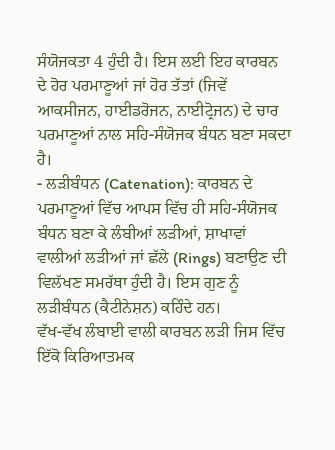ਸੰਯੋਜਕਤਾ 4 ਹੁੰਦੀ ਹੈ। ਇਸ ਲਈ ਇਹ ਕਾਰਬਨ ਦੇ ਹੋਰ ਪਰਮਾਣੂਆਂ ਜਾਂ ਹੋਰ ਤੱਤਾਂ (ਜਿਵੇਂ ਆਕਸੀਜਨ, ਹਾਈਡਰੋਜਨ, ਨਾਈਟ੍ਰੋਜਨ) ਦੇ ਚਾਰ ਪਰਮਾਣੂਆਂ ਨਾਲ ਸਹਿ-ਸੰਯੋਜਕ ਬੰਧਨ ਬਣਾ ਸਕਦਾ ਹੈ।
- ਲੜੀਬੰਧਨ (Catenation): ਕਾਰਬਨ ਦੇ ਪਰਮਾਣੂਆਂ ਵਿੱਚ ਆਪਸ ਵਿੱਚ ਹੀ ਸਹਿ-ਸੰਯੋਜਕ ਬੰਧਨ ਬਣਾ ਕੇ ਲੰਬੀਆਂ ਲੜੀਆਂ, ਸ਼ਾਖਾਵਾਂ ਵਾਲੀਆਂ ਲੜੀਆਂ ਜਾਂ ਛੱਲੇ (Rings) ਬਣਾਉਣ ਦੀ ਵਿਲੱਖਣ ਸਮਰੱਥਾ ਹੁੰਦੀ ਹੈ। ਇਸ ਗੁਣ ਨੂੰ ਲੜੀਬੰਧਨ (ਕੈਟੀਨੇਸ਼ਨ) ਕਹਿੰਦੇ ਹਨ।
ਵੱਖ-ਵੱਖ ਲੰਬਾਈ ਵਾਲੀ ਕਾਰਬਨ ਲੜੀ ਜਿਸ ਵਿੱਚ ਇੱਕੋ ਕਿਰਿਆਤਮਕ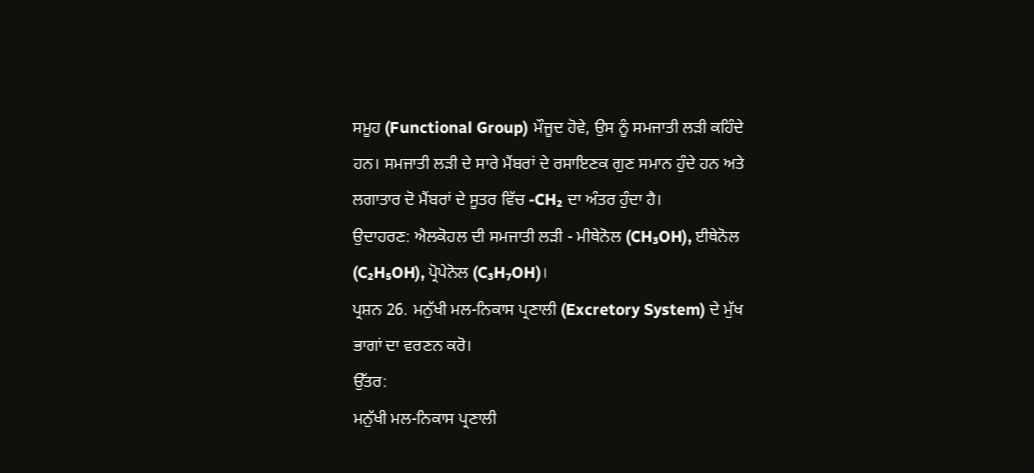ਸਮੂਹ (Functional Group) ਮੌਜੂਦ ਹੋਵੇ, ਉਸ ਨੂੰ ਸਮਜਾਤੀ ਲੜੀ ਕਹਿੰਦੇ ਹਨ। ਸਮਜਾਤੀ ਲੜੀ ਦੇ ਸਾਰੇ ਮੈਂਬਰਾਂ ਦੇ ਰਸਾਇਣਕ ਗੁਣ ਸਮਾਨ ਹੁੰਦੇ ਹਨ ਅਤੇ ਲਗਾਤਾਰ ਦੋ ਮੈਂਬਰਾਂ ਦੇ ਸੂਤਰ ਵਿੱਚ -CH₂ ਦਾ ਅੰਤਰ ਹੁੰਦਾ ਹੈ।
ਉਦਾਹਰਣ: ਐਲਕੋਹਲ ਦੀ ਸਮਜਾਤੀ ਲੜੀ - ਮੀਥੇਨੋਲ (CH₃OH), ਈਥੇਨੋਲ (C₂H₅OH), ਪ੍ਰੋਪੇਨੋਲ (C₃H₇OH)।
ਪ੍ਰਸ਼ਨ 26. ਮਨੁੱਖੀ ਮਲ-ਨਿਕਾਸ ਪ੍ਰਣਾਲੀ (Excretory System) ਦੇ ਮੁੱਖ ਭਾਗਾਂ ਦਾ ਵਰਣਨ ਕਰੋ।
ਉੱਤਰ:
ਮਨੁੱਖੀ ਮਲ-ਨਿਕਾਸ ਪ੍ਰਣਾਲੀ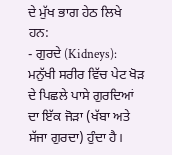ਦੇ ਮੁੱਖ ਭਾਗ ਹੇਠ ਲਿਖੇ ਹਨ:
- ਗੁਰਦੇ (Kidneys): ਮਨੁੱਖੀ ਸਰੀਰ ਵਿੱਚ ਪੇਟ ਖੋੜ ਦੇ ਪਿਛਲੇ ਪਾਸੇ ਗੁਰਦਿਆਂ ਦਾ ਇੱਕ ਜੋੜਾ (ਖੱਬਾ ਅਤੇ ਸੱਜਾ ਗੁਰਦਾ) ਹੁੰਦਾ ਹੈ।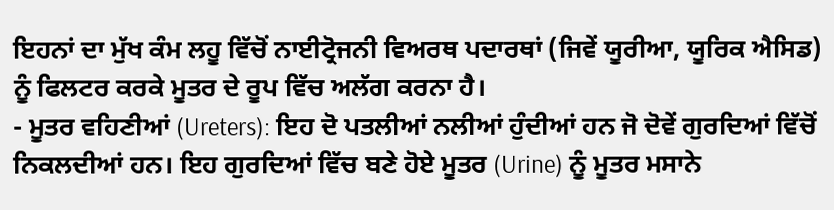ਇਹਨਾਂ ਦਾ ਮੁੱਖ ਕੰਮ ਲਹੂ ਵਿੱਚੋਂ ਨਾਈਟ੍ਰੋਜਨੀ ਵਿਅਰਥ ਪਦਾਰਥਾਂ (ਜਿਵੇਂ ਯੂਰੀਆ, ਯੂਰਿਕ ਐਸਿਡ) ਨੂੰ ਫਿਲਟਰ ਕਰਕੇ ਮੂਤਰ ਦੇ ਰੂਪ ਵਿੱਚ ਅਲੱਗ ਕਰਨਾ ਹੈ।
- ਮੂਤਰ ਵਹਿਣੀਆਂ (Ureters): ਇਹ ਦੋ ਪਤਲੀਆਂ ਨਲੀਆਂ ਹੁੰਦੀਆਂ ਹਨ ਜੋ ਦੋਵੇਂ ਗੁਰਦਿਆਂ ਵਿੱਚੋਂ ਨਿਕਲਦੀਆਂ ਹਨ। ਇਹ ਗੁਰਦਿਆਂ ਵਿੱਚ ਬਣੇ ਹੋਏ ਮੂਤਰ (Urine) ਨੂੰ ਮੂਤਰ ਮਸਾਨੇ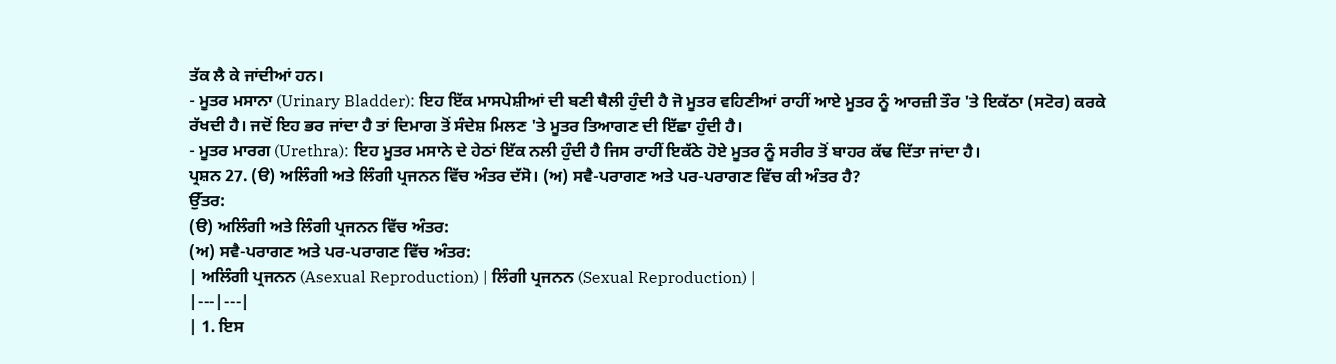ਤੱਕ ਲੈ ਕੇ ਜਾਂਦੀਆਂ ਹਨ।
- ਮੂਤਰ ਮਸਾਨਾ (Urinary Bladder): ਇਹ ਇੱਕ ਮਾਸਪੇਸ਼ੀਆਂ ਦੀ ਬਣੀ ਥੈਲੀ ਹੁੰਦੀ ਹੈ ਜੋ ਮੂਤਰ ਵਹਿਣੀਆਂ ਰਾਹੀਂ ਆਏ ਮੂਤਰ ਨੂੰ ਆਰਜ਼ੀ ਤੌਰ 'ਤੇ ਇਕੱਠਾ (ਸਟੋਰ) ਕਰਕੇ ਰੱਖਦੀ ਹੈ। ਜਦੋਂ ਇਹ ਭਰ ਜਾਂਦਾ ਹੈ ਤਾਂ ਦਿਮਾਗ ਤੋਂ ਸੰਦੇਸ਼ ਮਿਲਣ 'ਤੇ ਮੂਤਰ ਤਿਆਗਣ ਦੀ ਇੱਛਾ ਹੁੰਦੀ ਹੈ।
- ਮੂਤਰ ਮਾਰਗ (Urethra): ਇਹ ਮੂਤਰ ਮਸਾਨੇ ਦੇ ਹੇਠਾਂ ਇੱਕ ਨਲੀ ਹੁੰਦੀ ਹੈ ਜਿਸ ਰਾਹੀਂ ਇਕੱਠੇ ਹੋਏ ਮੂਤਰ ਨੂੰ ਸਰੀਰ ਤੋਂ ਬਾਹਰ ਕੱਢ ਦਿੱਤਾ ਜਾਂਦਾ ਹੈ।
ਪ੍ਰਸ਼ਨ 27. (ੳ) ਅਲਿੰਗੀ ਅਤੇ ਲਿੰਗੀ ਪ੍ਰਜਨਨ ਵਿੱਚ ਅੰਤਰ ਦੱਸੋ। (ਅ) ਸਵੈ-ਪਰਾਗਣ ਅਤੇ ਪਰ-ਪਰਾਗਣ ਵਿੱਚ ਕੀ ਅੰਤਰ ਹੈ?
ਉੱਤਰ:
(ੳ) ਅਲਿੰਗੀ ਅਤੇ ਲਿੰਗੀ ਪ੍ਰਜਨਨ ਵਿੱਚ ਅੰਤਰ:
(ਅ) ਸਵੈ-ਪਰਾਗਣ ਅਤੇ ਪਰ-ਪਰਾਗਣ ਵਿੱਚ ਅੰਤਰ:
| ਅਲਿੰਗੀ ਪ੍ਰਜਨਨ (Asexual Reproduction) | ਲਿੰਗੀ ਪ੍ਰਜਨਨ (Sexual Reproduction) |
|---|---|
| 1. ਇਸ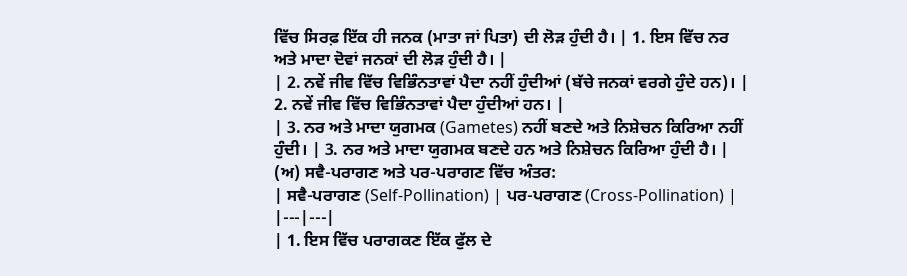ਵਿੱਚ ਸਿਰਫ਼ ਇੱਕ ਹੀ ਜਨਕ (ਮਾਤਾ ਜਾਂ ਪਿਤਾ) ਦੀ ਲੋੜ ਹੁੰਦੀ ਹੈ। | 1. ਇਸ ਵਿੱਚ ਨਰ ਅਤੇ ਮਾਦਾ ਦੋਵਾਂ ਜਨਕਾਂ ਦੀ ਲੋੜ ਹੁੰਦੀ ਹੈ। |
| 2. ਨਵੇਂ ਜੀਵ ਵਿੱਚ ਵਿਭਿੰਨਤਾਵਾਂ ਪੈਦਾ ਨਹੀਂ ਹੁੰਦੀਆਂ (ਬੱਚੇ ਜਨਕਾਂ ਵਰਗੇ ਹੁੰਦੇ ਹਨ)। | 2. ਨਵੇਂ ਜੀਵ ਵਿੱਚ ਵਿਭਿੰਨਤਾਵਾਂ ਪੈਦਾ ਹੁੰਦੀਆਂ ਹਨ। |
| 3. ਨਰ ਅਤੇ ਮਾਦਾ ਯੁਗਮਕ (Gametes) ਨਹੀਂ ਬਣਦੇ ਅਤੇ ਨਿਸ਼ੇਚਨ ਕਿਰਿਆ ਨਹੀਂ ਹੁੰਦੀ। | 3. ਨਰ ਅਤੇ ਮਾਦਾ ਯੁਗਮਕ ਬਣਦੇ ਹਨ ਅਤੇ ਨਿਸ਼ੇਚਨ ਕਿਰਿਆ ਹੁੰਦੀ ਹੈ। |
(ਅ) ਸਵੈ-ਪਰਾਗਣ ਅਤੇ ਪਰ-ਪਰਾਗਣ ਵਿੱਚ ਅੰਤਰ:
| ਸਵੈ-ਪਰਾਗਣ (Self-Pollination) | ਪਰ-ਪਰਾਗਣ (Cross-Pollination) |
|---|---|
| 1. ਇਸ ਵਿੱਚ ਪਰਾਗਕਣ ਇੱਕ ਫੁੱਲ ਦੇ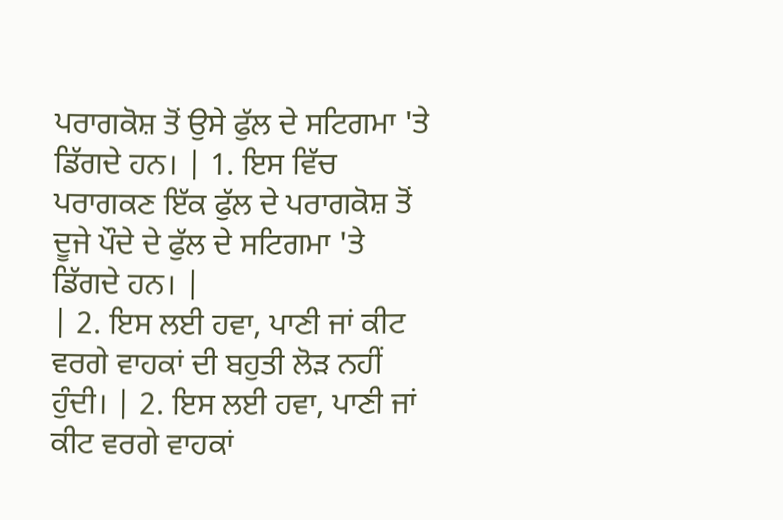ਪਰਾਗਕੋਸ਼ ਤੋਂ ਉਸੇ ਫੁੱਲ ਦੇ ਸਟਿਗਮਾ 'ਤੇ ਡਿੱਗਦੇ ਹਨ। | 1. ਇਸ ਵਿੱਚ ਪਰਾਗਕਣ ਇੱਕ ਫੁੱਲ ਦੇ ਪਰਾਗਕੋਸ਼ ਤੋਂ ਦੂਜੇ ਪੌਦੇ ਦੇ ਫੁੱਲ ਦੇ ਸਟਿਗਮਾ 'ਤੇ ਡਿੱਗਦੇ ਹਨ। |
| 2. ਇਸ ਲਈ ਹਵਾ, ਪਾਣੀ ਜਾਂ ਕੀਟ ਵਰਗੇ ਵਾਹਕਾਂ ਦੀ ਬਹੁਤੀ ਲੋੜ ਨਹੀਂ ਹੁੰਦੀ। | 2. ਇਸ ਲਈ ਹਵਾ, ਪਾਣੀ ਜਾਂ ਕੀਟ ਵਰਗੇ ਵਾਹਕਾਂ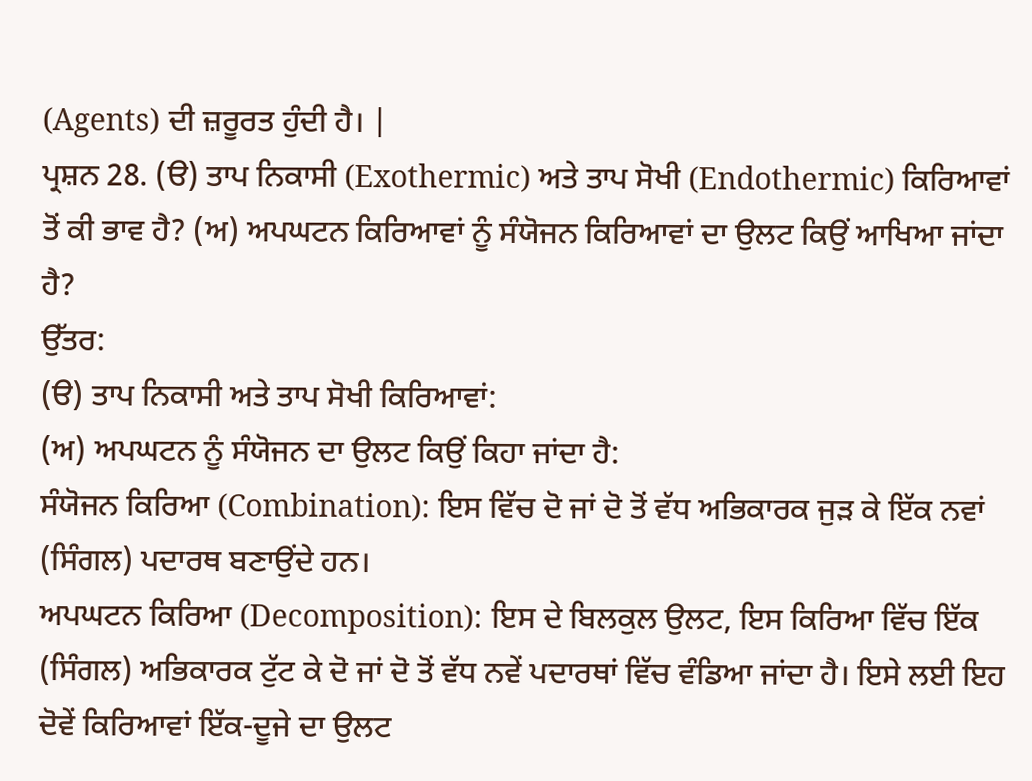(Agents) ਦੀ ਜ਼ਰੂਰਤ ਹੁੰਦੀ ਹੈ। |
ਪ੍ਰਸ਼ਨ 28. (ੳ) ਤਾਪ ਨਿਕਾਸੀ (Exothermic) ਅਤੇ ਤਾਪ ਸੋਖੀ (Endothermic) ਕਿਰਿਆਵਾਂ ਤੋਂ ਕੀ ਭਾਵ ਹੈ? (ਅ) ਅਪਘਟਨ ਕਿਰਿਆਵਾਂ ਨੂੰ ਸੰਯੋਜਨ ਕਿਰਿਆਵਾਂ ਦਾ ਉਲਟ ਕਿਉਂ ਆਖਿਆ ਜਾਂਦਾ ਹੈ?
ਉੱਤਰ:
(ੳ) ਤਾਪ ਨਿਕਾਸੀ ਅਤੇ ਤਾਪ ਸੋਖੀ ਕਿਰਿਆਵਾਂ:
(ਅ) ਅਪਘਟਨ ਨੂੰ ਸੰਯੋਜਨ ਦਾ ਉਲਟ ਕਿਉਂ ਕਿਹਾ ਜਾਂਦਾ ਹੈ:
ਸੰਯੋਜਨ ਕਿਰਿਆ (Combination): ਇਸ ਵਿੱਚ ਦੋ ਜਾਂ ਦੋ ਤੋਂ ਵੱਧ ਅਭਿਕਾਰਕ ਜੁੜ ਕੇ ਇੱਕ ਨਵਾਂ (ਸਿੰਗਲ) ਪਦਾਰਥ ਬਣਾਉਂਦੇ ਹਨ।
ਅਪਘਟਨ ਕਿਰਿਆ (Decomposition): ਇਸ ਦੇ ਬਿਲਕੁਲ ਉਲਟ, ਇਸ ਕਿਰਿਆ ਵਿੱਚ ਇੱਕ (ਸਿੰਗਲ) ਅਭਿਕਾਰਕ ਟੁੱਟ ਕੇ ਦੋ ਜਾਂ ਦੋ ਤੋਂ ਵੱਧ ਨਵੇਂ ਪਦਾਰਥਾਂ ਵਿੱਚ ਵੰਡਿਆ ਜਾਂਦਾ ਹੈ। ਇਸੇ ਲਈ ਇਹ ਦੋਵੇਂ ਕਿਰਿਆਵਾਂ ਇੱਕ-ਦੂਜੇ ਦਾ ਉਲਟ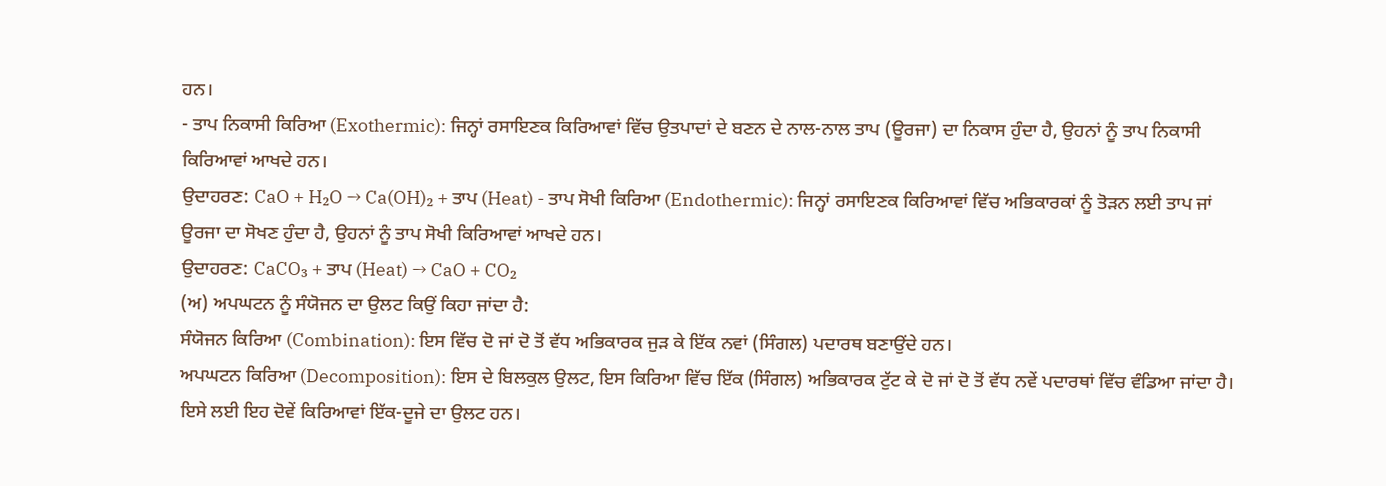ਹਨ।
- ਤਾਪ ਨਿਕਾਸੀ ਕਿਰਿਆ (Exothermic): ਜਿਨ੍ਹਾਂ ਰਸਾਇਣਕ ਕਿਰਿਆਵਾਂ ਵਿੱਚ ਉਤਪਾਦਾਂ ਦੇ ਬਣਨ ਦੇ ਨਾਲ-ਨਾਲ ਤਾਪ (ਊਰਜਾ) ਦਾ ਨਿਕਾਸ ਹੁੰਦਾ ਹੈ, ਉਹਨਾਂ ਨੂੰ ਤਾਪ ਨਿਕਾਸੀ ਕਿਰਿਆਵਾਂ ਆਖਦੇ ਹਨ।
ਉਦਾਹਰਣ: CaO + H₂O → Ca(OH)₂ + ਤਾਪ (Heat) - ਤਾਪ ਸੋਖੀ ਕਿਰਿਆ (Endothermic): ਜਿਨ੍ਹਾਂ ਰਸਾਇਣਕ ਕਿਰਿਆਵਾਂ ਵਿੱਚ ਅਭਿਕਾਰਕਾਂ ਨੂੰ ਤੋੜਨ ਲਈ ਤਾਪ ਜਾਂ ਊਰਜਾ ਦਾ ਸੋਖਣ ਹੁੰਦਾ ਹੈ, ਉਹਨਾਂ ਨੂੰ ਤਾਪ ਸੋਖੀ ਕਿਰਿਆਵਾਂ ਆਖਦੇ ਹਨ।
ਉਦਾਹਰਣ: CaCO₃ + ਤਾਪ (Heat) → CaO + CO₂
(ਅ) ਅਪਘਟਨ ਨੂੰ ਸੰਯੋਜਨ ਦਾ ਉਲਟ ਕਿਉਂ ਕਿਹਾ ਜਾਂਦਾ ਹੈ:
ਸੰਯੋਜਨ ਕਿਰਿਆ (Combination): ਇਸ ਵਿੱਚ ਦੋ ਜਾਂ ਦੋ ਤੋਂ ਵੱਧ ਅਭਿਕਾਰਕ ਜੁੜ ਕੇ ਇੱਕ ਨਵਾਂ (ਸਿੰਗਲ) ਪਦਾਰਥ ਬਣਾਉਂਦੇ ਹਨ।
ਅਪਘਟਨ ਕਿਰਿਆ (Decomposition): ਇਸ ਦੇ ਬਿਲਕੁਲ ਉਲਟ, ਇਸ ਕਿਰਿਆ ਵਿੱਚ ਇੱਕ (ਸਿੰਗਲ) ਅਭਿਕਾਰਕ ਟੁੱਟ ਕੇ ਦੋ ਜਾਂ ਦੋ ਤੋਂ ਵੱਧ ਨਵੇਂ ਪਦਾਰਥਾਂ ਵਿੱਚ ਵੰਡਿਆ ਜਾਂਦਾ ਹੈ। ਇਸੇ ਲਈ ਇਹ ਦੋਵੇਂ ਕਿਰਿਆਵਾਂ ਇੱਕ-ਦੂਜੇ ਦਾ ਉਲਟ ਹਨ।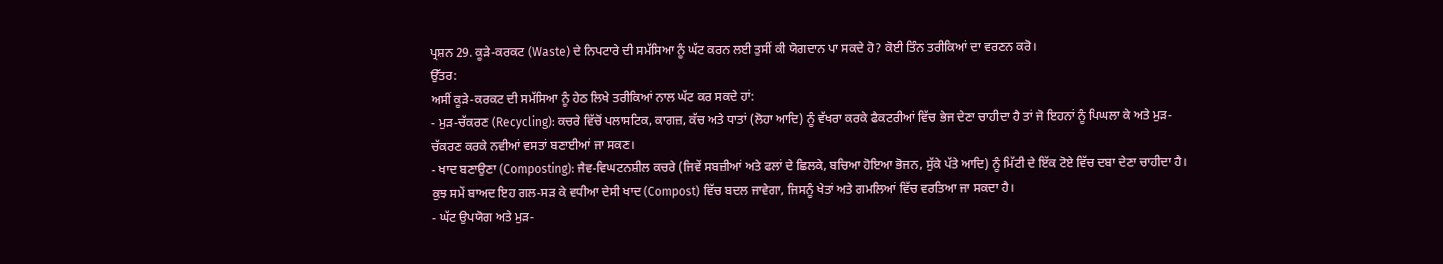ਪ੍ਰਸ਼ਨ 29. ਕੂੜੇ-ਕਰਕਟ (Waste) ਦੇ ਨਿਪਟਾਰੇ ਦੀ ਸਮੱਸਿਆ ਨੂੰ ਘੱਟ ਕਰਨ ਲਈ ਤੁਸੀਂ ਕੀ ਯੋਗਦਾਨ ਪਾ ਸਕਦੇ ਹੋ? ਕੋਈ ਤਿੰਨ ਤਰੀਕਿਆਂ ਦਾ ਵਰਣਨ ਕਰੋ।
ਉੱਤਰ:
ਅਸੀਂ ਕੂੜੇ-ਕਰਕਟ ਦੀ ਸਮੱਸਿਆ ਨੂੰ ਹੇਠ ਲਿਖੇ ਤਰੀਕਿਆਂ ਨਾਲ ਘੱਟ ਕਰ ਸਕਦੇ ਹਾਂ:
- ਮੁੜ-ਚੱਕਰਣ (Recycling): ਕਚਰੇ ਵਿੱਚੋਂ ਪਲਾਸਟਿਕ, ਕਾਗਜ਼, ਕੱਚ ਅਤੇ ਧਾਤਾਂ (ਲੋਹਾ ਆਦਿ) ਨੂੰ ਵੱਖਰਾ ਕਰਕੇ ਫੈਕਟਰੀਆਂ ਵਿੱਚ ਭੇਜ ਦੇਣਾ ਚਾਹੀਦਾ ਹੈ ਤਾਂ ਜੋ ਇਹਨਾਂ ਨੂੰ ਪਿਘਲਾ ਕੇ ਅਤੇ ਮੁੜ-ਚੱਕਰਣ ਕਰਕੇ ਨਵੀਆਂ ਵਸਤਾਂ ਬਣਾਈਆਂ ਜਾ ਸਕਣ।
- ਖਾਦ ਬਣਾਉਣਾ (Composting): ਜੈਵ-ਵਿਘਟਨਸ਼ੀਲ ਕਚਰੇ (ਜਿਵੇਂ ਸਬਜ਼ੀਆਂ ਅਤੇ ਫਲਾਂ ਦੇ ਛਿਲਕੇ, ਬਚਿਆ ਹੋਇਆ ਭੋਜਨ, ਸੁੱਕੇ ਪੱਤੇ ਆਦਿ) ਨੂੰ ਮਿੱਟੀ ਦੇ ਇੱਕ ਟੋਏ ਵਿੱਚ ਦਬਾ ਦੇਣਾ ਚਾਹੀਦਾ ਹੈ। ਕੁਝ ਸਮੇਂ ਬਾਅਦ ਇਹ ਗਲ-ਸੜ ਕੇ ਵਧੀਆ ਦੇਸੀ ਖਾਦ (Compost) ਵਿੱਚ ਬਦਲ ਜਾਵੇਗਾ, ਜਿਸਨੂੰ ਖੇਤਾਂ ਅਤੇ ਗਮਲਿਆਂ ਵਿੱਚ ਵਰਤਿਆ ਜਾ ਸਕਦਾ ਹੈ।
- ਘੱਟ ਉਪਯੋਗ ਅਤੇ ਮੁੜ-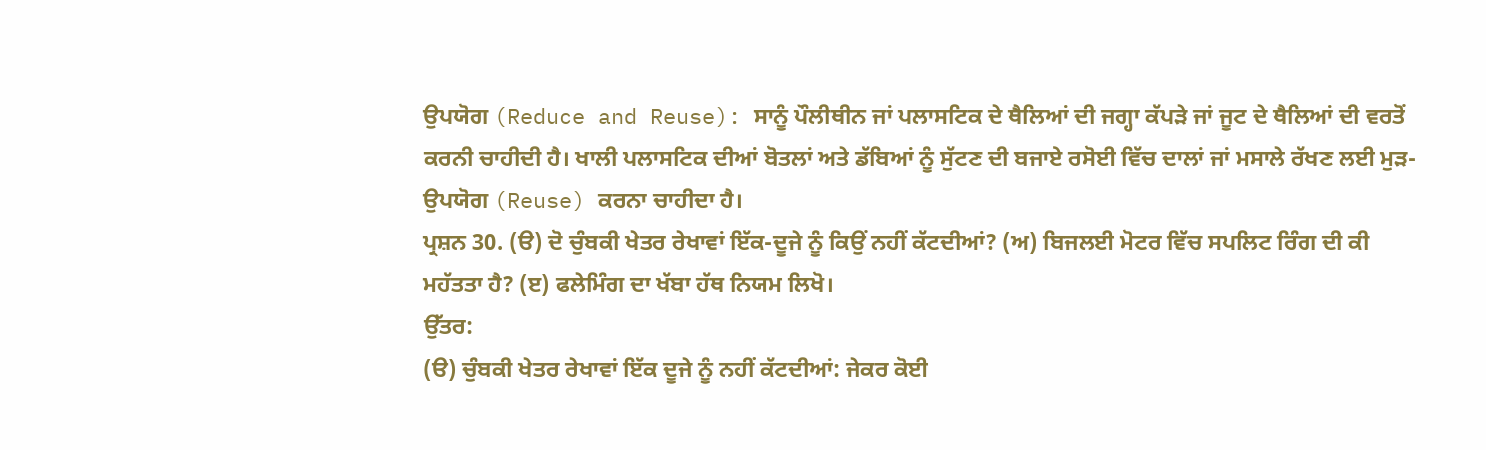ਉਪਯੋਗ (Reduce and Reuse): ਸਾਨੂੰ ਪੌਲੀਥੀਨ ਜਾਂ ਪਲਾਸਟਿਕ ਦੇ ਥੈਲਿਆਂ ਦੀ ਜਗ੍ਹਾ ਕੱਪੜੇ ਜਾਂ ਜੂਟ ਦੇ ਥੈਲਿਆਂ ਦੀ ਵਰਤੋਂ ਕਰਨੀ ਚਾਹੀਦੀ ਹੈ। ਖਾਲੀ ਪਲਾਸਟਿਕ ਦੀਆਂ ਬੋਤਲਾਂ ਅਤੇ ਡੱਬਿਆਂ ਨੂੰ ਸੁੱਟਣ ਦੀ ਬਜਾਏ ਰਸੋਈ ਵਿੱਚ ਦਾਲਾਂ ਜਾਂ ਮਸਾਲੇ ਰੱਖਣ ਲਈ ਮੁੜ-ਉਪਯੋਗ (Reuse) ਕਰਨਾ ਚਾਹੀਦਾ ਹੈ।
ਪ੍ਰਸ਼ਨ 30. (ੳ) ਦੋ ਚੁੰਬਕੀ ਖੇਤਰ ਰੇਖਾਵਾਂ ਇੱਕ-ਦੂਜੇ ਨੂੰ ਕਿਉਂ ਨਹੀਂ ਕੱਟਦੀਆਂ? (ਅ) ਬਿਜਲਈ ਮੋਟਰ ਵਿੱਚ ਸਪਲਿਟ ਰਿੰਗ ਦੀ ਕੀ ਮਹੱਤਤਾ ਹੈ? (ੲ) ਫਲੇਮਿੰਗ ਦਾ ਖੱਬਾ ਹੱਥ ਨਿਯਮ ਲਿਖੋ।
ਉੱਤਰ:
(ੳ) ਚੁੰਬਕੀ ਖੇਤਰ ਰੇਖਾਵਾਂ ਇੱਕ ਦੂਜੇ ਨੂੰ ਨਹੀਂ ਕੱਟਦੀਆਂ: ਜੇਕਰ ਕੋਈ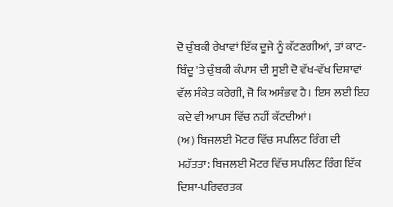ਦੋ ਚੁੰਬਕੀ ਰੇਖਾਵਾਂ ਇੱਕ ਦੂਜੇ ਨੂੰ ਕੱਟਣਗੀਆਂ, ਤਾਂ ਕਾਟ-ਬਿੰਦੂ 'ਤੇ ਚੁੰਬਕੀ ਕੰਪਾਸ ਦੀ ਸੂਈ ਦੋ ਵੱਖ-ਵੱਖ ਦਿਸ਼ਾਵਾਂ ਵੱਲ ਸੰਕੇਤ ਕਰੇਗੀ, ਜੋ ਕਿ ਅਸੰਭਵ ਹੈ। ਇਸ ਲਈ ਇਹ ਕਦੇ ਵੀ ਆਪਸ ਵਿੱਚ ਨਹੀਂ ਕੱਟਦੀਆਂ।
(ਅ) ਬਿਜਲਈ ਮੋਟਰ ਵਿੱਚ ਸਪਲਿਟ ਰਿੰਗ ਦੀ ਮਹੱਤਤਾ: ਬਿਜਲਈ ਮੋਟਰ ਵਿੱਚ ਸਪਲਿਟ ਰਿੰਗ ਇੱਕ ਦਿਸ਼ਾ-ਪਰਿਵਰਤਕ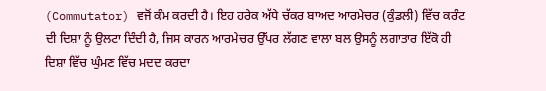(Commutator) ਵਜੋਂ ਕੰਮ ਕਰਦੀ ਹੈ। ਇਹ ਹਰੇਕ ਅੱਧੇ ਚੱਕਰ ਬਾਅਦ ਆਰਮੇਚਰ (ਕੁੰਡਲੀ) ਵਿੱਚ ਕਰੰਟ ਦੀ ਦਿਸ਼ਾ ਨੂੰ ਉਲਟਾ ਦਿੰਦੀ ਹੈ, ਜਿਸ ਕਾਰਨ ਆਰਮੇਚਰ ਉੱਪਰ ਲੱਗਣ ਵਾਲਾ ਬਲ ਉਸਨੂੰ ਲਗਾਤਾਰ ਇੱਕੋ ਹੀ ਦਿਸ਼ਾ ਵਿੱਚ ਘੁੰਮਣ ਵਿੱਚ ਮਦਦ ਕਰਦਾ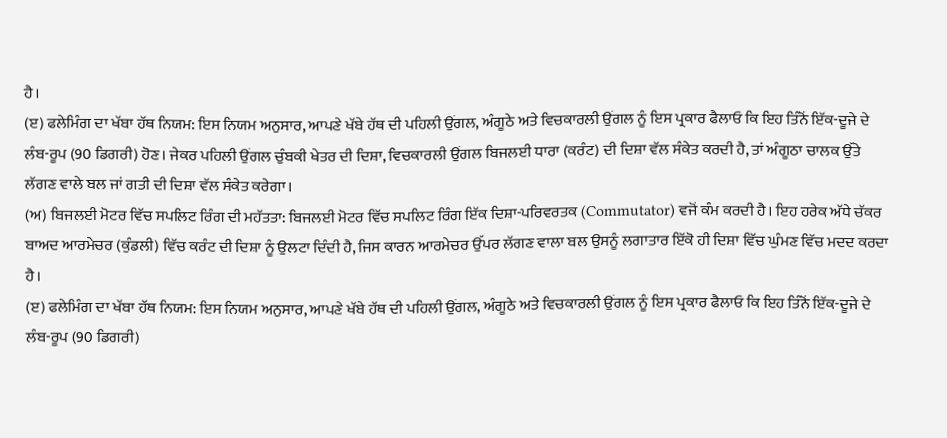ਹੈ।
(ੲ) ਫਲੇਮਿੰਗ ਦਾ ਖੱਬਾ ਹੱਥ ਨਿਯਮ: ਇਸ ਨਿਯਮ ਅਨੁਸਾਰ, ਆਪਣੇ ਖੱਬੇ ਹੱਥ ਦੀ ਪਹਿਲੀ ਉਂਗਲ, ਅੰਗੂਠੇ ਅਤੇ ਵਿਚਕਾਰਲੀ ਉਂਗਲ ਨੂੰ ਇਸ ਪ੍ਰਕਾਰ ਫੈਲਾਓ ਕਿ ਇਹ ਤਿੰਨੋਂ ਇੱਕ-ਦੂਜੇ ਦੇ ਲੰਬ-ਰੂਪ (90 ਡਿਗਰੀ) ਹੋਣ। ਜੇਕਰ ਪਹਿਲੀ ਉਂਗਲ ਚੁੰਬਕੀ ਖੇਤਰ ਦੀ ਦਿਸ਼ਾ, ਵਿਚਕਾਰਲੀ ਉਂਗਲ ਬਿਜਲਈ ਧਾਰਾ (ਕਰੰਟ) ਦੀ ਦਿਸ਼ਾ ਵੱਲ ਸੰਕੇਤ ਕਰਦੀ ਹੈ, ਤਾਂ ਅੰਗੂਠਾ ਚਾਲਕ ਉੱਤੇ ਲੱਗਣ ਵਾਲੇ ਬਲ ਜਾਂ ਗਤੀ ਦੀ ਦਿਸ਼ਾ ਵੱਲ ਸੰਕੇਤ ਕਰੇਗਾ।
(ਅ) ਬਿਜਲਈ ਮੋਟਰ ਵਿੱਚ ਸਪਲਿਟ ਰਿੰਗ ਦੀ ਮਹੱਤਤਾ: ਬਿਜਲਈ ਮੋਟਰ ਵਿੱਚ ਸਪਲਿਟ ਰਿੰਗ ਇੱਕ ਦਿਸ਼ਾ-ਪਰਿਵਰਤਕ (Commutator) ਵਜੋਂ ਕੰਮ ਕਰਦੀ ਹੈ। ਇਹ ਹਰੇਕ ਅੱਧੇ ਚੱਕਰ ਬਾਅਦ ਆਰਮੇਚਰ (ਕੁੰਡਲੀ) ਵਿੱਚ ਕਰੰਟ ਦੀ ਦਿਸ਼ਾ ਨੂੰ ਉਲਟਾ ਦਿੰਦੀ ਹੈ, ਜਿਸ ਕਾਰਨ ਆਰਮੇਚਰ ਉੱਪਰ ਲੱਗਣ ਵਾਲਾ ਬਲ ਉਸਨੂੰ ਲਗਾਤਾਰ ਇੱਕੋ ਹੀ ਦਿਸ਼ਾ ਵਿੱਚ ਘੁੰਮਣ ਵਿੱਚ ਮਦਦ ਕਰਦਾ ਹੈ।
(ੲ) ਫਲੇਮਿੰਗ ਦਾ ਖੱਬਾ ਹੱਥ ਨਿਯਮ: ਇਸ ਨਿਯਮ ਅਨੁਸਾਰ, ਆਪਣੇ ਖੱਬੇ ਹੱਥ ਦੀ ਪਹਿਲੀ ਉਂਗਲ, ਅੰਗੂਠੇ ਅਤੇ ਵਿਚਕਾਰਲੀ ਉਂਗਲ ਨੂੰ ਇਸ ਪ੍ਰਕਾਰ ਫੈਲਾਓ ਕਿ ਇਹ ਤਿੰਨੋਂ ਇੱਕ-ਦੂਜੇ ਦੇ ਲੰਬ-ਰੂਪ (90 ਡਿਗਰੀ)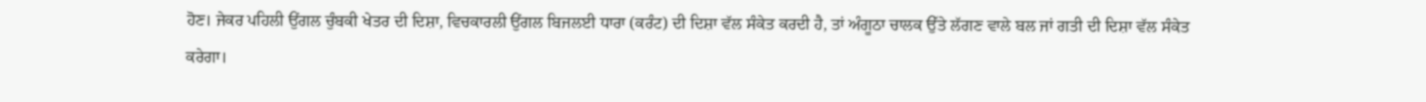ਹੋਣ। ਜੇਕਰ ਪਹਿਲੀ ਉਂਗਲ ਚੁੰਬਕੀ ਖੇਤਰ ਦੀ ਦਿਸ਼ਾ, ਵਿਚਕਾਰਲੀ ਉਂਗਲ ਬਿਜਲਈ ਧਾਰਾ (ਕਰੰਟ) ਦੀ ਦਿਸ਼ਾ ਵੱਲ ਸੰਕੇਤ ਕਰਦੀ ਹੈ, ਤਾਂ ਅੰਗੂਠਾ ਚਾਲਕ ਉੱਤੇ ਲੱਗਣ ਵਾਲੇ ਬਲ ਜਾਂ ਗਤੀ ਦੀ ਦਿਸ਼ਾ ਵੱਲ ਸੰਕੇਤ ਕਰੇਗਾ।